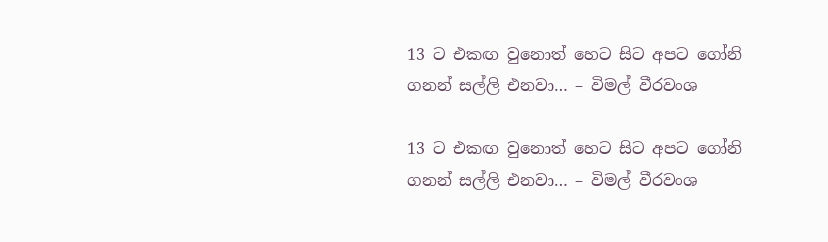13 ට එකඟ වුනොත් හෙට සිට අපට ගෝනි ගනන් සල්ලි එනවා… – විමල් වීරවංශ

13 ට එකඟ වුනොත් හෙට සිට අපට ගෝනි ගනන් සල්ලි එනවා… – විමල් වීරවංශ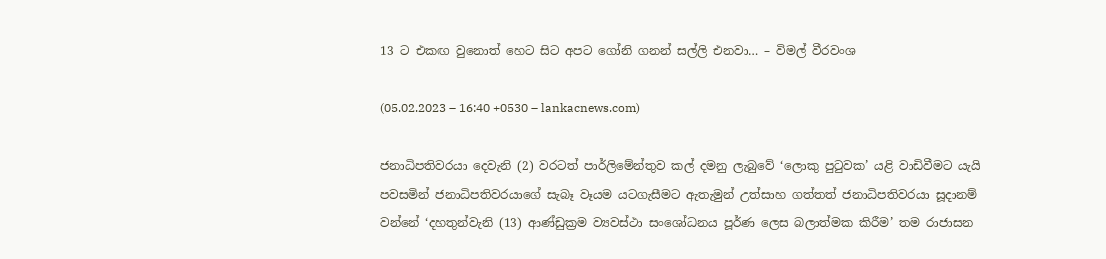13 ට එකඟ වුනොත් හෙට සිට අපට ගෝනි ගනන් සල්ලි එනවා… – විමල් වීරවංශ

(05.02.2023 – 16:40 +0530 – lankacnews.com)

ජනාධිපතිවරයා දෙවැනි (2) වරටත් පාර්ලිමේන්තුව කල් දමනු ලැබුවේ ‘ලොකු පුටුවක’ යළි වාඩිවීමට යැයි පවසමින් ජනාධිපතිවරයාගේ සැබෑ වෑයම යටගැසීමට ඇතැමුන් උත්සාහ ගත්තත් ජනාධිපතිවරයා සූදානම් වන්නේ ‘දහතුන්වැනි (13) ආණ්ඩුක්‍රම ව්‍යවස්ථා සංශෝධනය පූර්ණ ලෙස බලාත්මක කිරීම’ තම රාජාසන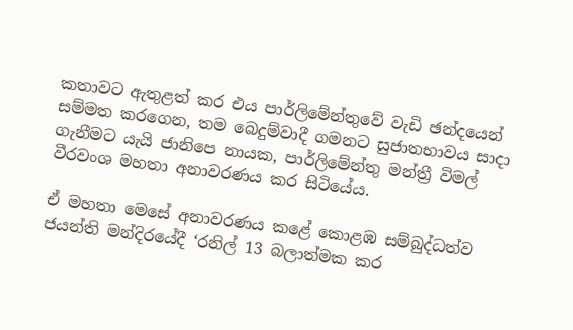කතාවට ඇතුළත් කර එය පාර්ලිමේන්තුවේ වැඩි ඡන්දයෙන් සම්මත කරගෙන, තම බෙදුම්වාදී ගමනට සුජාතභාවය සාදා ගැනීමට යැයි ජානිපෙ නායක, පාර්ලිමේන්තු මන්ත්‍රී විමල් වීරවංශ මහතා අනාවරණය කර සිටියේය.

ඒ මහතා මෙසේ අනාවරණය කළේ කොළඹ සම්බුද්ධත්ව ජයන්ති මන්දිරයේදී ‘රනිල් 13 බලාත්මක කර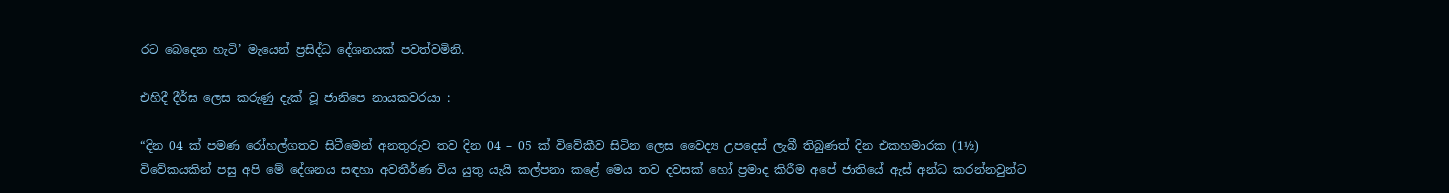රට බෙදෙන හැටි’ මැයෙන් ප්‍රසිද්ධ දේශනයක් පවත්වමිනි.

එහිදී දීර්ඝ ලෙස කරුණු දැක් වූ ජානිපෙ නායකවරයා :

“දින 04 ක් පමණ රෝහල්ගතව සිටීමෙන් අනතුරුව තව දින 04 – 05 ක් විවේකීව සිටින ලෙස වෛද්‍ය උපදෙස් ලැබී තිබුණත් දින එකහමාරක (1½) විවේකයකින් පසු අපි මේ දේශනය සඳහා අවතීර්ණ විය යුතු යැයි කල්පනා කළේ මෙය තව දවසක් හෝ ප්‍රමාද කිරීම අපේ ජාතියේ ඇස් අන්ධ කරන්නවුන්ට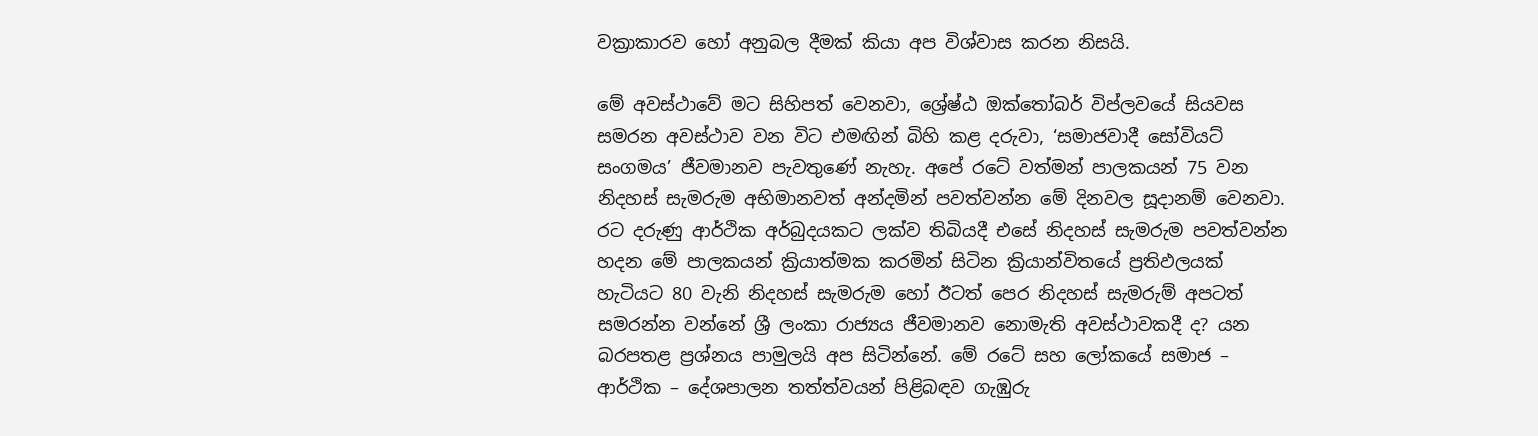වක්‍රාකාරව හෝ අනුබල දීමක් කියා අප විශ්වාස කරන නිසයි.

මේ අවස්ථාවේ මට සිහිපත් වෙනවා, ශ්‍රේෂ්ඨ ඔක්තෝබර් විප්ලවයේ සියවස සමරන අවස්ථාව වන විට එමඟින් බිහි කළ දරුවා, ‘සමාජවාදී සෝවියට් සංගමය’ ජීවමානව පැවතුණේ නැහැ. අපේ රටේ වත්මන් පාලකයන් 75 වන නිදහස් සැමරුම අභිමානවත් අන්දමින් පවත්වන්න මේ දිනවල සූදානම් වෙනවා. රට දරුණු ආර්ථික අර්බුදයකට ලක්ව තිබියදී එසේ නිදහස් සැමරුම පවත්වන්න හදන මේ පාලකයන් ක්‍රියාත්මක කරමින් සිටින ක්‍රියාන්විතයේ ප්‍රතිඵලයක් හැටියට 80 වැනි නිදහස් සැමරුම හෝ ඊටත් පෙර නිදහස් සැමරුම් අපටත් සමරන්න වන්නේ ශ්‍රී ලංකා රාජ්‍යය ජීවමානව නොමැති අවස්ථාවකදී ද? යන බරපතළ ප්‍රශ්නය පාමුලයි අප සිටින්නේ. මේ රටේ සහ ලෝකයේ සමාජ – ආර්ථික – දේශපාලන තත්ත්වයන් පිළිබඳව ගැඹුරු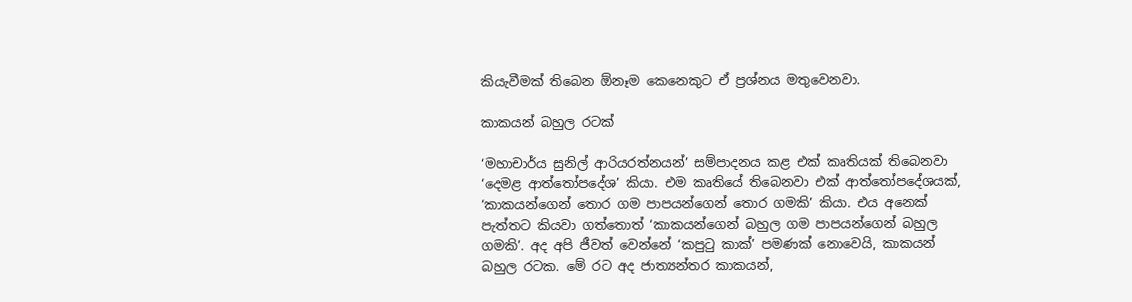කියැවීමක් තිබෙන ඕනෑම කෙනෙකුට ඒ ප්‍රශ්නය මතුවෙනවා.

කාකයන් බහුල රටක්

‘මහාචාර්ය සුනිල් ආරියරත්නයන්’ සම්පාදනය කළ එක් කෘතියක් තිබෙනවා ‘දෙමළ ආත්තෝපදේශ’ කියා. එම කෘතියේ තිබෙනවා එක් ආත්තෝපදේශයක්, ‘කාකයන්ගෙන් තොර ගම පාපයන්ගෙන් තොර ගමකි’ කියා. එය අනෙක් පැත්තට කියවා ගත්තොත් ‘කාකයන්ගෙන් බහුල ගම පාපයන්ගෙන් බහුල ගමකි’. අද අපි ජීවත් වෙන්නේ ‘කපුටු කාක්’ පමණක් නොවෙයි, කාකයන් බහුල රටක. මේ රට අද ජාත්‍යන්තර කාකයන්,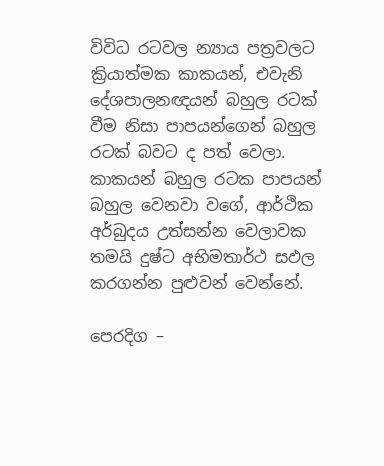විවිධ රටවල න්‍යාය පත්‍රවලට ක්‍රියාත්මක කාකයන්, එවැනි දේශපාලනඥයන් බහුල රටක් වීම නිසා පාපයන්ගෙන් බහුල රටක් බවට ද පත් වෙලා. කාකයන් බහුල රටක පාපයන් බහුල වෙනවා වගේ, ආර්ථික අර්බුදය උත්සන්න වෙලාවක තමයි දුෂ්ට අභිමතාර්ථ සඵල කරගන්න පුළුවන් වෙන්නේ.

පෙරදිග –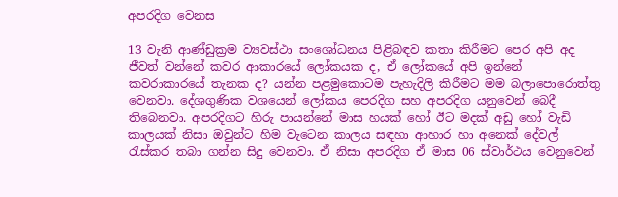අපරදිග වෙනස

13 වැනි ආණ්ඩුක්‍රම ව්‍යවස්ථා සංශෝධනය පිළිබඳව කතා කිරීමට පෙර අපි අද ජීවත් වන්නේ කවර ආකාරයේ ලෝකයක ද, ඒ ලෝකයේ අපි ඉන්නේ කවරාකාරයේ තැනක ද? යන්න පළමුකොටම පැහැදිලි කිරීමට මම බලාපොරොත්තු වෙනවා. දේශගුණික වශයෙන් ලෝකය පෙරදිග සහ අපරදිග යනුවෙන් බෙදී තිබෙනවා. අපරදිගට හිරු පායන්නේ මාස හයක් හෝ ඊට මදක් අඩු හෝ වැඩි කාලයක් නිසා ඔවුන්ට හිම වැටෙන කාලය සඳහා ආහාර හා අනෙක් දේවල් රැස්කර තබා ගන්න සිදු වෙනවා. ඒ නිසා අපරදිග ඒ මාස 06 ස්වාර්ථය වෙනුවෙන්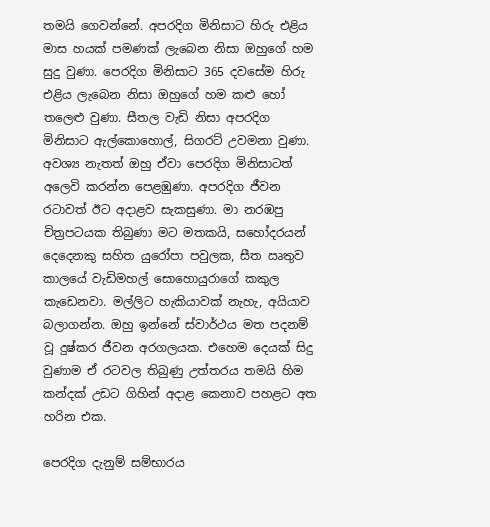තමයි ගෙවන්නේ. අපරදිග මිනිසාට හිරු එළිය මාස හයක් පමණක් ලැබෙන නිසා ඔහුගේ හම සුදු වුණා. පෙරදිග මිනිසාට 365 දවසේම හිරු එළිය ලැබෙන නිසා ඔහුගේ හම කළු හෝ තලෙළු වුණා. සීතල වැඩි නිසා අපරදිග මිනිසාට ඇල්කොහොල්, සිගරට් උවමනා වුණා. අවශ්‍ය නැතත් ඔහු ඒවා පෙරදිග මිනිසාටත් අලෙවි කරන්න පෙළඹුණා. අපරදිග ජීවන රටාවත් ඊට අදාළව සැකසුණා. මා නරඹපු චිත්‍රපටයක තිබුණා මට මතකයි, සහෝදරයන් දෙදෙනකු සහිත යුරෝපා පවුලක, සීත ඍතුව කාලයේ වැඩිමහල් සොහොයුරාගේ කකුල කැඩෙනවා. මල්ලිට හැකියාවක් නැහැ, අයියාව බලාගන්න. ඔහු ඉන්නේ ස්වාර්ථය මත පදනම් වූ දුෂ්කර ජීවන අරගලයක. එහෙම දෙයක් සිදු වුණාම ඒ රටවල තිබුණු උත්තරය තමයි හිම කන්දක් උඩට ගිහින් අදාළ කෙනාව පහළට අත හරින එක.

පෙරදිග දැනුම් සම්භාරය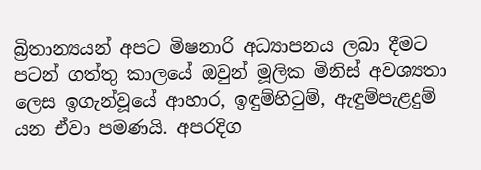බ්‍රිතාන්‍යයන් අපට මිෂනාරි අධ්‍යාපනය ලබා දීමට පටන් ගත්තු කාලයේ ඔවුන් මූලික මිනිස් අවශ්‍යතා ලෙස ඉගැන්වූයේ ආහාර, ඉඳුම්හිටුම්, ඇඳුම්පැළදුම් යන ඒවා පමණයි. අපරදිග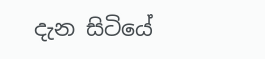දැන සිටියේ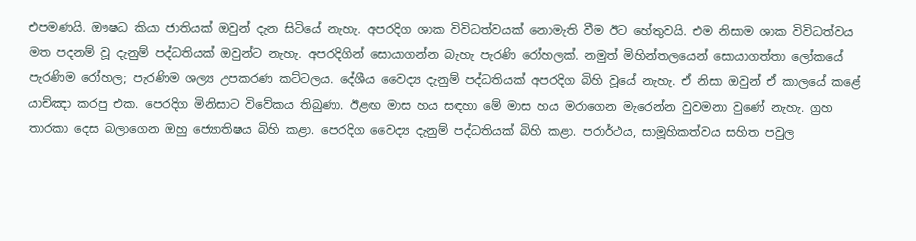එපමණයි. ඖෂධ කියා ජාතියක් ඔවුන් දැන සිටියේ නැහැ. අපරදිග ශාක විවිධත්වයක් නොමැති වීම ඊට හේතුවයි. එම නිසාම ශාක විවිධත්වය මත පදනම් වූ දැනුම් පද්ධතියක් ඔවුන්ට නැහැ. අපරදිගින් සොයාගන්න බැහැ පැරණි රෝහලක්. නමුත් මිහින්තලයෙන් සොයාගත්තා ලෝකයේ පැරණිම රෝහල; පැරණිම ශල්‍ය උපකරණ කට්ටලය. දේශීය වෛද්‍ය දැනුම් පද්ධතියක් අපරදිග බිහි වූයේ නැහැ. ඒ නිසා ඔවුන් ඒ කාලයේ කළේ යාච්ඤා කරපු එක. පෙරදිග මිනිසාට විවේකය තිබුණා. ඊළඟ මාස හය සඳහා මේ මාස හය මරාගෙන මැරෙන්න වුවමනා වුණේ නැහැ. ග්‍රහ තාරකා දෙස බලාගෙන ඔහු ජ්‍යොතිෂය බිහි කළා. පෙරදිග වෛද්‍ය දැනුම් පද්ධතියක් බිහි කළා. පරාර්ථය, සාමූහිකත්වය සහිත පවුල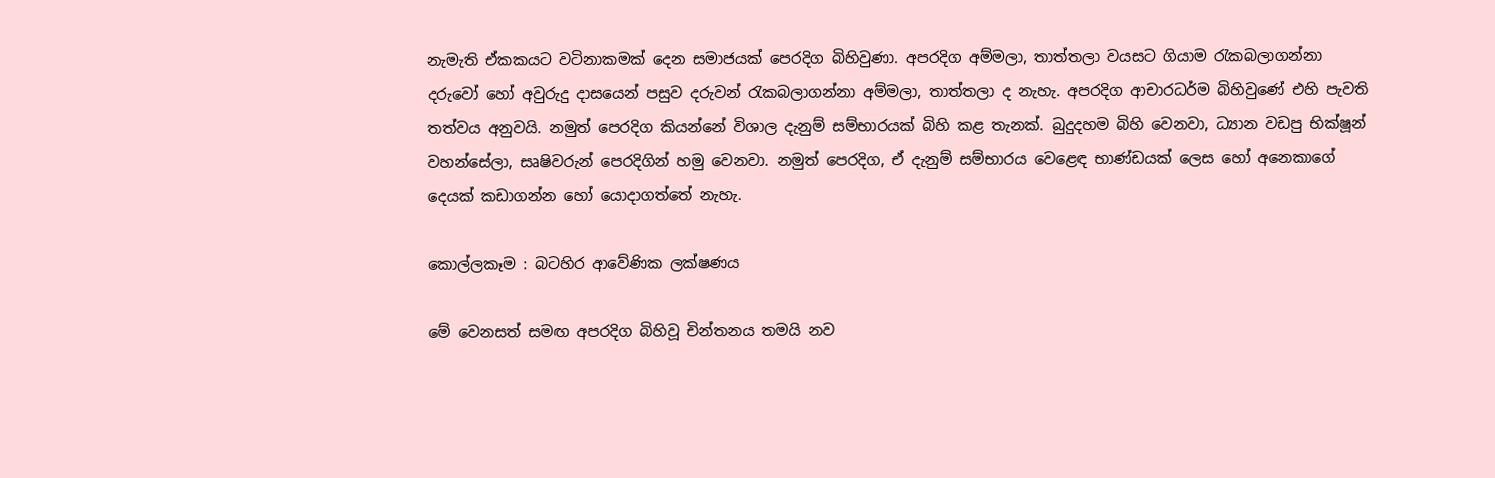නැමැති ඒකකයට වටිනාකමක් දෙන සමාජයක් පෙරදිග බිහිවුණා. අපරදිග අම්මලා, තාත්තලා වයසට ගියාම රැකබලාගන්නා දරුවෝ හෝ අවුරුදු දාසයෙන් පසුව දරුවන් රැකබලාගන්නා අම්මලා, තාත්තලා ද නැහැ. අපරදිග ආචාරධර්ම බිහිවුණේ එහි පැවති තත්වය අනුවයි. නමුත් පෙරදිග කියන්නේ විශාල දැනුම් සම්භාරයක් බිහි කළ තැනක්. බුදුදහම බිහි වෙනවා, ධ්‍යාන වඩපු භික්ෂූන් වහන්සේලා, සෘෂිවරුන් පෙරදිගින් හමු වෙනවා. නමුත් පෙරදිග, ඒ දැනුම් සම්භාරය වෙළෙඳ භාණ්ඩයක් ලෙස හෝ අනෙකාගේ දෙයක් කඩාගන්න හෝ යොදාගත්තේ නැහැ.

කොල්ලකෑම : බටහිර ආවේණික ලක්ෂණය

මේ වෙනසත් සමඟ අපරදිග බිහිවූ චින්තනය තමයි නව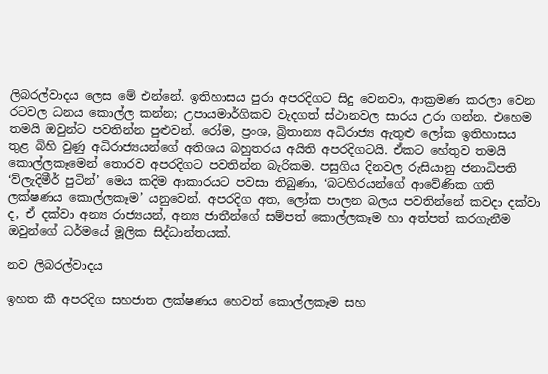ලිබරල්වාදය ලෙස මේ එන්නේ. ඉතිහාසය පුරා අපරදිගට සිදු වෙනවා, ආක්‍රමණ කරලා වෙන රටවල ධනය කොල්ල කන්න; උපායමාර්ගිකව වැදගත් ස්ථානවල සාරය උරා ගන්න. එහෙම තමයි ඔවුන්ට පවතින්න පුළුවන්. රෝම, ප්‍රංශ, බ්‍රිතාන්‍ය අධිරාජ්‍ය ඇතුළු ලෝක ඉතිහාසය තුළ බිහි වුණු අධිරාජ්‍යයන්ගේ අතිශය බහුතරය අයිති අපරදිගටයි. ඒකට හේතුව තමයි කොල්ලකෑමෙන් තොරව අපරදිගට පවතින්න බැරිකම. පසුගිය දිනවල රුසියානු ජනාධිපති ‘ව්ලැදිමීර් පුටින්’ මෙය කදිම ආකාරයට පවසා තිබුණා, ‘බටහිරයන්ගේ ආවේණික ගති ලක්ෂණය කොල්ලකෑම’ යනුවෙන්. අපරදිග අත, ලෝක පාලන බලය පවතින්නේ කවදා දක්වා ද, ඒ දක්වා අන්‍ය රාජ්‍යයන්, අන්‍ය ජාතීන්ගේ සම්පත් කොල්ලකෑම හා අත්පත් කරගැනීම ඔවුන්ගේ ධර්මයේ මූලික සිද්ධාන්තයක්.

නව ලිබරල්වාදය

ඉහත කී අපරදිග සහජාත ලක්ෂණය හෙවත් කොල්ලකෑම සහ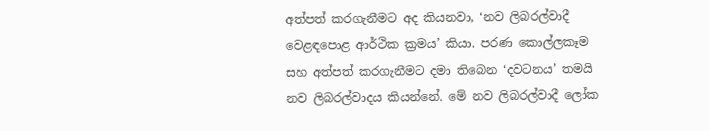අත්පත් කරගැනීමට අද කියනවා, ‘නව ලිබරල්වාදී වෙළඳපොළ ආර්ථික ක්‍රමය’ කියා. පරණ කොල්ලකෑම සහ අත්පත් කරගැනීමට දමා තිබෙන ‘දවටනය’ තමයි නව ලිබරල්වාදය කියන්නේ. මේ නව ලිබරල්වාදී ලෝක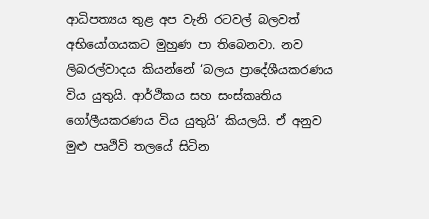ආධිපත්‍යය තුළ අප වැනි රටවල් බලවත් අභියෝගයකට මුහුණ පා තිබෙනවා. නව ලිබරල්වාදය කියන්නේ ‘බලය ප්‍රාදේශීයකරණය විය යුතුයි. ආර්ථිකය සහ සංස්කෘතිය ගෝලීයකරණය විය යුතුයි’ කියලයි. ඒ අනුව මුළු පෘථිවි තලයේ සිටින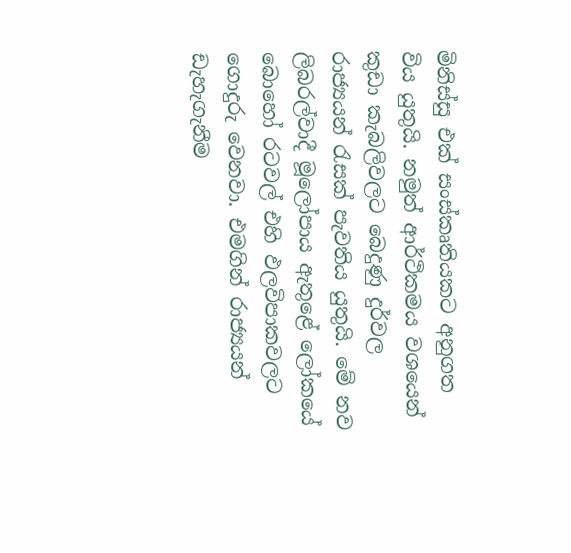මිනිස්සු එක් සංස්කෘතියකට අනුගත විය යුතුයි. නමුත් ආර්ථිකමය වශයෙන් කුඩා කැබලිවලට බෙදුණු දුර්වල රාජ්‍යයන් රැසක් පැවතිය යුතුයි. මේ නව ලිබරල්වාදී මූලෝපාය ඇතුළේ ලෝකයේ බොහෝ රටවල් එහි ඵලවිපාකවලට ගොදුරු වෙනවා. එමගින් රාජ්‍යයන් ඩැහැගැනීම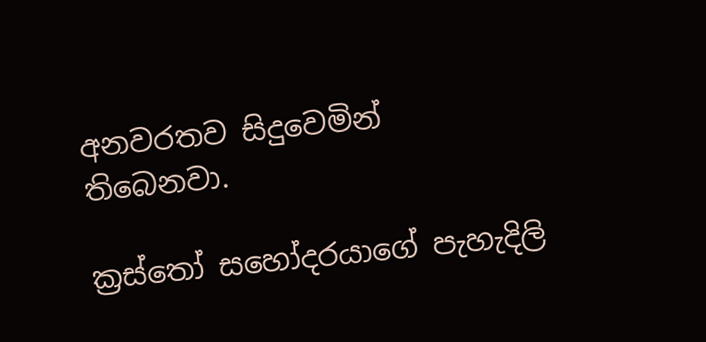අනවරතව සිදුවෙමින් තිබෙනවා.

ක්‍රස්තෝ සහෝදරයාගේ පැහැදිලි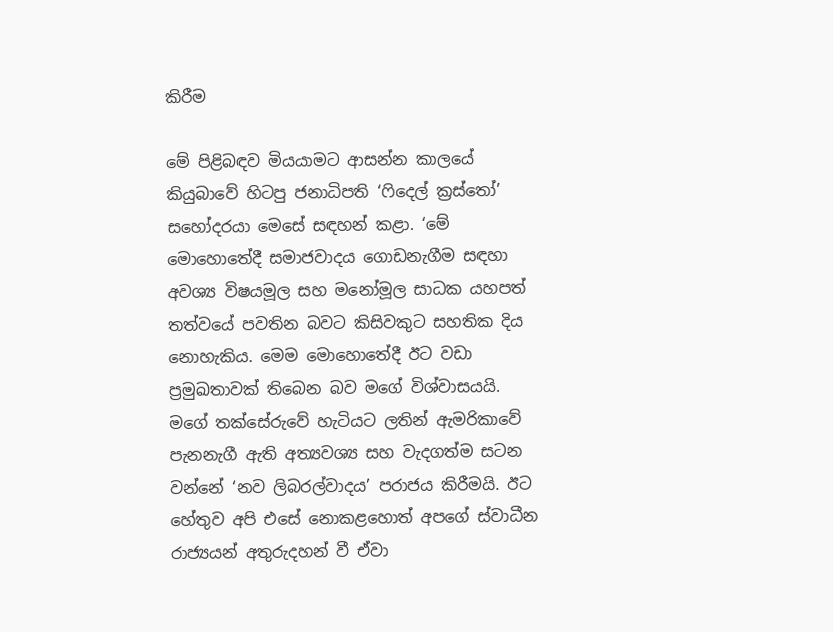කිරීම

මේ පිළිබඳව මියයාමට ආසන්න කාලයේ කියුබාවේ හිටපු ජනාධිපති ‘ෆිදෙල් ක්‍රස්තෝ’ සහෝදරයා මෙසේ සඳහන් කළා. ‘මේ මොහොතේදී සමාජවාදය ගොඩනැගීම සඳහා අවශ්‍ය විෂයමූල සහ මනෝමූල සාධක යහපත් තත්වයේ පවතින බවට කිසිවකුට සහතික දිය නොහැකිය. මෙම මොහොතේදී ඊට වඩා ප්‍රමුඛතාවක් තිබෙන බව මගේ විශ්වාසයයි. මගේ තක්සේරුවේ හැටියට ලතින් ඇමරිකාවේ පැනනැගී ඇති අත්‍යවශ්‍ය සහ වැදගත්ම සටන වන්නේ ‘නව ලිබරල්වාදය’ පරාජය කිරීමයි. ඊට හේතුව අපි එසේ නොකළහොත් අපගේ ස්වාධීන රාජ්‍යයන් අතුරුදහන් වී ඒවා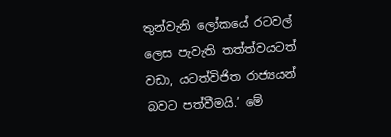තුන්වැනි ලෝකයේ රටවල් ලෙස පැවැති තත්ත්වයටත් වඩා, යටත්විජිත රාජ්‍යයන් බවට පත්වීමයි.’ මේ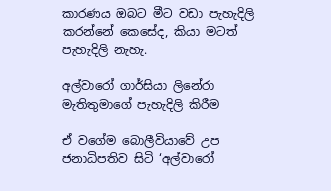කාරණය ඔබට මීට වඩා පැහැදිලි කරන්නේ කෙසේද, කියා මටත් පැහැදිලි නැහැ.

අල්වාරෝ ගාර්සියා ලිනේරා මැතිතුමාගේ පැහැදිලි කිරීම

ඒ වගේම බොලීවියාවේ උප ජනාධිපතිව සිටි ‘අල්වාරෝ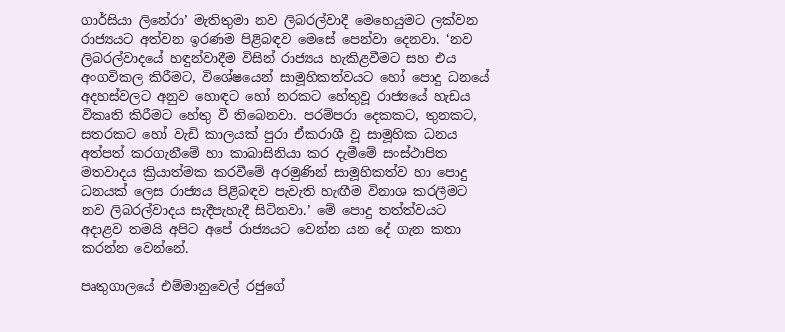ගාර්සියා ලිනේරා’ මැතිතුමා නව ලිබරල්වාදී මෙහෙයුමට ලක්වන රාජ්‍යයට අත්වන ඉරණම පිළිබඳව මෙසේ පෙන්වා දෙනවා. ‘නව ලිබරල්වාදයේ හඳුන්වාදීම විසින් රාජ්‍යය හැකිළවීමට සහ එය අංගවිකල කිරීමට, විශේෂයෙන් සාමූහිකත්වයට හෝ පොදු ධනයේ අදහස්වලට අනුව හොඳට හෝ නරකට හේතුවූ රාජ්‍යයේ හැඩය විකෘති කිරීමට හේතු වී තිබෙනවා. පරම්පරා දෙකකට, තුනකට, සතරකට හෝ වැඩි කාලයක් පුරා ඒකරාශී වූ සාමූහික ධනය අත්පත් කරගැනීමේ හා කාබාසිනියා කර දැමීමේ සංස්ථාපිත මතවාදය ක්‍රියාත්මක කරවීමේ අරමුණින් සාමූහිකත්ව හා පොදු ධනයක් ලෙස රාජ්‍යය පිළිබඳව පැවැති හැඟීම විනාශ කරලීමට නව ලිබරල්වාදය සැදීපැහැදී සිටිනවා.’ මේ පොදු තත්ත්වයට අදාළව තමයි අපිට අපේ රාජ්‍යයට වෙන්න යන දේ ගැන කතා කරන්න වෙන්නේ.

පෘතුගාලයේ එම්මානුවෙල් රජුගේ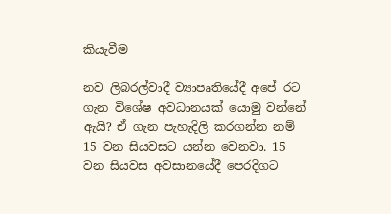කියැවීම

නව ලිබරල්වාදී ව්‍යාපෘතියේදී අපේ රට ගැන විශේෂ අවධානයක් යොමු වන්නේ ඇයි? ඒ ගැන පැහැදිලි කරගන්න නම් 15 වන සියවසට යන්න වෙනවා. 15 වන සියවස අවසානයේදී පෙරදිගට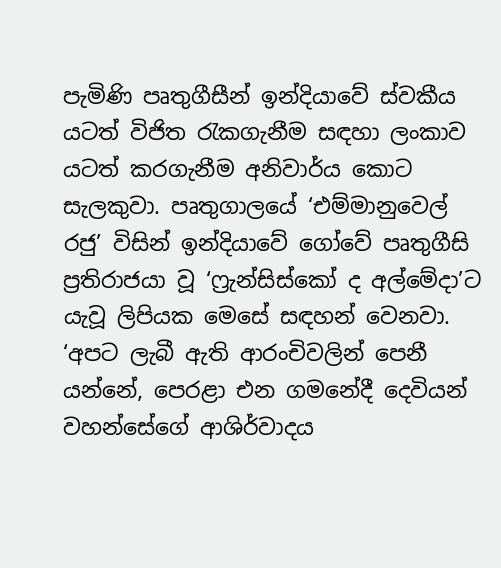පැමිණි පෘතුගීසීන් ඉන්දියාවේ ස්වකීය යටත් විජිත රැකගැනීම සඳහා ලංකාව යටත් කරගැනීම අනිවාර්ය කොට සැලකුවා. පෘතුගාලයේ ‘එම්මානුවෙල් රජු’ විසින් ඉන්දියාවේ ගෝවේ පෘතුගීසි ප්‍රතිරාජයා වූ ‘ෆ්‍රැන්සිස්කෝ ද අල්මේදා’ට යැවූ ලිපියක මෙසේ සඳහන් වෙනවා. ‘අපට ලැබී ඇති ආරංචිවලින් පෙනී යන්නේ, පෙරළා එන ගමනේදී දෙවියන් වහන්සේගේ ආශිර්වාදය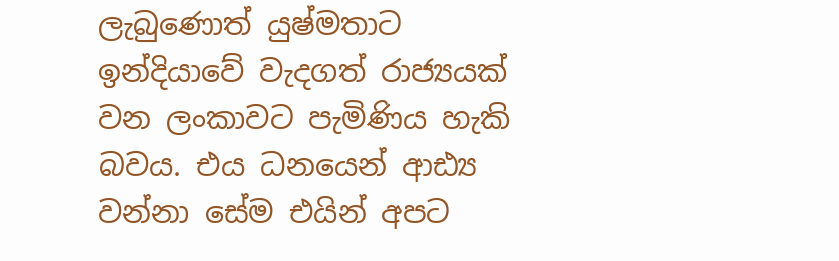ලැබුණොත් යුෂ්මතාට ඉන්දියාවේ වැදගත් රාජ්‍යයක් වන ලංකාවට පැමිණිය හැකි බවය. එය ධනයෙන් ආඪ්‍ය වන්නා සේම එයින් අපට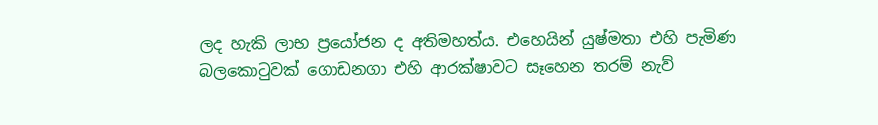ලද හැකි ලාභ ප්‍රයෝජන ද අතිමහත්ය. එහෙයින් යුෂ්මතා එහි පැමිණ බලකොටුවක් ගොඩනගා එහි ආරක්ෂාවට සෑහෙන තරම් නැව්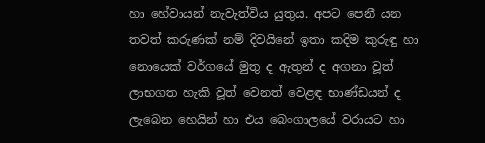හා හේවායන් නැවැත්විය යුතුය. අපට පෙනී යන තවත් කරුණක් නම් දිවයිනේ ඉතා කදිම කුරුඳු හා නොයෙක් වර්ගයේ මුතු ද ඇතුන් ද අගනා වූත් ලාභගත හැකි වූත් වෙනත් වෙළඳ භාණ්ඩයන් ද ලැබෙන හෙයින් හා එය බෙංගාලයේ වරායට හා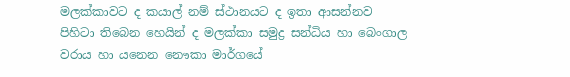මලක්කාවට ද කයාල් නම් ස්ථානයට ද ඉතා ආසන්නව පිහිටා තිබෙන හෙයින් ද මලක්කා සමුද්‍ර සන්ධිය හා බෙංගාල වරාය හා යනෙන නෞකා මාර්ගයේ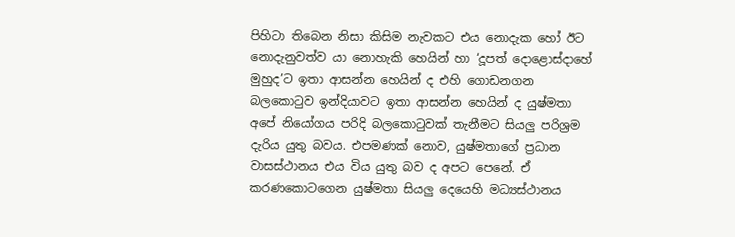පිහිටා තිබෙන නිසා කිසිම නැවකට එය නොදැක හෝ ඊට නොදැනුවත්ව යා නොහැකි හෙයින් හා ‘දූපත් දොළොස්දාහේ මුහුද’ට ඉතා ආසන්න හෙයින් ද එහි ගොඩනගන බලකොටුව ඉන්දියාවට ඉතා ආසන්න හෙයින් ද යුෂ්මතා අපේ නියෝගය පරිදි බලකොටුවක් තැනීමට සියලු පරිශ්‍රම දැරිය යුතු බවය. එපමණක් නොව, යුෂ්මතාගේ ප්‍රධාන වාසස්ථානය එය විය යුතු බව ද අපට පෙනේ. ඒ කරණකොටගෙන යුෂ්මතා සියලු දෙයෙහි මධ්‍යස්ථානය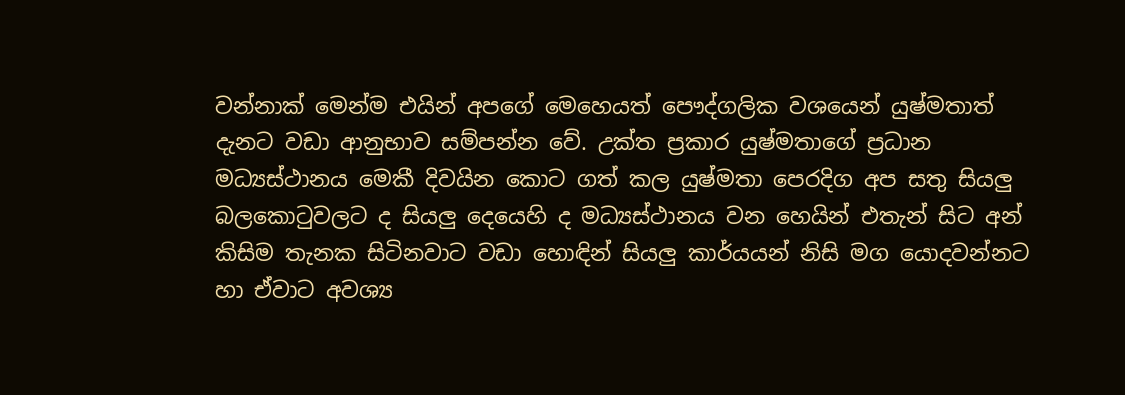වන්නාක් මෙන්ම එයින් අපගේ මෙහෙයත් පෞද්ගලික වශයෙන් යුෂ්මතාත් දැනට වඩා ආනුභාව සම්පන්න වේ. උක්ත ප්‍රකාර යුෂ්මතාගේ ප්‍රධාන මධ්‍යස්ථානය මෙකී දිවයින කොට ගත් කල යුෂ්මතා පෙරදිග අප සතු සියලු බලකොටුවලට ද සියලු දෙයෙහි ද මධ්‍යස්ථානය වන හෙයින් එතැන් සිට අන් කිසිම තැනක සිටිනවාට වඩා හොඳින් සියලු කාර්යයන් නිසි මග යොදවන්නට හා ඒවාට අවශ්‍ය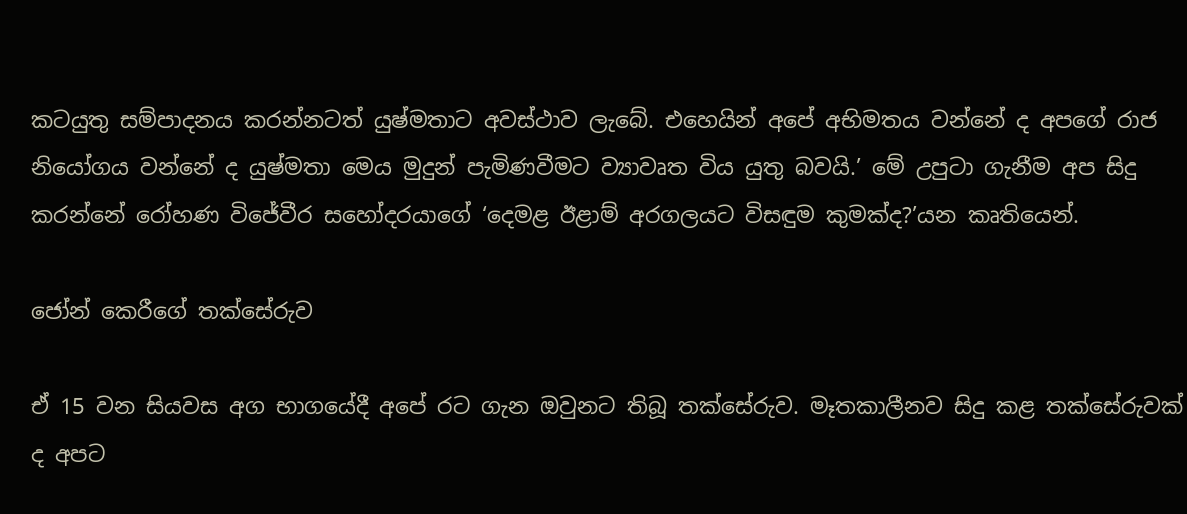කටයුතු සම්පාදනය කරන්නටත් යුෂ්මතාට අවස්ථාව ලැබේ. එහෙයින් අපේ අභිමතය වන්නේ ද අපගේ රාජ නියෝගය වන්නේ ද යුෂ්මතා මෙය මුදුන් පැමිණවීමට ව්‍යාවෘත විය යුතු බවයි.’ මේ උපුටා ගැනීම අප සිදු කරන්නේ රෝහණ විජේවීර සහෝදරයාගේ ‘දෙමළ ඊළාම් අරගලයට විසඳුම කුමක්ද?’යන කෘතියෙන්.

ජෝන් කෙරීගේ තක්සේරුව

ඒ 15 වන සියවස අග භාගයේදී අපේ රට ගැන ඔවුනට තිබූ තක්සේරුව. මෑතකාලීනව සිදු කළ තක්සේරුවක් ද අපට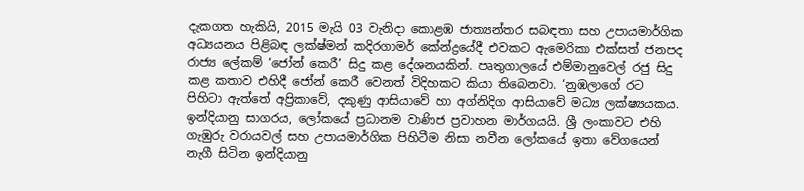දැකගත හැකියි, 2015 මැයි 03 වැනිදා කොළඹ ජාත්‍යන්තර සබඳතා සහ උපායමාර්ගික අධ්‍යයනය පිළිබඳ ලක්ෂ්මන් කදිරගාමර් කේන්ද්‍රයේදී එවකට ඇමෙරිකා එක්සත් ජනපද රාජ්‍ය ලේකම් ‘ජෝන් කෙරී’ සිදු කළ දේශනයකින්. පෘතුගාලයේ එම්මානුවෙල් රජු සිදු කළ කතාව එහිදී ජෝන් කෙරී වෙනත් විදිහකට කියා තිබෙනවා. ‘නුඹලාගේ රට පිහිටා ඇත්තේ අප්‍රිකාවේ, දකුණු ආසියාවේ හා අග්නිදිග ආසියාවේ මධ්‍ය ලක්ෂ්‍යයකය. ඉන්දියානු සාගරය, ලෝකයේ ප්‍රධානම වාණිජ ප්‍රවාහන මාර්ගයයි. ශ්‍රී ලංකාවට එහි ගැඹුරු වරායවල් සහ උපායමාර්ගික පිහිටීම නිසා නවීන ලෝකයේ ඉතා වේගයෙන් නැගී සිටින ඉන්දියානු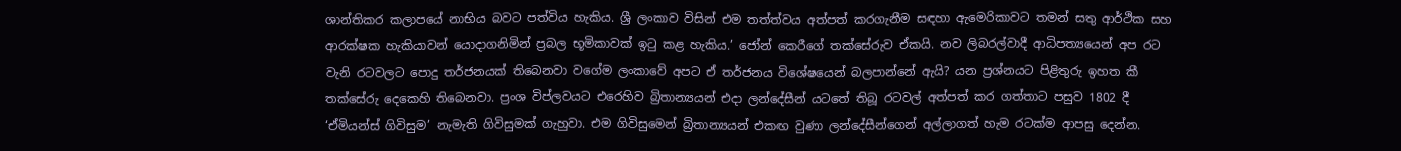ශාන්තිකර කලාපයේ නාභිය බවට පත්විය හැකිය. ශ්‍රී ලංකාව විසින් එම තත්ත්වය අත්පත් කරගැනීම සඳහා ඇමෙරිකාවට තමන් සතු ආර්ථික සහ ආරක්ෂක හැකියාවන් යොදාගනිමින් ප්‍රබල භූමිකාවක් ඉටු කළ හැකිය.’ ජෝන් කෙරීගේ තක්සේරුව ඒකයි. නව ලිබරල්වාදී ආධිපත්‍යයෙන් අප රට වැනි රටවලට පොදු තර්ජනයක් තිබෙනවා වගේම ලංකාවේ අපට ඒ තර්ජනය විශේෂයෙන් බලපාන්නේ ඇයි? යන ප්‍රශ්නයට පිළිතුරු ඉහත කී තක්සේරු දෙකෙහි තිබෙනවා. ප්‍රංශ විප්ලවයට එරෙහිව බ්‍රිතාන්‍යයන් එදා ලන්දේසීන් යටතේ තිබූ රටවල් අත්පත් කර ගත්තාට පසුව 1802 දී ‘ඒමියන්ස් ගිවිසුම’ නැමැති ගිවිසුමක් ගැහුවා. එම ගිවිසුමෙන් බ්‍රිතාන්‍යයන් එකඟ වුණා ලන්දේසීන්ගෙන් අල්ලාගත් හැම රටක්ම ආපසු දෙන්න.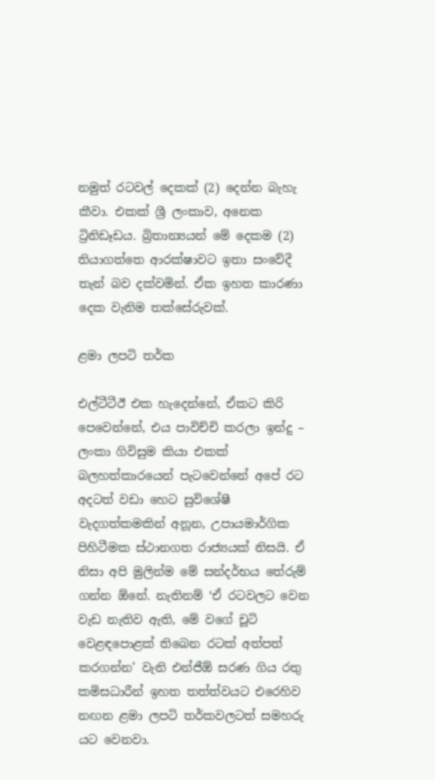නමුත් රටවල් දෙකක් (2) දෙන්න බැහැ කීවා. එකක් ශ්‍රී ලංකාව, අනෙක ට්‍රිනිඩෑඩය. බ්‍රිතාන්‍යයන් මේ දෙකම (2) තියාගත්තෙ ආරක්ෂාවට ඉතා සංවේදී තැන් බව දක්වමින්. ඒක ඉහත කාරණා දෙක වැනිම තක්සේරුවක්.

ළමා ලපටි තර්ක

එල්ටීටීඊ එක හැදෙන්නේ, ඒකට කිරි පෙවෙන්නේ, එය පාවිච්චි කරලා ඉන්දු – ලංකා ගිවිසුම කියා එකක් බලහත්කාරයෙන් පැටවෙන්නේ අපේ රට අදටත් වඩා හෙට සුවිශේෂී වැදගත්කමකින් අනූන, උපායමාර්ගික පිහිටීමක ස්ථානගත රාජ්‍යයක් නිසයි. ඒ නිසා අපි මුලින්ම මේ සන්දර්භය තේරුම් ගන්න ඕනේ. නැතිනම් ‘ඒ රටවලට වෙන වැඩ නැතිව ඇති, මේ වගේ චූටි වෙළඳපොළක් තිබෙන රටක් අත්පත් කරගන්න’ වැනි එන්ජීඕ සරණ ගිය රතු කමිසධාරීන් ඉහත තත්ත්වයට එරෙහිව නඟන ළමා ලපටි තර්කවලටත් සමහරු යට වෙනවා.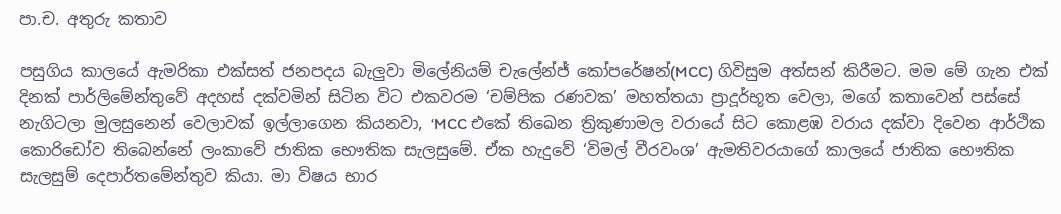පා.ච. අතුරු කතාව

පසුගිය කාලයේ ඇමරිකා එක්සත් ජනපදය බැලුවා මිලේනියම් චැලේන්ජ් කෝපරේෂන්(MCC) ගිවිසුම අත්සන් කිරීමට. මම මේ ගැන එක් දිනක් පාර්ලිමේන්තුවේ අදහස් දක්වමින් සිටින විට එකවරම ‘චම්පික රණවක’ මහත්තයා ප්‍රාදූර්භූත වෙලා, මගේ කතාවෙන් පස්සේ නැගිටලා මුලසුනෙන් වෙලාවක් ඉල්ලාගෙන කියනවා, ‘MCC එකේ තිඛෙන ත්‍රිකුණාමල වරායේ සිට කොළඹ වරාය දක්වා දිවෙන ආර්ථික කොරිඩෝව තිබෙන්නේ ලංකාවේ ජාතික භෞතික සැලසුමේ. ඒක හැදුවේ ‘විමල් වීරවංශ’ ඇමතිවරයාගේ කාලයේ ජාතික භෞතික සැලසුම් දෙපාර්තමේන්තුව කියා. මා විෂය භාර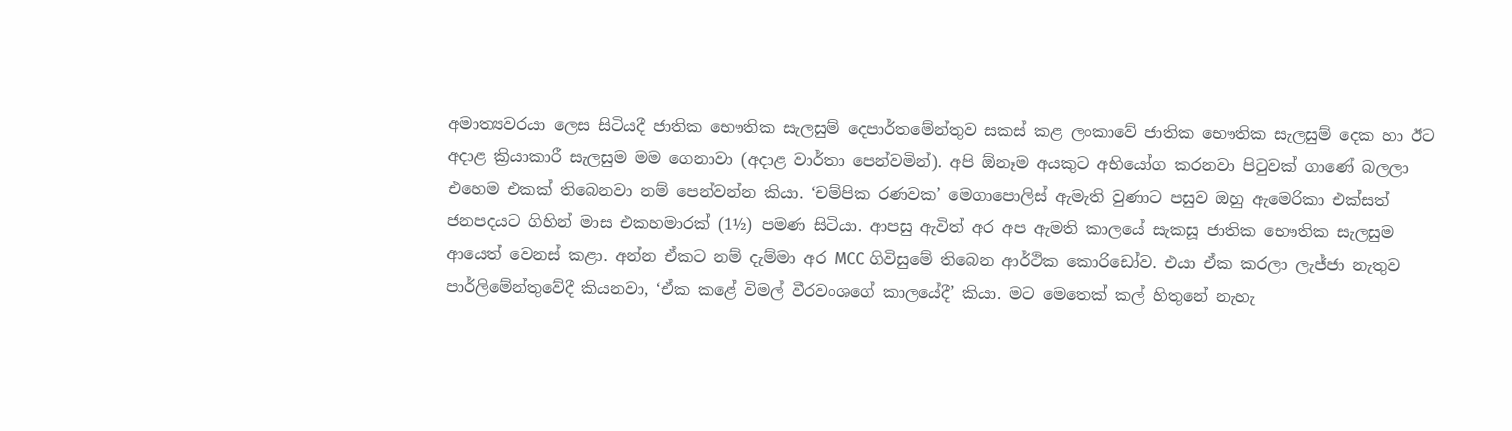අමාත්‍යවරයා ලෙස සිටියදී ජාතික භෞතික සැලසුම් දෙපාර්තමේන්තුව සකස් කළ ලංකාවේ ජාතික භෞතික සැලසුම් දෙක හා ඊට අදාළ ක්‍රියාකාරී සැලසුම මම ගෙනාවා (අදාළ වාර්තා පෙන්වමින්). අපි ඕනෑම අයකුට අභියෝග කරනවා පිටුවක් ගාණේ බලලා එහෙම එකක් තිබෙනවා නම් පෙන්වන්න කියා. ‘චම්පික රණවක’ මෙගාපොලිස් ඇමැති වුණාට පසුව ඔහු ඇමෙරිකා එක්සත් ජනපදයට ගිහින් මාස එකහමාරක් (1½) පමණ සිටියා. ආපසු ඇවිත් අර අප ඇමති කාලයේ සැකසූ ජාතික භෞතික සැලසුම ආයෙත් වෙනස් කළා. අන්න ඒකට නම් දැම්මා අර MCC ගිවිසුමේ තිබෙන ආර්ථික කොරිඩෝව. එයා ඒක කරලා ලැජ්ජා නැතුව පාර්ලිමේන්තුවේදී කියනවා, ‘ඒක කළේ විමල් වීරවංශගේ කාලයේදී’ කියා. මට මෙතෙක් කල් හිතුනේ නැහැ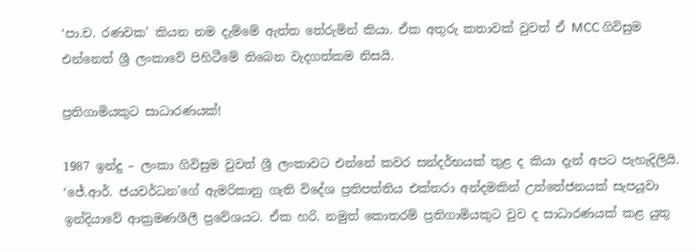‘පා.ච. රණවක’ කියන නම දැම්මේ ඇත්ත තේරුමින් කියා. ඒක අතුරු කතාවක් වුවත් ඒ MCC ගිවිසුම එන්නෙත් ශ්‍රී ලංකාවේ පිහිටීමේ තිබෙන වැදගත්කම නිසයි.

ප්‍රතිගාමියකුට සාධාරණයක්!

1987 ඉන්දු – ලංකා ගිවිසුම වුවත් ශ්‍රී ලංකාවට එන්නේ කවර සන්දර්භයක් තුළ ද කියා දැන් අපට පැහැදිලියි. ‘ජේ.ආර්. ජයවර්ධන’ගේ ඇමරිකානු ගැති විදේශ ප්‍රතිපත්තිය එක්තරා අන්දමකින් උත්තේජනයක් සැපයූවා ඉන්දියාවේ ආක්‍රමණශීලී ප්‍රවේශයට. ඒක හරි. නමුත් කොතරම් ප්‍රතිගාමියකුට වුව ද සාධාරණයක් කළ යුතු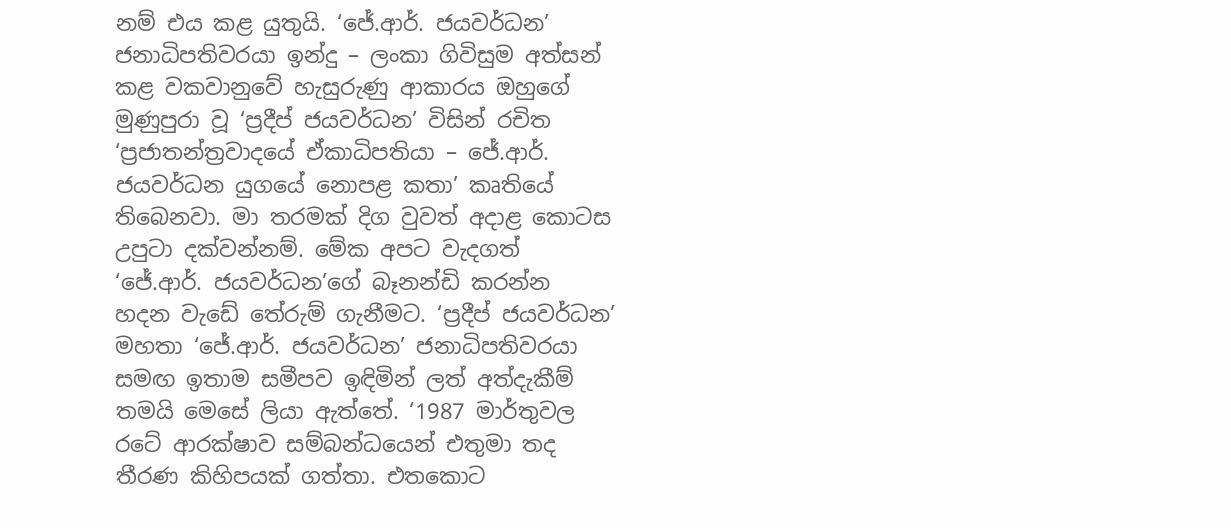නම් එය කළ යුතුයි. ‘ජේ.ආර්. ජයවර්ධන’ ජනාධිපතිවරයා ඉන්දු – ලංකා ගිවිසුම අත්සන් කළ වකවානුවේ හැසුරුණු ආකාරය ඔහුගේ මුණුපුරා වූ ‘ප්‍රදීප් ජයවර්ධන’ විසින් රචිත ‘ප්‍රජාතන්ත්‍රවාදයේ ඒකාධිපතියා – ජේ.ආර්. ජයවර්ධන යුගයේ නොපළ කතා’ කෘතියේ තිබෙනවා. මා තරමක් දිග වුවත් අදාළ කොටස උපුටා දක්වන්නම්. මේක අපට වැදගත් ‘ජේ.ආර්. ජයවර්ධන’ගේ බෑනන්ඩි කරන්න හදන වැඩේ තේරුම් ගැනීමට. ‘ප්‍රදීප් ජයවර්ධන’ මහතා ‘ජේ.ආර්. ජයවර්ධන’ ජනාධිපතිවරයා සමඟ ඉතාම සමීපව ඉඳිමින් ලත් අත්දැකීම් තමයි මෙසේ ලියා ඇත්තේ. ‘1987 මාර්තුවල රටේ ආරක්ෂාව සම්බන්ධයෙන් එතුමා තද තීරණ කිහිපයක් ගත්තා. එතකොට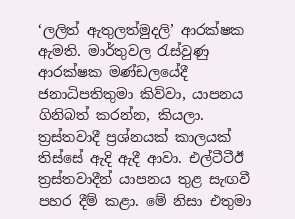‘ලලිත් ඇතුලත්මුදලි’ ආරක්ෂක ඇමති. මාර්තුවල රැස්වුණු ආරක්ෂක මණ්ඩලයේදී ජනාධිපතිතුමා කිව්වා, යාපනය ගිනිබත් කරන්න, කියලා. ත්‍රස්තවාදී ප්‍රශ්නයක් කාලයක් තිස්සේ ඇදි ඇදී ආවා. එල්ටීටීඊ ත්‍රස්තවාදීන් යාපනය තුළ සැඟවී පහර දීම් කළා. මේ නිසා එතුමා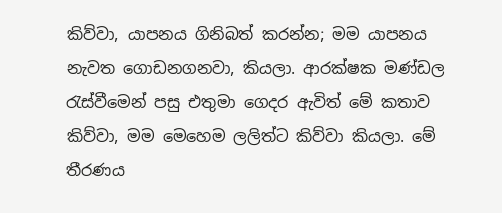කිව්වා, යාපනය ගිනිබත් කරන්න; මම යාපනය නැවත ගොඩනගනවා, කියලා. ආරක්ෂක මණ්ඩල රැස්වීමෙන් පසු එතුමා ගෙදර ඇවිත් මේ කතාව කිව්වා, මම මෙහෙම ලලිත්ට කිව්වා කියලා. මේ තීරණය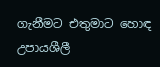ගැනීමට එතුමාට හොඳ උපායශීලී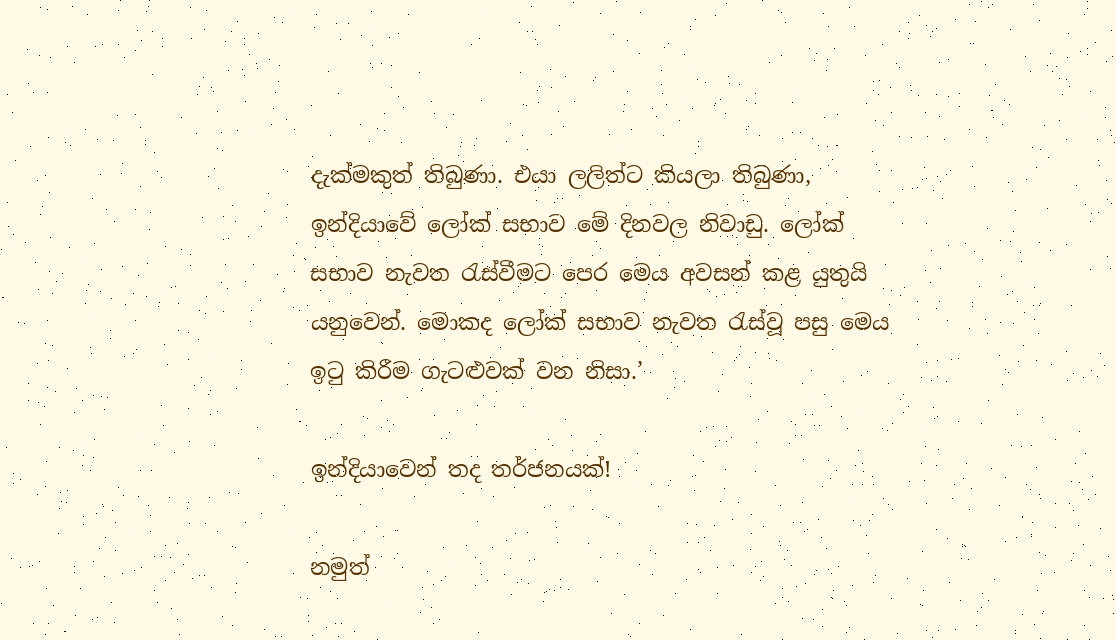දැක්මකුත් තිබුණා. එයා ලලිත්ට කියලා තිබුණා, ඉන්දියාවේ ලෝක් සභාව මේ දිනවල නිවාඩු. ලෝක් සභාව නැවත රැස්වීමට පෙර මෙය අවසන් කළ යුතුයි යනුවෙන්. මොකද ලෝක් සභාව නැවත රැස්වූ පසු මෙය ඉටු කිරීම ගැටළුවක් වන නිසා.’

ඉන්දියාවෙන් තද තර්ජනයක්!

නමුත්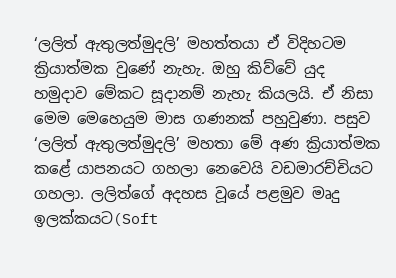‘ලලිත් ඇතුලත්මුදලි’ මහත්තයා ඒ විදිහටම ක්‍රියාත්මක වුණේ නැහැ. ඔහු කිව්වේ යුද හමුදාව මේකට සූදානම් නැහැ කියලයි. ඒ නිසා මෙම මෙහෙයුම මාස ගණනක් පහුවුණා. පසුව ‘ලලිත් ඇතුලත්මුදලි’ මහතා මේ අණ ක්‍රියාත්මක කළේ යාපනයට ගහලා නෙවෙයි වඩමාරච්චියට ගහලා. ලලිත්ගේ අදහස වූයේ පළමුව මෘදු ඉලක්කයට(Soft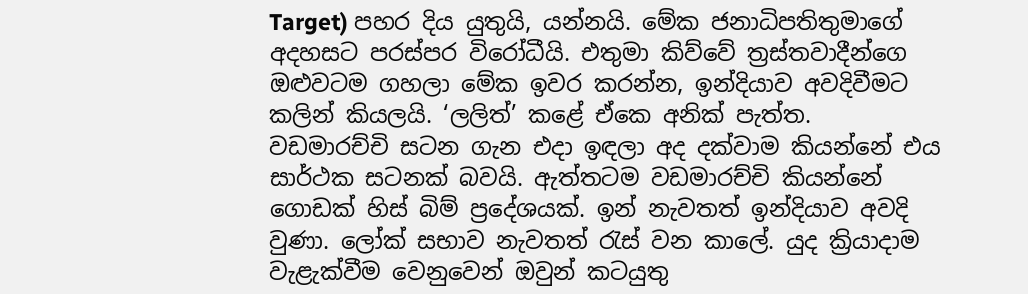Target) පහර දිය යුතුයි, යන්නයි. මේක ජනාධිපතිතුමාගේ අදහසට පරස්පර විරෝධීයි. එතුමා කිව්වේ ත්‍රස්තවාදීන්ගෙ ඔළුවටම ගහලා මේක ඉවර කරන්න, ඉන්දියාව අවදිවීමට කලින් කියලයි. ‘ලලිත්’ කළේ ඒකෙ අනික් පැත්ත. වඩමාරච්චි සටන ගැන එදා ඉඳලා අද දක්වාම කියන්නේ එය සාර්ථක සටනක් බවයි. ඇත්තටම වඩමාරච්චි කියන්නේ ගොඩක් හිස් බිම් ප්‍රදේශයක්. ඉන් නැවතත් ඉන්දියාව අවදි වුණා. ලෝක් සභාව නැවතත් රැස් වන කාලේ. යුද ක්‍රියාදාම වැළැක්වීම වෙනුවෙන් ඔවුන් කටයුතු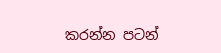කරන්න පටන්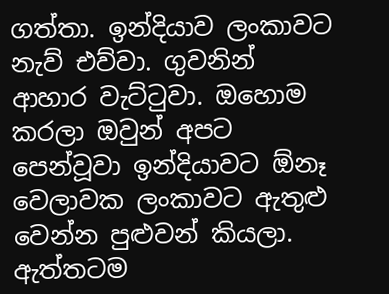ගත්තා. ඉන්දියාව ලංකාවට නැව් එව්වා. ගුවනින් ආහාර වැට්ටුවා. ඔහොම කරලා ඔවුන් අපට පෙන්වූවා ඉන්දියාවට ඕනෑ වෙලාවක ලංකාවට ඇතුළු වෙන්න පුළුවන් කියලා. ඇත්තටම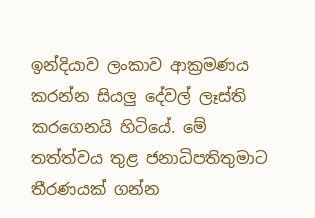ඉන්දියාව ලංකාව ආක්‍රමණය කරන්න සියලු දේවල් ලෑස්ති කරගෙනයි හිටියේ. මේ තත්ත්වය තුළ ජනාධිපතිතුමාට තීරණයක් ගන්න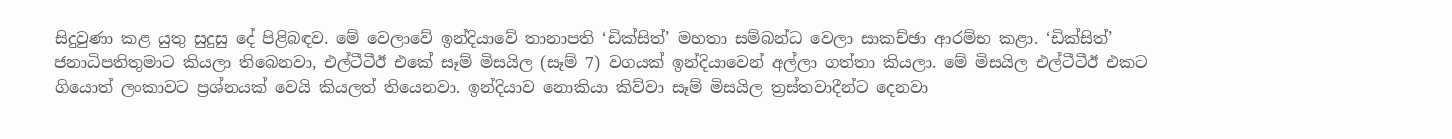සිදුවුණා කළ යුතු සුදුසු දේ පිළිබඳව. මේ වෙලාවේ ඉන්දියාවේ තානාපති ‘ඩික්සිත්’ මහතා සම්බන්ධ වෙලා සාකච්ඡා ආරම්භ කළා. ‘ඩික්සිත්’ ජනාධිපතිතුමාට කියලා තිබෙනවා, එල්ටීටීඊ එකේ සෑම් මිසයිල (සෑම් 7) වගයක් ඉන්දියාවෙන් අල්ලා ගත්තා කියලා. මේ මිසයිල එල්ටීටීඊ එකට ගියොත් ලංකාවට ප්‍රශ්නයක් වෙයි කියලත් තියෙනවා. ඉන්දියාව නොකියා කිව්වා සෑම් මිසයිල ත්‍රස්තවාදීන්ට දෙනවා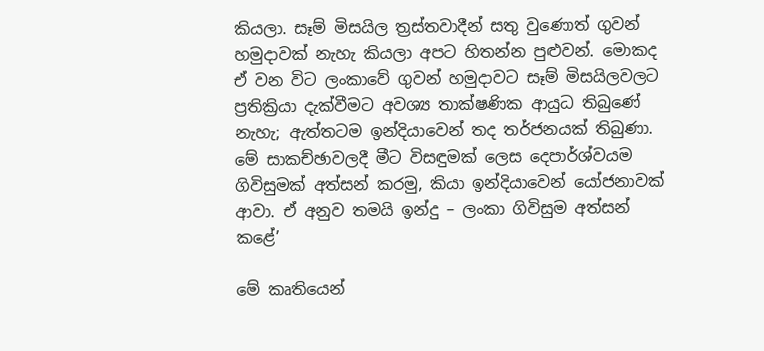කියලා. සෑම් මිසයිල ත්‍රස්තවාදීන් සතු වුණොත් ගුවන් හමුදාවක් නැහැ කියලා අපට හිතන්න පුළුවන්. මොකද ඒ වන විට ලංකාවේ ගුවන් හමුදාවට සෑම් මිසයිලවලට ප්‍රතික්‍රියා දැක්වීමට අවශ්‍ය තාක්ෂණික ආයුධ තිබුණේ නැහැ; ඇත්තටම ඉන්දියාවෙන් තද තර්ජනයක් තිබුණා. මේ සාකච්ඡාවලදී මීට විසඳුමක් ලෙස දෙපාර්ශ්වයම ගිවිසුමක් අත්සන් කරමු, කියා ඉන්දියාවෙන් යෝජනාවක් ආවා. ඒ අනුව තමයි ඉන්දු – ලංකා ගිවිසුම අත්සන් කළේ’

මේ කෘතියෙන්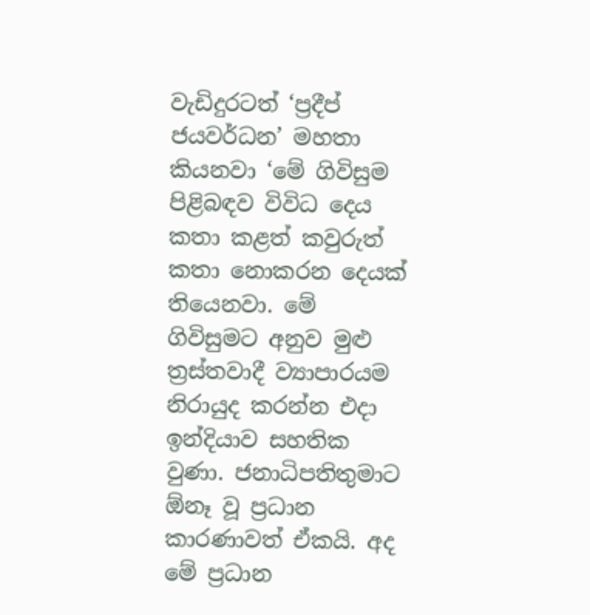වැඩිදුරටත් ‘ප්‍රදීප් ජයවර්ධන’ මහතා කියනවා ‘මේ ගිවිසුම පිළිබඳව විවිධ දෙය කතා කළත් කවුරුත් කතා නොකරන දෙයක් තියෙනවා. මේ ගිවිසුමට අනුව මුළු ත්‍රස්තවාදී ව්‍යාපාරයම නිරායුද කරන්න එදා ඉන්දියාව සහතික වුණා. ජනාධිපතිතුමාට ඕනෑ වූ ප්‍රධාන කාරණාවත් ඒකයි. අද මේ ප්‍රධාන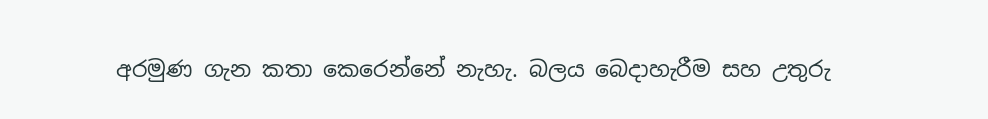අරමුණ ගැන කතා කෙරෙන්නේ නැහැ. බලය බෙදාහැරීම සහ උතුරු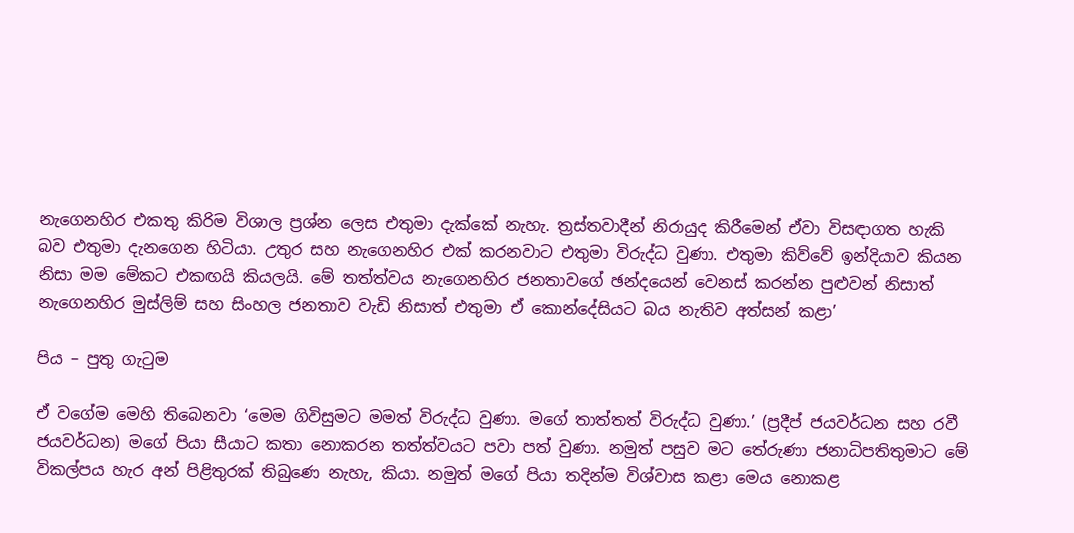නැගෙනහිර එකතු කිරිම විශාල ප්‍රශ්න ලෙස එතුමා දැක්කේ නැහැ. ත්‍රස්තවාදීන් නිරායුද කිරීමෙන් ඒවා විසඳාගත හැකි බව එතුමා දැනගෙන හිටියා. උතුර සහ නැගෙනහිර එක් කරනවාට එතුමා විරුද්ධ වුණා. එතුමා කිව්වේ ඉන්දියාව කියන නිසා මම මේකට එකඟයි කියලයි. මේ තත්ත්වය නැගෙනහිර ජනතාවගේ ඡන්දයෙන් වෙනස් කරන්න පුළුවන් නිසාත් නැගෙනහිර මුස්ලිම් සහ සිංහල ජනතාව වැඩි නිසාත් එතුමා ඒ කොන්දේසියට බය නැතිව අත්සන් කළා’

පිය – පුතු ගැටුම

ඒ වගේම මෙහි තිබෙනවා ‘මෙම ගිවිසුමට මමත් විරුද්ධ වුණා. මගේ තාත්තත් විරුද්ධ වුණා.’ (ප්‍රදීප් ජයවර්ධන සහ රවී ජයවර්ධන) මගේ පියා සීයාට කතා නොකරන තත්ත්වයට පවා පත් වුණා. නමුත් පසුව මට තේරුණා ජනාධිපතිතුමාට මේ විකල්පය හැර අන් පිළිතුරක් තිබුණෙ නැහැ, කියා. නමුත් මගේ පියා තදින්ම විශ්වාස කළා මෙය නොකළ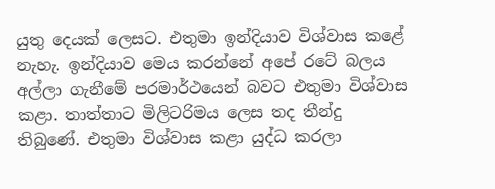යුතු දෙයක් ලෙසට. එතුමා ඉන්දියාව විශ්වාස කළේ නැහැ. ඉන්දියාව මෙය කරන්නේ අපේ රටේ බලය අල්ලා ගැනීමේ පරමාර්ථයෙන් බවට එතුමා විශ්වාස කළා. තාත්තාට මිලිටරිමය ලෙස තද තීන්දු තිබුණේ. එතුමා විශ්වාස කළා යුද්ධ කරලා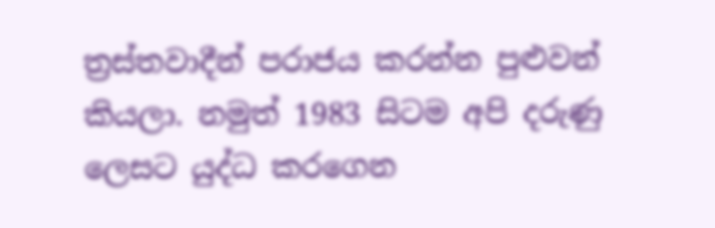ත්‍රස්තවාදීන් පරාජය කරන්න පුළුවන් කියලා. නමුත් 1983 සිටම අපි දරුණු ලෙසට යුද්ධ කරගෙන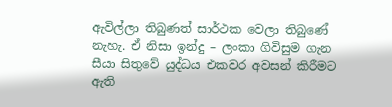ඇවිල්ලා තිබුණත් සාර්ථක වෙලා තිබුණේ නැහැ. ඒ නිසා ඉන්දු – ලංකා ගිවිසුම ගැන සීයා සිතුවේ යුද්ධය එකවර අවසන් කිරීමට ඇති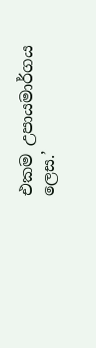එකම උපායමාර්ගය ලෙස.’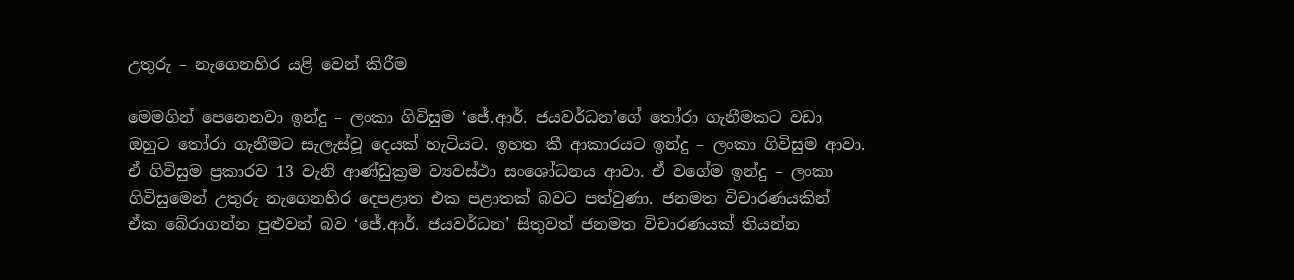උතුරු – නැගෙනහිර යළි වෙන් කිරීම

මෙමගින් පෙනෙනවා ඉන්දු – ලංකා ගිවිසුම ‘ජේ.ආර්. ජයවර්ධන’ගේ තෝරා ගැනීමකට වඩා ඔහුට තෝරා ගැනීමට සැලැස්වූ දෙයක් හැටියට. ඉහත කී ආකාරයට ඉන්දු – ලංකා ගිවිසුම ආවා. ඒ ගිවිසුම ප්‍රකාරව 13 වැනි ආණ්ඩුක්‍රම ව්‍යවස්ථා සංශෝධනය ආවා. ඒ වගේම ඉන්දු – ලංකා ගිවිසුමෙන් උතුරු නැගෙනහිර දෙපළාත එක පළාතක් බවට පත්වුණා. ජනමත විචාරණයකින් ඒක බේරාගන්න පුළුවන් බව ‘ජේ.ආර්. ජයවර්ධන’ සිතුවත් ජනමත විචාරණයක් තියන්න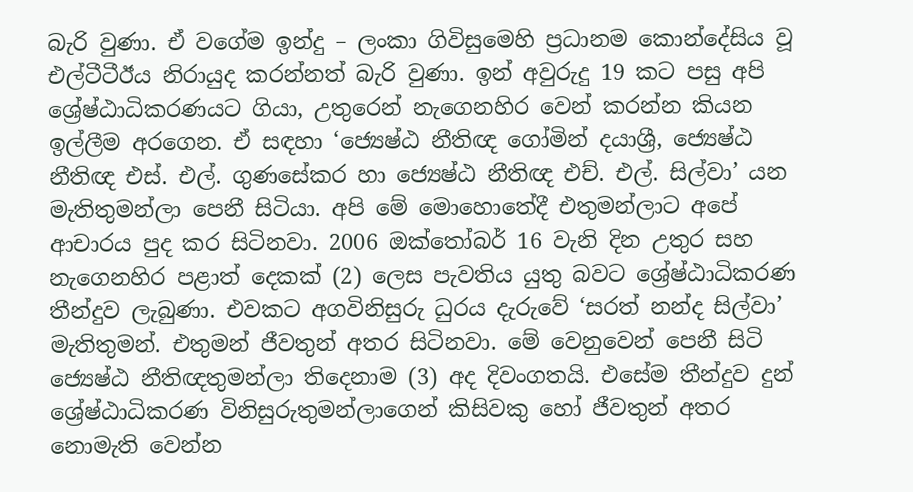බැරි වුණා. ඒ වගේම ඉන්දු – ලංකා ගිවිසුමෙහි ප්‍රධානම කොන්දේසිය වූ එල්ටීටීඊය නිරායුද කරන්නත් බැරි වුණා. ඉන් අවුරුදු 19 කට පසු අපි ශ්‍රේෂ්ඨාධිකරණයට ගියා, උතුරෙන් නැගෙනහිර වෙන් කරන්න කියන ඉල්ලීම අරගෙන. ඒ සඳහා ‘ජ්‍යෙෂ්ඨ නීතිඥ ගෝමින් දයාශ්‍රී, ජ්‍යෙෂ්ඨ නීතිඥ එස්. එල්. ගුණසේකර හා ජ්‍යෙෂ්ඨ නීතිඥ එච්. එල්. සිල්වා’ යන මැතිතුමන්ලා පෙනී සිටියා. අපි මේ මොහොතේදී එතුමන්ලාට අපේ ආචාරය පුද කර සිටිනවා. 2006 ඔක්තෝබර් 16 වැනි දින උතුර සහ නැගෙනහිර පළාත් දෙකක් (2) ලෙස පැවතිය යුතු බවට ශ්‍රේෂ්ඨාධිකරණ තීන්දුව ලැබුණා. එවකට අගවිනිසුරු ධුරය දැරුවේ ‘සරත් නන්ද සිල්වා’ මැතිතුමන්. එතුමන් ජීවතුන් අතර සිටිනවා. මේ වෙනුවෙන් පෙනී සිටි ජ්‍යෙෂ්ඨ නීතිඥතුමන්ලා තිදෙනාම (3) අද දිවංගතයි. එසේම තීන්දුව දුන් ශ්‍රේෂ්ඨාධිකරණ විනිසුරුතුමන්ලාගෙන් කිසිවකු හෝ ජීවතුන් අතර නොමැති වෙන්න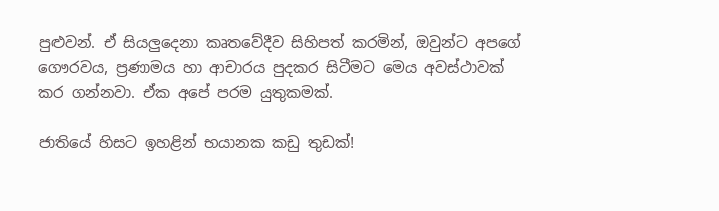පුළුවන්. ඒ සියලුදෙනා කෘතවේදීව සිහිපත් කරමින්, ඔවුන්ට අපගේ ගෞරවය, ප්‍රණාමය හා ආචාරය පුදකර සිටීමට මෙය අවස්ථාවක් කර ගන්නවා. ඒක අපේ පරම යුතුකමක්.

ජාතියේ හිසට ඉහළින් භයානක කඩු තුඩක්!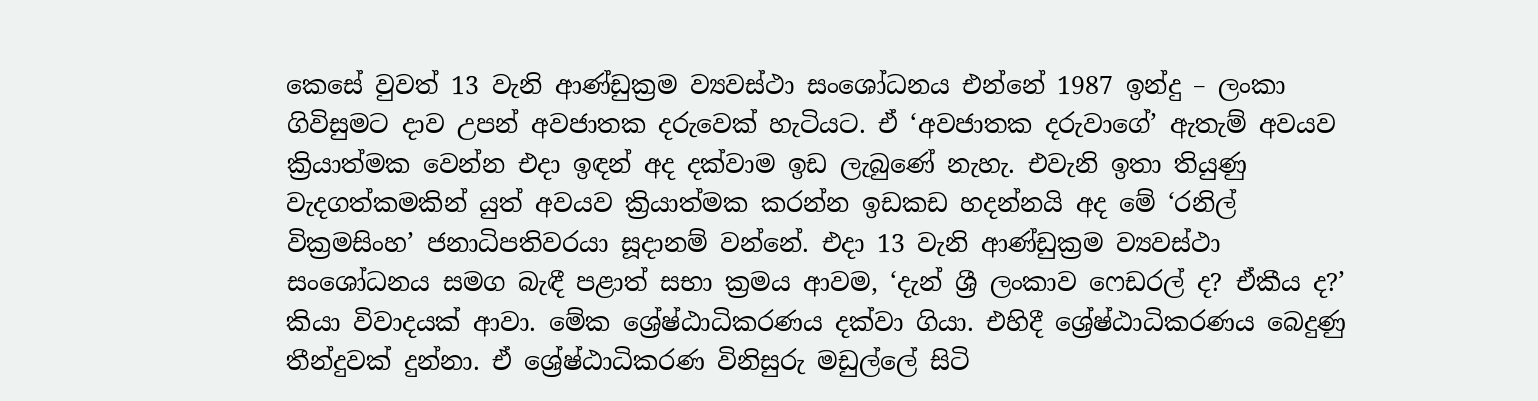කෙසේ වුවත් 13 වැනි ආණ්ඩුක්‍රම ව්‍යවස්ථා සංශෝධනය එන්නේ 1987 ඉන්දු – ලංකා ගිවිසුමට දාව උපන් අවජාතක දරුවෙක් හැටියට. ඒ ‘අවජාතක දරුවාගේ’ ඇතැම් අවයව ක්‍රියාත්මක වෙන්න එදා ඉඳන් අද දක්වාම ඉඩ ලැබුණේ නැහැ. එවැනි ඉතා තියුණු වැදගත්කමකින් යුත් අවයව ක්‍රියාත්මක කරන්න ඉඩකඩ හදන්නයි අද මේ ‘රනිල් වික්‍රමසිංහ’ ජනාධිපතිවරයා සූදානම් වන්නේ. එදා 13 වැනි ආණ්ඩුක්‍රම ව්‍යවස්ථා සංශෝධනය සමග බැඳී පළාත් සභා ක්‍රමය ආවම, ‘දැන් ශ්‍රී ලංකාව ෆෙඩරල් ද? ඒකීය ද?’ කියා විවාදයක් ආවා. මේක ශ්‍රේෂ්ඨාධිකරණය දක්වා ගියා. එහිදී ශ්‍රේෂ්ඨාධිකරණය බෙදුණු තීන්දුවක් දුන්නා. ඒ ශ්‍රේෂ්ඨාධිකරණ විනිසුරු මඩුල්ලේ සිටි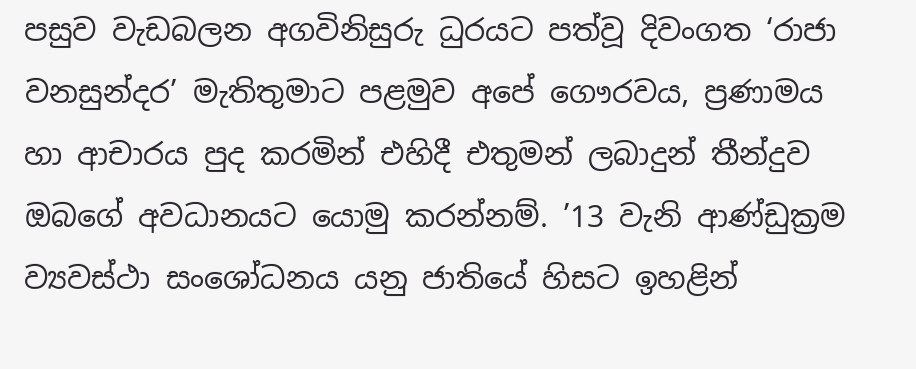පසුව වැඩබලන අගවිනිසුරු ධුරයට පත්වූ දිවංගත ‘රාජා වනසුන්දර’ මැතිතුමාට පළමුව අපේ ගෞරවය, ප්‍රණාමය හා ආචාරය පුද කරමින් එහිදී එතුමන් ලබාදුන් තීන්දුව ඔබගේ අවධානයට යොමු කරන්නම්. ’13 වැනි ආණ්ඩුක්‍රම ව්‍යවස්ථා සංශෝධනය යනු ජාතියේ හිසට ඉහළින්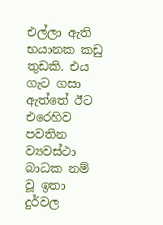එල්ලා ඇති භයානක කඩු තුඩකි. එය ගැට ගසා ඇත්තේ ඊට එරෙහිව පවතින ව්‍යවස්ථා බාධක නම් වූ ඉතා දුර්වල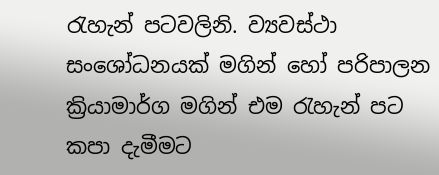රැහැන් පටවලිනි. ව්‍යවස්ථා සංශෝධනයක් මගින් හෝ පරිපාලන ක්‍රියාමාර්ග මගින් එම රැහැන් පට කපා දැමීමට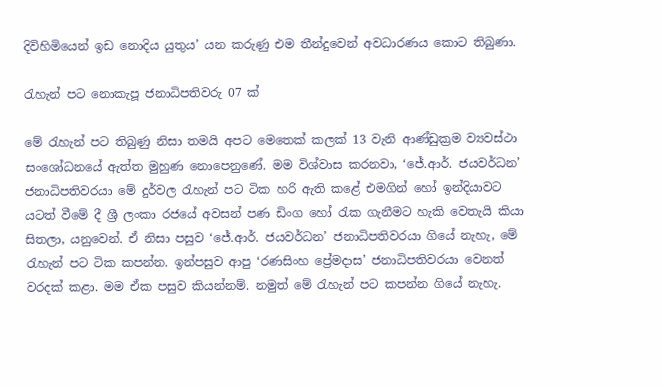දිවිහිමියෙන් ඉඩ නොදිය යුතුය’ යන කරුණු එම තීන්දුවෙන් අවධාරණය කොට තිබුණා.

රැහැන් පට නොකැපූ ජනාධිපතිවරු 07 ක්

මේ රැහැන් පට තිබුණු නිසා තමයි අපට මෙතෙක් කලක් 13 වැනි ආණ්ඩුක්‍රම ව්‍යවස්ථා සංශෝධනයේ ඇත්ත මුහුණ නොපෙනුණේ. මම විශ්වාස කරනවා, ‘ජේ.ආර්. ජයවර්ධන’ ජනාධිපතිවරයා මේ දුර්වල රැහැන් පට ටික හරි ඇති කළේ එමගින් හෝ ඉන්දියාවට යටත් වීමේ දී ශ්‍රී ලංකා රජයේ අවසන් පණ ඩිංග හෝ රැක ගැනීමට හැකි වෙතැයි කියා සිතලා, යනුවෙන්. ඒ නිසා පසුව ‘ජේ.ආර්. ජයවර්ධන’ ජනාධිපතිවරයා ගියේ නැහැ, මේ රැහැන් පට ටික කපන්න. ඉන්පසුව ආපු ‘රණසිංහ ප්‍රේමදාස’ ජනාධිපතිවරයා වෙනත් වරදක් කළා. මම ඒක පසුව කියන්නම්. නමුත් මේ රැහැන් පට කපන්න ගියේ නැහැ.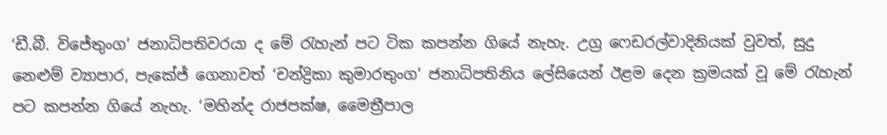‘ඩී.බී. විජේතුංග’ ජනාධිපතිවරයා ද මේ රැහැන් පට ටික කපන්න ගියේ නැහැ. උග්‍ර ෆෙඩරල්වාදිනියක් වුවත්, සුදු නෙළුම් ව්‍යාපාර, පැකේජ් ගෙනාවත් ‘චන්ද්‍රිකා කුමාරතුංග’ ජනාධිපතිනිය ලේසියෙන් ඊළම දෙන ක්‍රමයක් වූ මේ රැහැන් පට කපන්න ගියේ නැහැ. ‘මහින්ද රාජපක්ෂ, මෛත්‍රීපාල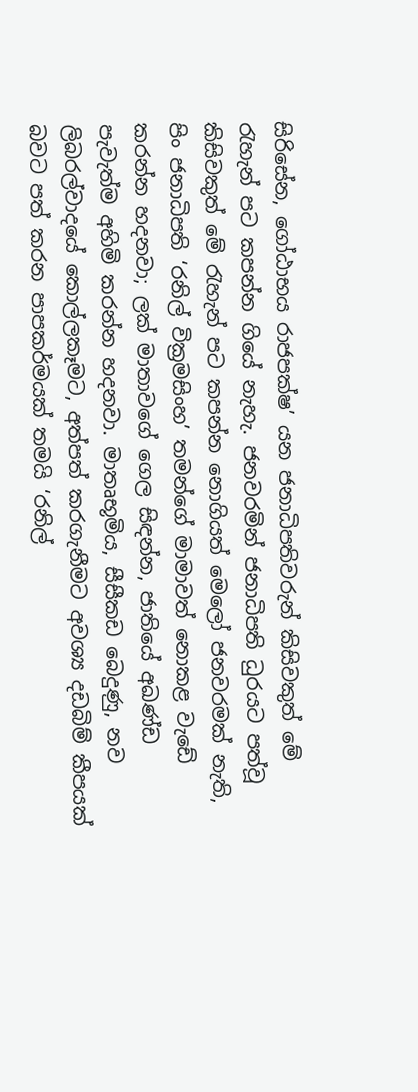සිරිසේන, ගෝඨාභය රාජපක්ෂ’ යන ජනාධිපතිවරුන් කිසිවකුත් මේ රැහැන් පට කපන්න ගියේ නැහැ. ජනවරමින් ජනාධිපති ධුරයට පත්වූ කිසිවකුත් මේ රැහැන් පට කපන්න නොගියත් මෙලෝ ජනවරමක් නැති, පිං ජනාධිපති ‘රනිල් වික්‍රමසිංහ’ තමන්ගේ මාමාවත් නොකළ වැඩේ කරන්න හදනවා; ලක් මාතාවගේ ගෙල සිඳන්න, ජාතියේ අඛණ්ඩ පැවැත්ම අහිමි කරන්න හදනවා. මාතෘභූමිය, සීසීකඩ බෙදුණු, නව ලිබරල්වාදයේ කොල්ලකෑමට, අත්පත් කරගැනීමට අවශ්‍ය දඩබිම් කීපයක් බවට පත් කරන පාපකර්මයක් තමයි ‘රනිල්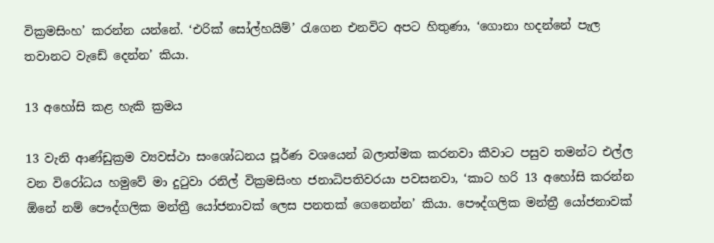වික්‍රමසිංහ’ කරන්න යන්නේ. ‘එරික් සෝල්හයිම්’ රැගෙන එනවිට අපට හිතුණා, ‘ගොනා හදන්නේ පැල තවානට වැඩේ දෙන්න’ කියා.

13 අහෝසි කළ හැකි ක්‍රමය

13 වැනි ආණ්ඩුක්‍රම ව්‍යවස්ථා සංශෝධනය පූර්ණ වශයෙන් බලාත්මක කරනවා කීවාට පසුව තමන්ට එල්ල වන විරෝධය හමුවේ මා දුටුවා රනිල් වික්‍රමසිංහ ජනාධිපතිවරයා පවසනවා, ‘කාට හරි 13 අහෝසි කරන්න ඕනේ නම් පෞද්ගලික මන්ත්‍රී යෝජනාවක් ලෙස පනතක් ගෙනෙන්න’ කියා. පෞද්ගලික මන්ත්‍රී යෝජනාවක්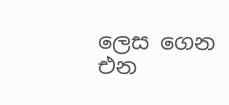ලෙස ගෙන එන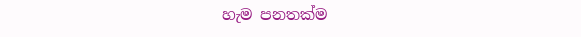හැම පනතක්ම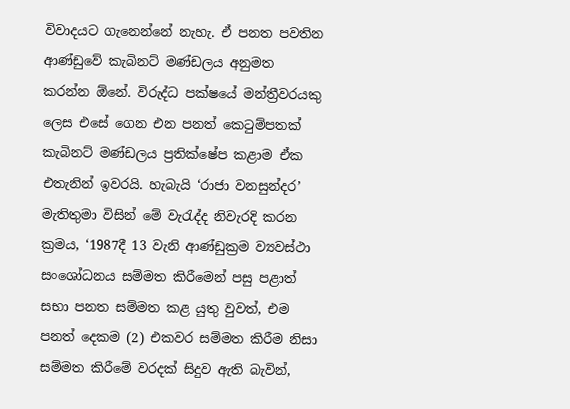විවාදයට ගැනෙන්නේ නැහැ. ඒ පනත පවතින ආණ්ඩුවේ කැබිනට් මණ්ඩලය අනුමත කරන්න ඕනේ. විරුද්ධ පක්ෂයේ මන්ත්‍රීවරයකු ලෙස එසේ ගෙන එන පනත් කෙටුම්පතක් කැබිනට් මණ්ඩලය ප්‍රතික්ෂේප කළාම ඒක එතැනින් ඉවරයි. හැබැයි ‘රාජා වනසුන්දර’ මැතිතුමා විසින් මේ වැරැද්ද නිවැරදි කරන ක්‍රමය, ‘1987දී 13 වැනි ආණ්ඩුක්‍රම ව්‍යවස්ථා සංශෝධනය සම්මත කිරීමෙන් පසු පළාත් සභා පනත සම්මත කළ යුතු වුවත්, එම පනත් දෙකම (2) එකවර සම්මත කිරීම නිසා සම්මත කිරීමේ වරදක් සිදුව ඇති බැවින්,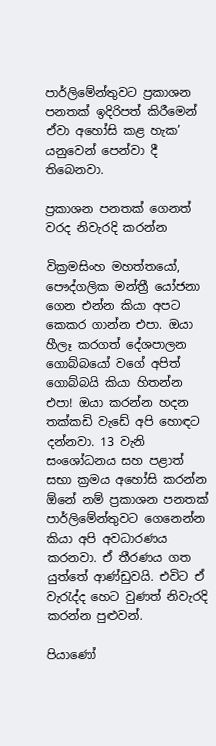පාර්ලිමේන්තුවට ප්‍රකාශන පනතක් ඉදිරිපත් කිරීමෙන් ඒවා අහෝසි කළ හැක’ යනුවෙන් පෙන්වා දී තිබෙනවා.

ප්‍රකාශන පනතක් ගෙනත් වරද නිවැරදි කරන්න

වික්‍රමසිංහ මහත්තයෝ, පෞද්ගලික මන්ත්‍රී යෝජනා ගෙන එන්න කියා අපට කෙකර ගාන්න එපා. ඔයා හීලෑ කරගත් දේශපාලන ගොබ්බයෝ වගේ අපිත් ගොබ්බයි කියා හිතන්න එපා! ඔයා කරන්න හදන තක්කඩි වැඩේ අපි හොඳට දන්නවා. 13 වැනි සංශෝධනය සහ පළාත් සභා ක්‍රමය අහෝසි කරන්න ඕනේ නම් ප්‍රකාශන පනතක් පාර්ලිමේන්තුවට ගෙනෙන්න කියා අපි අවධාරණය කරනවා. ඒ තීරණය ගත යුත්තේ ආණ්ඩුවයි. එවිට ඒ වැරැද්ද හෙට වුණත් නිවැරදි කරන්න පුළුවන්.

පියාණෝ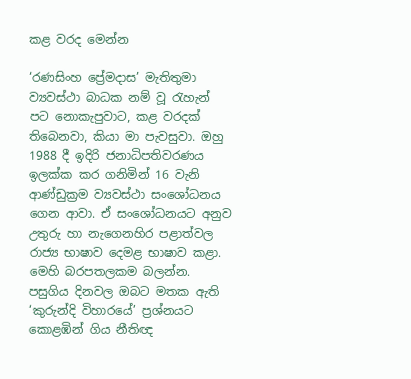කළ වරද මෙන්න

‘රණසිංහ ප්‍රේමදාස’ මැතිතුමා ව්‍යවස්ථා බාධක නම් වූ රැහැන් පට නොකැපුවාට, කළ වරදක් තිබෙනවා, කියා මා පැවසුවා. ඔහු 1988 දී ඉදිරි ජනාධිපතිවරණය ඉලක්ක කර ගනිමින් 16 වැනි ආණ්ඩුක්‍රම ව්‍යවස්ථා සංශෝධනය ගෙන ආවා. ඒ සංශෝධනයට අනුව උතුරු හා නැගෙනහිර පළාත්වල රාජ්‍ය භාෂාව දෙමළ භාෂාව කළා. මෙහි බරපතලකම බලන්න. පසුගිය දිනවල ඔබට මතක ඇති ‘කුරුන්දි විහාරයේ’ ප්‍රශ්නයට කොළඹින් ගිය නීතිඥ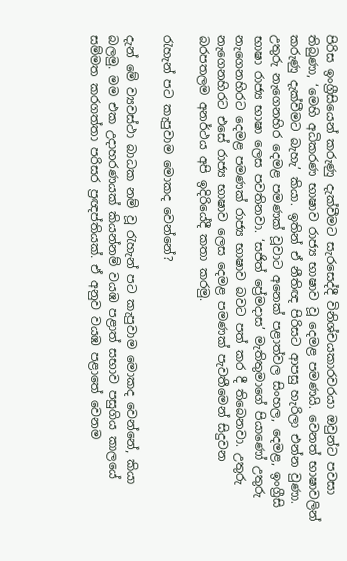පිරිස ඉංග්‍රීසියෙන් කරුණු දැක්වීමට සැරසෙද්දී විනිශ්චයකාරවරයා ඔවුන්ට පවසා තිබුණා, ‘මෙහි අධිකරණ භාෂාව රාජ්‍ය භාෂාව වූ දෙමළ පමණයි. වෙනත් භාෂාවලින් කරුණු දැක්වීමට බැහැ’ කියා. ඉතින් ඒ නීතිඥ පිරිසට ආපසු හැරිලා එන්න වුණා. උතුරු නැගෙනහිර දෙමළ පමණක් වූවාට අනෙක් පළාත්වල සිංහල, දෙමළ, ඉංග්‍රීසි භාෂා රාජ්‍ය භාෂා ලෙස පවතිනවා. ‘සජිත් ප්‍රේමදාස’ මැතිතුමාගේ පියාණෝ උතුරු නැගෙනහිරට දෙමළ පමණක් රාජ්‍ය භාෂාව බවට පත් කර දී තිබෙනවා. උතුරු නැගෙනහිරට එසේ රාජ්‍ය භාෂාව ලෙස දෙමළ පමණක් පැවතීමෙන් සිදුවන බරපතලම අනර්ථය අපි ඉදිරියේදී කතා කරමු.

රැහැන් පට කැපුවාම මොකද වෙන්නේ?

දැන් මේ ව්‍යවස්ථා බාධක නම් වූ රැහැන් පට කැපුවාම මොකද වෙන්නේ, කියා බලමු. මම එක උදාහරණයක් කියන්නම් වයඹ පළාත් සභාව පසුගිය කාලයේ සම්මත කරගත්තා පරිසර ප්‍රඥප්තියක්. ඒ අනුව වයඹ පළාතේ වෙනම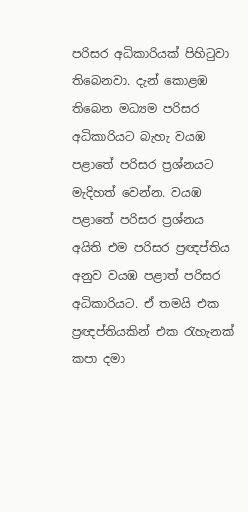පරිසර අධිකාරියක් පිහිටුවා තිබෙනවා. දැන් කොළඹ තිබෙන මධ්‍යම පරිසර අධිකාරියට බැහැ වයඹ පළාතේ පරිසර ප්‍රශ්නයට මැදිහත් වෙන්න. වයඹ පළාතේ පරිසර ප්‍රශ්නය අයිති එම පරිසර ප්‍රඥප්තිය අනුව වයඹ පළාත් පරිසර අධිකාරියට. ඒ තමයි එක ප්‍රඥප්තියකින් එක රැහැනක් කපා දමා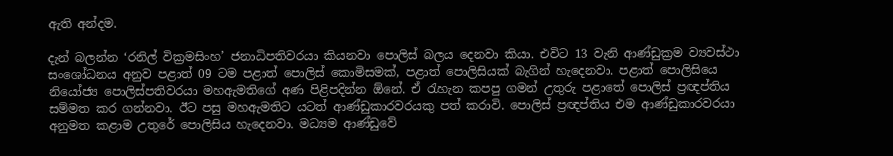ඇති අන්දම.

දැන් බලන්න ‘රනිල් වික්‍රමසිංහ’ ජනාධිපතිවරයා කියනවා පොලිස් බලය දෙනවා කියා. එවිට 13 වැනි ආණ්ඩුක්‍රම ව්‍යවස්ථා සංශෝධනය අනුව පළාත් 09 ටම පළාත් පොලිස් කොමිසමක්, පළාත් පොලිසියක් බැගින් හැදෙනවා. පළාත් පොලිසියෙ නියෝජ්‍ය පොලිස්පතිවරයා මහඇමතිගේ අණ පිළිපදින්න ඕනේ. ඒ රැහැන කපපු ගමන් උතුරු පළාතේ පොලිස් ප්‍රඥප්තිය සම්මත කර ගන්නවා. ඊට පසු මහඇමතිට යටත් ආණ්ඩුකාරවරයකු පත් කරාවි. පොලිස් ප්‍රඥප්තිය එම ආණ්ඩුකාරවරයා අනුමත කළාම උතුරේ පොලිසිය හැදෙනවා. මධ්‍යම ආණ්ඩුවේ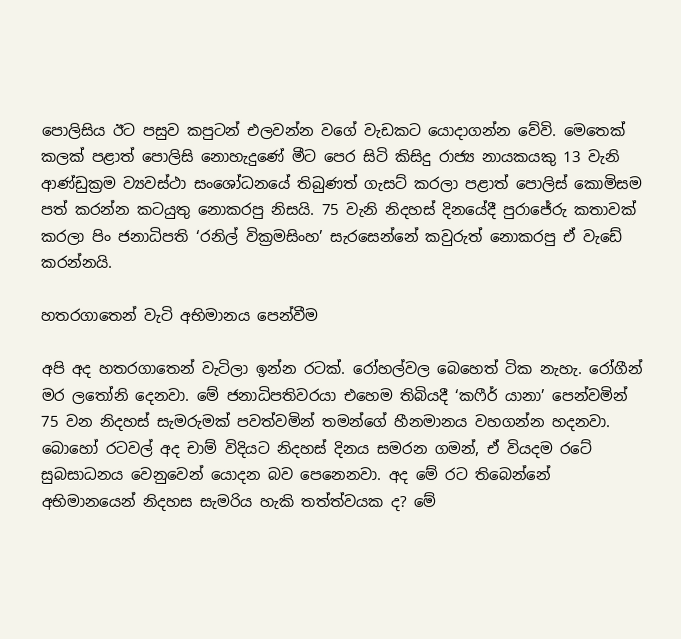පොලිසිය ඊට පසුව කපුටන් එලවන්න වගේ වැඩකට යොදාගන්න වේවි. මෙතෙක් කලක් පළාත් පොලිසි නොහැදුණේ මීට පෙර සිටි කිසිදු රාජ්‍ය නායකයකු 13 වැනි ආණ්ඩුක්‍රම ව්‍යවස්ථා සංශෝධනයේ තිබුණත් ගැසට් කරලා පළාත් පොලිස් කොමිසම පත් කරන්න කටයුතු නොකරපු නිසයි. 75 වැනි නිදහස් දිනයේදී පුරාජේරු කතාවක් කරලා පිං ජනාධිපති ‘රනිල් වික්‍රමසිංහ’ සැරසෙන්නේ කවුරුත් නොකරපු ඒ වැඩේ කරන්නයි.

හතරගාතෙන් වැටි අභිමානය පෙන්වීම

අපි අද හතරගාතෙන් වැටිලා ඉන්න රටක්. රෝහල්වල බෙහෙත් ටික නැහැ. රෝගීන් මර ලතෝනි දෙනවා. මේ ජනාධිපතිවරයා එහෙම තිබියදී ‘කෆීර් යානා’ පෙන්වමින් 75 වන නිදහස් සැමරුමක් පවත්වමින් තමන්ගේ හීනමානය වහගන්න හදනවා. බොහෝ රටවල් අද චාම් විදියට නිදහස් දිනය සමරන ගමන්, ඒ වියදම රටේ සුබසාධනය වෙනුවෙන් යොදන බව පෙනෙනවා. අද මේ රට තිබෙන්නේ අභිමානයෙන් නිදහස සැමරිය හැකි තත්ත්වයක ද? මේ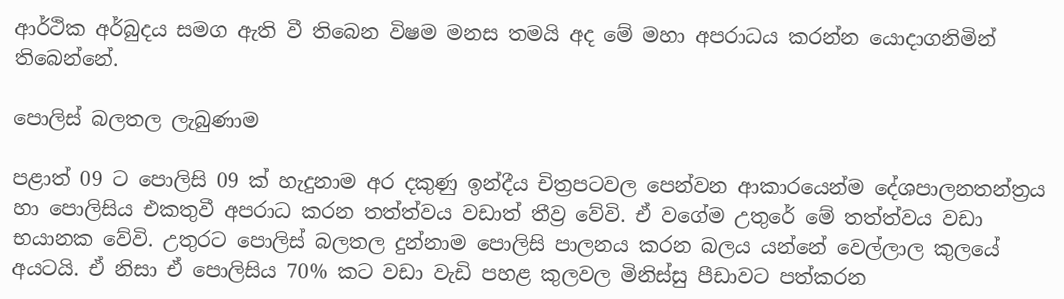ආර්ථික අර්බුදය සමග ඇති වී තිබෙන විෂම මනස තමයි අද මේ මහා අපරාධය කරන්න යොදාගනිමින් තිබෙන්නේ.

පොලිස් බලතල ලැබුණාම

පළාත් 09 ට පොලිසි 09 ක් හැදුනාම අර දකුණු ඉන්දීය චිත්‍රපටවල පෙන්වන ආකාරයෙන්ම දේශපාලනතන්ත්‍රය හා පොලිසිය එකතුවී අපරාධ කරන තත්ත්වය වඩාත් තීව්‍ර වේවි. ඒ වගේම උතුරේ මේ තත්ත්වය වඩා භයානක වේවි. උතුරට පොලිස් බලතල දුන්නාම පොලිසි පාලනය කරන බලය යන්නේ වෙල්ලාල කුලයේ අයටයි. ඒ නිසා ඒ පොලිසිය 70% කට වඩා වැඩි පහළ කුලවල මිනිස්සු පීඩාවට පත්කරන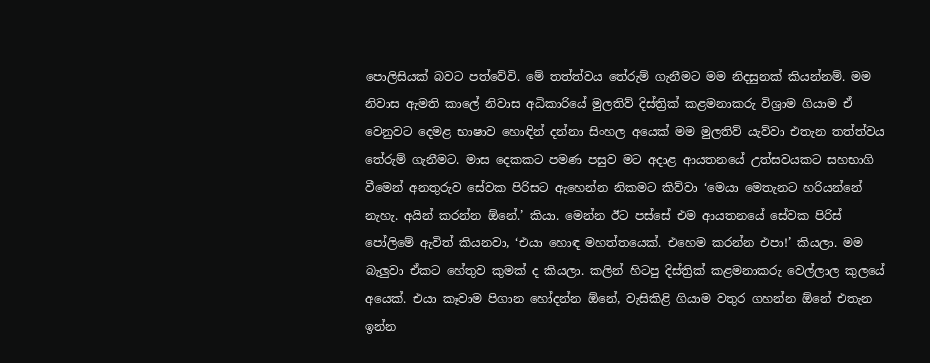පොලිසියක් බවට පත්වේවි. මේ තත්ත්වය තේරුම් ගැනීමට මම නිදසුනක් කියන්නම්. මම නිවාස ඇමති කාලේ නිවාස අධිකාරියේ මුලතිව් දිස්ත්‍රික් කළමනාකරු විශ්‍රාම ගියාම ඒ වෙනුවට දෙමළ භාෂාව හොඳින් දන්නා සිංහල අයෙක් මම මුලතිව් යැව්වා එතැන තත්ත්වය තේරුම් ගැනීමට. මාස දෙකකට පමණ පසුව මට අදාළ ආයතනයේ උත්සවයකට සහභාගි වීමෙන් අනතුරුව සේවක පිරිසට ඇහෙන්න නිකමට කිව්වා ‘මෙයා මෙතැනට හරියන්නේ නැහැ. අයින් කරන්න ඕනේ.’ කියා. මෙන්න ඊට පස්සේ එම ආයතනයේ සේවක පිරිස් පෝලිමේ ඇවිත් කියනවා, ‘එයා හොඳ මහත්තයෙක්. එහෙම කරන්න එපා!’ කියලා. මම බැලුවා ඒකට හේතුව කුමක් ද කියලා. කලින් හිටපු දිස්ත්‍රික් කළමනාකරු වෙල්ලාල කුලයේ අයෙක්. එයා කෑවාම පිගාන හෝදන්න ඕනේ, වැසිකිළි ගියාම වතුර ගහන්න ඕනේ එතැන ඉන්න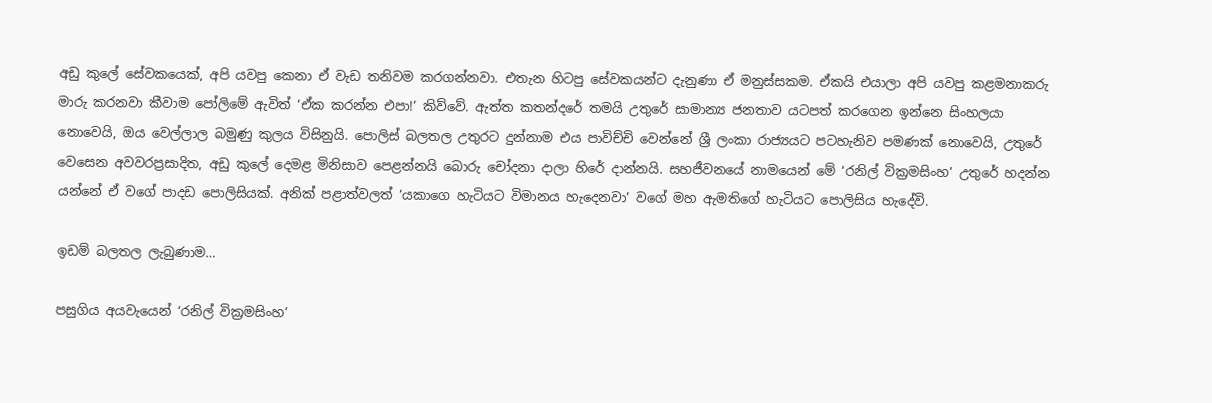අඩු කුලේ සේවකයෙක්, අපි යවපු කෙනා ඒ වැඩ තනිවම කරගන්නවා. එතැන හිටපු සේවකයන්ට දැනුණා ඒ මනුස්සකම. ඒකයි එයාලා අපි යවපු කළමනාකරු මාරු කරනවා කීවාම පෝලිමේ ඇවිත් ‘ඒක කරන්න එපා!’ කිව්වේ. ඇත්ත කතන්දරේ තමයි උතුරේ සාමාන්‍ය ජනතාව යටපත් කරගෙන ඉන්නෙ සිංහලයා නොවෙයි, ඔය වෙල්ලාල බමුණු කුලය විසිනුයි. පොලිස් බලතල උතුරට දුන්නාම එය පාවිච්චි වෙන්නේ ශ්‍රී ලංකා රාජ්‍යයට පටහැනිව පමණක් නොවෙයි, උතුරේ වෙසෙන අවවරප්‍රසාදිත, අඩු කුලේ දෙමළ මිනිසාව පෙළන්නයි බොරු චෝදනා දාලා හිරේ දාන්නයි. සහජීවනයේ නාමයෙන් මේ ‘රනිල් වික්‍රමසිංහ’ උතුරේ හදන්න යන්නේ ඒ වගේ පාදඩ පොලිසියක්. අනික් පළාත්වලත් ‘යකාගෙ හැටියට විමානය හැදෙනවා’ වගේ මහ ඇමතිගේ හැටියට පොලිසිය හැදේවි.

ඉඩම් බලතල ලැබුණාම…

පසුගිය අයවැයෙන් ‘රනිල් වික්‍රමසිංහ’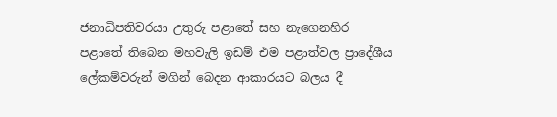ජනාධිපතිවරයා උතුරු පළාතේ සහ නැගෙනහිර පළාතේ තිබෙන මහවැලි ඉඩම් එම පළාත්වල ප්‍රාදේශීය ලේකම්වරුන් මගින් බෙදන ආකාරයට බලය දී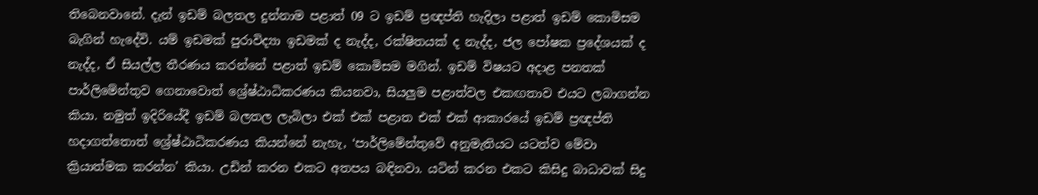තිබෙනවානේ. දැන් ඉඩම් බලතල දුන්නාම පළාත් 09 ට ඉඩම් ප්‍රඥප්ති හැදිලා පළාත් ඉඩම් කොමිසම බැගින් හැදේවි. යම් ඉඩමක් පුරාවිද්‍යා ඉඩමක් ද නැද්ද, රක්ෂිතයක් ද නැද්ද, ජල පෝෂක ප්‍රදේශයක් ද නැද්ද, ඒ සියල්ල තීරණය කරන්නේ පළාත් ඉඩම් කොමිසම මගින්. ඉඩම් විෂයට අදාළ පනතක් පාර්ලිමේන්තුව ගෙනාවොත් ශ්‍රේෂ්ඨාධිකරණය කියනවා, සියලුම පළාත්වල එකඟතාව එයට ලබාගන්න කියා. නමුත් ඉදිරියේදී ඉඩම් බලතල ලැබිලා එක් එක් පළාත එක් එක් ආකාරයේ ඉඩම් ප්‍රඥප්ති හදාගත්තොත් ශ්‍රේෂ්ඨාධිකරණය කියන්නේ නැහැ, ‘පාර්ලිමේන්තුවේ අනුමැතියට යටත්ව මේවා ක්‍රියාත්මක කරන්න’ කියා. උඩින් කරන එකට අතපය බඳිනවා. යටින් කරන එකට කිසිදු බාධාවක් සිදු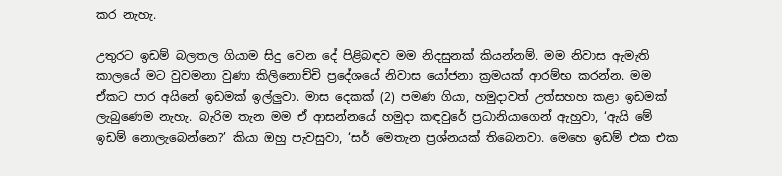කර නැහැ.

උතුරට ඉඩම් බලතල ගියාම සිදු වෙන දේ පිළිබඳව මම නිදසුනක් කියන්නම්. මම නිවාස ඇමැති කාලයේ මට වුවමනා වුණා කිලිනොච්චි ප්‍රදේශයේ නිවාස යෝජනා ක්‍රමයක් ආරම්භ කරන්න. මම ඒකට පාර අයිනේ ඉඩමක් ඉල්ලුවා. මාස දෙකක් (2) පමණ ගියා, හමුදාවත් උත්සහහ කළා ඉඩමක් ලැබුණෙම නැහැ. බැරිම තැන මම ඒ ආසන්නයේ හමුදා කඳවුරේ ප්‍රධානියාගෙන් ඇහුවා, ‘ඇයි මේ ඉඩම් නොලැබෙන්නෙ?’ කියා ඔහු පැවසුවා, ‘සර් මෙතැන ප්‍රශ්නයක් තිබෙනවා. මෙහෙ ඉඩම් එක එක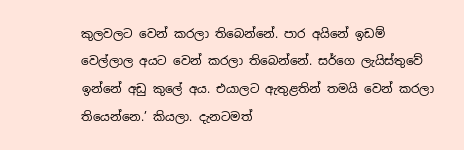කුලවලට වෙන් කරලා තිබෙන්නේ. පාර අයිනේ ඉඩම් වෙල්ලාල අයට වෙන් කරලා තිබෙන්නේ. සර්ගෙ ලැයිස්තුවේ ඉන්නේ අඩු කුලේ අය. එයාලට ඇතුළතින් තමයි වෙන් කරලා තියෙන්නෙ.’ කියලා. දැනටමත්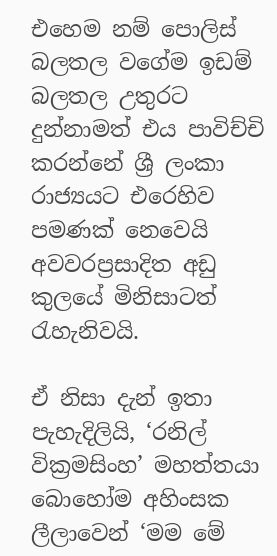එහෙම නම් පොලිස් බලතල වගේම ඉඩම් බලතල උතුරට දුන්නාමත් එය පාවිච්චි කරන්නේ ශ්‍රී ලංකා රාජ්‍යයට එරෙහිව පමණක් නෙවෙයි අවවරප්‍රසාදිත අඩු කුලයේ මිනිසාටත් රැහැනිවයි.

ඒ නිසා දැන් ඉතා පැහැදිලියි, ‘රනිල් වික්‍රමසිංහ’ මහත්තයා බොහෝම අහිංසක ලීලාවෙන් ‘මම මේ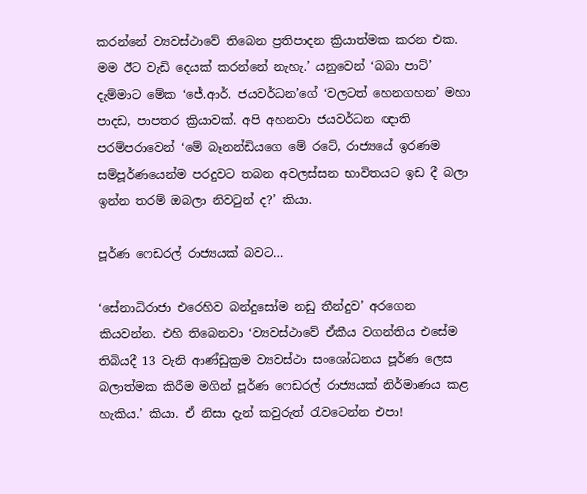කරන්නේ ව්‍යවස්ථාවේ තිබෙන ප්‍රතිපාදන ක්‍රියාත්මක කරන එක. මම ඊට වැඩි දෙයක් කරන්නේ නැහැ.’ යනුවෙන් ‘බබා පාට්’ දැම්මාට මේක ‘ජේ.ආර්. ජයවර්ධන’ගේ ‘වලටත් හෙනගහන’ මහා පාදඩ, පාපතර ක්‍රියාවක්. අපි අහනවා ජයවර්ධන ඥාති පරම්පරාවෙන් ‘මේ බෑනන්ඩියගෙ මේ රටේ, රාජ්‍යයේ ඉරණම සම්පූර්ණයෙන්ම පරදුවට තබන අවලස්සන භාවිතයට ඉඩ දී බලා ඉන්න තරම් ඔබලා නිවටුන් ද?’ කියා.

පූර්ණ ෆෙඩරල් රාජ්‍යයක් බවට…

‘සේනාධිරාජා එරෙහිව බන්දුසෝම නඩු තීන්දුව’ අරගෙන කියවන්න. එහි තිබෙනවා ‘ව්‍යවස්ථාවේ ඒකීය වගන්තිය එසේම තිබියදී 13 වැනි ආණ්ඩුක්‍රම ව්‍යවස්ථා සංශෝධනය පූර්ණ ලෙස බලාත්මක කිරීම මගින් පූර්ණ ෆෙඩරල් රාජ්‍යයක් නිර්මාණය කළ හැකිය.’ කියා. ඒ නිසා දැන් කවුරුත් රැවටෙන්න එපා!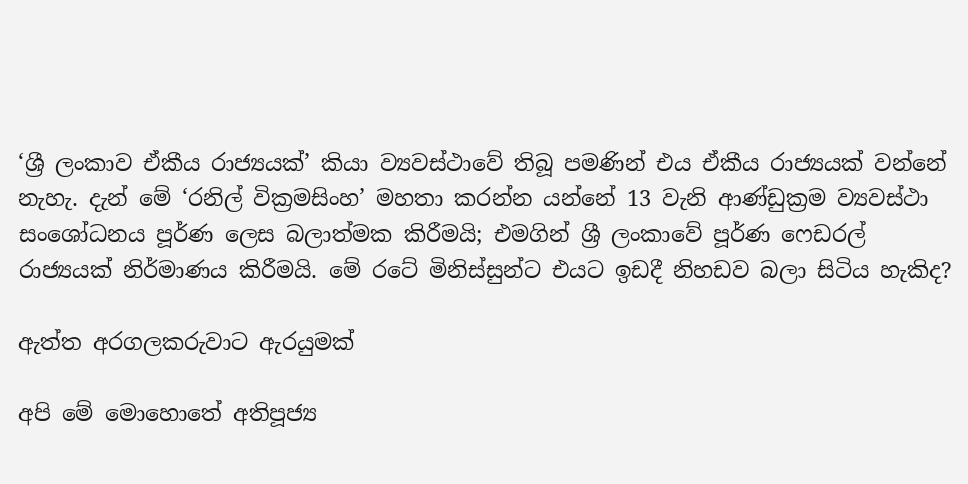‘ශ්‍රී ලංකාව ඒකීය රාජ්‍යයක්’ කියා ව්‍යවස්ථාවේ තිබූ පමණින් එය ඒකීය රාජ්‍යයක් වන්නේ නැහැ. දැන් මේ ‘රනිල් වික්‍රමසිංහ’ මහතා කරන්න යන්නේ 13 වැනි ආණ්ඩුක්‍රම ව්‍යවස්ථා සංශෝධනය පූර්ණ ලෙස බලාත්මක කිරීමයි; එමගින් ශ්‍රී ලංකාවේ පූර්ණ ෆෙඩරල් රාජ්‍යයක් නිර්මාණය කිරීමයි. මේ රටේ මිනිස්සුන්ට එයට ඉඩදී නිහඩව බලා සිටිය හැකිද?

ඇත්ත අරගලකරුවාට ඇරයුමක්

අපි මේ මොහොතේ අතිපූජ්‍ය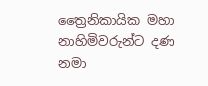ත්‍රෛනිකායික මහා නාහිමිවරුන්ට දණ නමා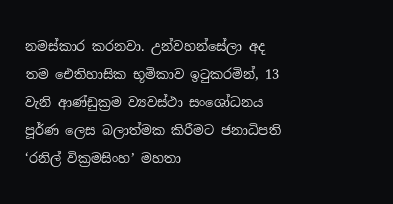නමස්කාර කරනවා. උන්වහන්සේලා අද තම ඓතිහාසික භූමිකාව ඉටුකරමින්, 13 වැනි ආණ්ඩුක්‍රම ව්‍යවස්ථා සංශෝධනය පූර්ණ ලෙස බලාත්මක කිරීමට ජනාධිපති ‘රනිල් වික්‍රමසිංහ’ මහතා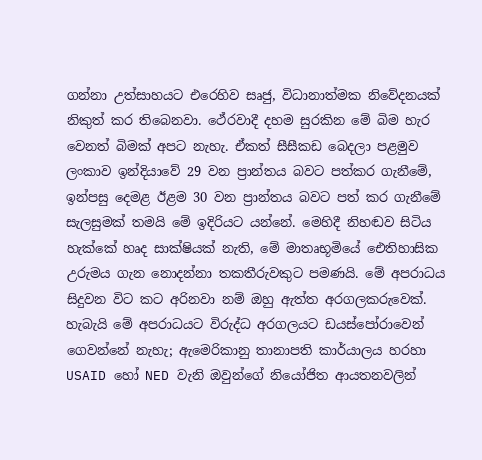ගන්නා උත්සාහයට එරෙහිව සෘජු, විධානාත්මක නිවේදනයක් නිකුත් කර තිබෙනවා. ථේරවාදී දහම සුරකින මේ බිම හැර වෙනත් බිමක් අපට නැහැ. ඒකත් සීසීකඩ බෙදලා පළමුව ලංකාව ඉන්දියාවේ 29 වන ප්‍රාන්තය බවට පත්කර ගැනීමේ, ඉන්පසු දෙමළ ඊළම 30 වන ප්‍රාන්තය බවට පත් කර ගැනීමේ සැලසුමක් තමයි මේ ඉදිරියට යන්නේ. මෙහිදී නිහඬව සිටිය හැක්කේ හෘද සාක්ෂියක් නැති, මේ මාතෘභූමියේ ඓතිහාසික උරුමය ගැන නොදන්නා තකතීරුවකුට පමණයි. මේ අපරාධය සිදුවන විට කට අරිනවා නම් ඔහු ඇත්ත අරගලකරුවෙක්. හැබැයි මේ අපරාධයට විරුද්ධ අරගලයට ඩයස්පෝරාවෙන් ගෙවන්නේ නැහැ; ඇමෙරිකානු තානාපති කාර්යාලය හරහා USAID හෝ NED වැනි ඔවුන්ගේ නියෝජිත ආයතනවලින්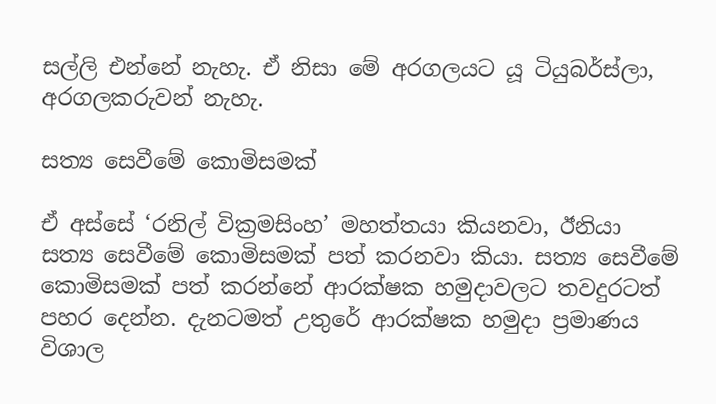සල්ලි එන්නේ නැහැ. ඒ නිසා මේ අරගලයට යූ ටියුබර්ස්ලා, අරගලකරුවන් නැහැ.

සත්‍ය සෙවීමේ කොමිසමක්

ඒ අස්සේ ‘රනිල් වික්‍රමසිංහ’ මහත්තයා කියනවා, ඊනියා සත්‍ය සෙවීමේ කොමිසමක් පත් කරනවා කියා. සත්‍ය සෙවීමේ කොමිසමක් පත් කරන්නේ ආරක්ෂක හමුදාවලට තවදුරටත් පහර දෙන්න. දැනටමත් උතුරේ ආරක්ෂක හමුදා ප්‍රමාණය විශාල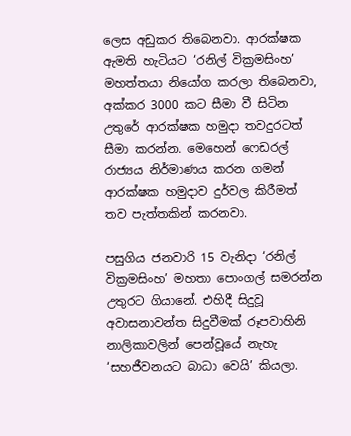ලෙස අඩුකර තිබෙනවා. ආරක්ෂක ඇමති හැටියට ‘රනිල් වික්‍රමසිංහ’ මහත්තයා නියෝග කරලා තිබෙනවා, අක්කර 3000 කට සීමා වී සිටින උතුරේ ආරක්ෂක හමුදා තවදුරටත් සීමා කරන්න. මෙහෙන් ෆෙඩරල් රාජ්‍යය නිර්මාණය කරන ගමන් ආරක්ෂක හමුදාව දුර්වල කිරීමත් තව පැත්තකින් කරනවා.

පසුගිය ජනවාරි 15 වැනිදා ‘රනිල් වික්‍රමසිංහ’ මහතා පොංගල් සමරන්න උතුරට ගියානේ. එහිදී සිදුවූ අවාසනාවන්ත සිදුවීමක් රූපවාහිනි නාලිකාවලින් පෙන්වූයේ නැහැ ‘සහජීවනයට බාධා වෙයි’ කියලා.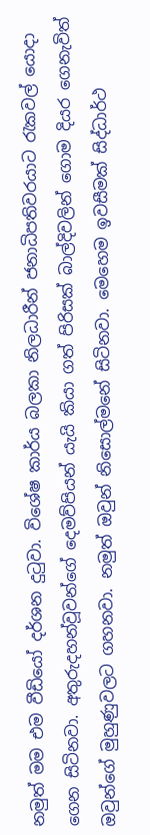නමුත් මම එම වීඩියෝ දර්ශන දුටුවා. විශේෂ කාර්ය බලකා නිලධාරීන් ජනාධිපතිවරයාට රැකවල් යොදා ගෙන සිටිනවා. අතුරුදහන්වූවන්ගේ දෙමව්පියන් යැයි කියා ගත් පිරිසක් බාල්දිවලින් ගොම දියර ගෙනැවිත් ඔවුන්ගේ මුහුණුවලට ගහනවා. නමුත් ඔවුන් නිසොල්මනේ සිටිනවා. මෙහෙම ඉවසීමක් සිද්ධාර්ථ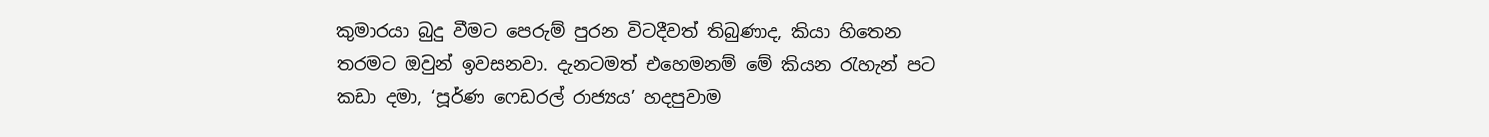කුමාරයා බුදු වීමට පෙරුම් පුරන විටදීවත් තිබුණාද, කියා හිතෙන තරමට ඔවුන් ඉවසනවා. දැනටමත් එහෙමනම් මේ කියන රැහැන් පට කඩා දමා, ‘පූර්ණ ෆෙඩරල් රාජ්‍යය’ හදපුවාම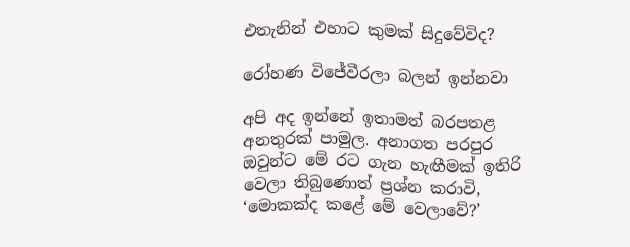එතැනින් එහාට කුමක් සිදුවේවිද?

රෝහණ විජේවීරලා බලන් ඉන්නවා

අපි අද ඉන්නේ ඉතාමත් බරපතළ අනතුරක් පාමුල. අනාගත පරපුර ඔවුන්ට මේ රට ගැන හැඟීමක් ඉතිරි වෙලා තිබුණොත් ප්‍රශ්න කරාවි, ‘මොකක්ද කළේ මේ වෙලාවේ?’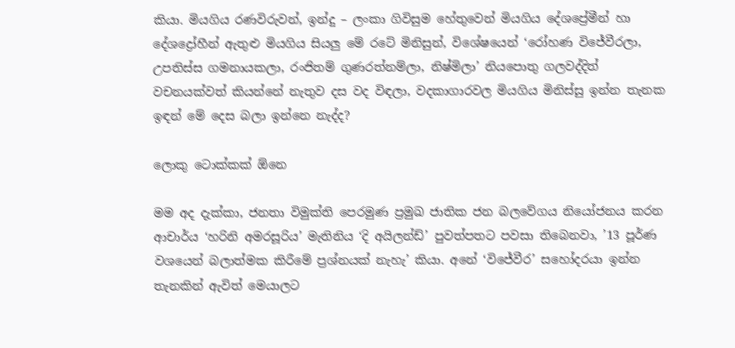කියා. මියගිය රණවිරුවන්, ඉන්දු – ලංකා ගිවිසුම හේතුවෙන් මියගිය දේශප්‍රේමීන් හා දේශද්‍රෝහීන් ඇතුළු මියගිය සියලු මේ රටේ මිනිසුන්, විශේෂයෙන් ‘රෝහණ විජේවීරලා, උපතිස්ස ගමනායකලා, රංජිතම් ගුණරත්නම්ලා, නිෂ්මිලා’ නියපොතු ගලවද්දිත් වචනයක්වත් කියන්නේ නැතුව දස වද විඳලා, වදකාගාරවල මියගිය මිනිස්සු ඉන්න තැනක ඉඳන් මේ දෙස බලා ඉන්නෙ නැද්ද?

ලොකු ටොක්කක් ඕනෙ

මම අද දැක්කා, ජනතා විමුක්ති පෙරමුණ ප්‍රමුඛ ජාතික ජන බලවේගය නියෝජනය කරන ආචාර්ය ‘හරිනි අමරසූරිය’ මැතිනිය ‘දි අයිලන්ඩ්’ පුවත්පතට පවසා තිබෙනවා, ’13 පූර්ණ වශයෙන් බලාත්මක කිරීමේ ප්‍රශ්නයක් නැහැ’ කියා. අනේ ‘විජේවීර’ සහෝදරයා ඉන්න තැනකින් ඇවිත් මෙයාලට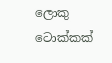ලොකු ටොක්කක්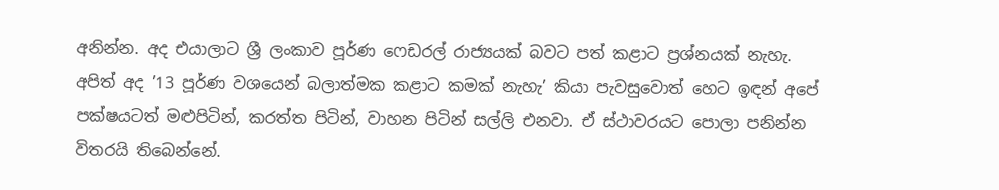අනින්න. අද එයාලාට ශ්‍රී ලංකාව පූර්ණ ෆෙඩරල් රාජ්‍යයක් බවට පත් කළාට ප්‍රශ්නයක් නැහැ. අපිත් අද ’13 පූර්ණ වශයෙන් බලාත්මක කළාට කමක් නැහැ’ කියා පැවසුවොත් හෙට ඉඳන් අපේ පක්ෂයටත් මළුපිටින්, කරත්ත පිටින්, වාහන පිටින් සල්ලි එනවා. ඒ ස්ථාවරයට පොලා පනින්න විතරයි තිබෙන්නේ.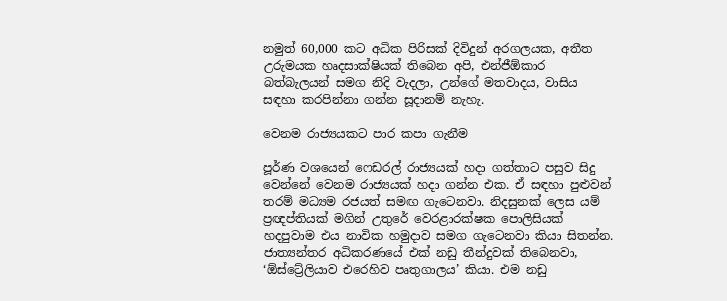නමුත් 60,000 කට අධික පිරිසක් දිවිදුන් අරගලයක, අතීත උරුමයක හෘදසාක්ෂියක් තිබෙන අපි, එන්ජීඕකාර බත්බැලයන් සමග නිදි වැදලා, උන්ගේ මතවාදය, වාසිය සඳහා කරපින්නා ගන්න සූදානම් නැහැ.

වෙනම රාජ්‍යයකට පාර කපා ගැනීම

පූර්ණ වශයෙන් ෆෙඩරල් රාජ්‍යයක් හදා ගත්තාට පසුව සිදු වෙන්නේ වෙනම රාජ්‍යයක් හදා ගන්න එක. ඒ සඳහා පුළුවන් තරම් මධ්‍යම රජයත් සමඟ ගැටෙනවා. නිදසුනක් ලෙස යම් ප්‍රඥප්තියක් මගින් උතුරේ වෙරළාරක්ෂක පොලිසියක් හදපුවාම එය නාවික හමුදාව සමග ගැටෙනවා කියා සිතන්න. ජාත්‍යන්තර අධිකරණයේ එක් නඩු තීන්දුවක් තිබෙනවා, ‘ඕස්ට්‍රේලියාව එරෙහිව පෘතුගාලය’ කියා. එම නඩු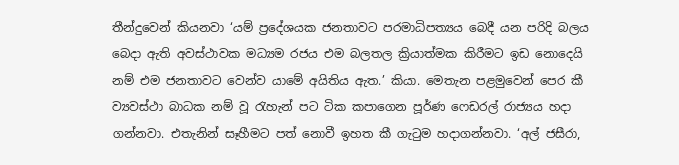තීන්දුවෙන් කියනවා ‘යම් ප්‍රදේශයක ජනතාවට පරමාධිපත්‍යය බෙදී යන පරිදි බලය බෙදා ඇති අවස්ථාවක මධ්‍යම රජය එම බලතල ක්‍රියාත්මක කිරීමට ඉඩ නොදෙයි නම් එම ජනතාවට වෙන්ව යාමේ අයිතිය ඇත.’ කියා. මෙතැන පළමුවෙන් පෙර කී ව්‍යවස්ථා බාධක නම් වූ රැහැන් පට ටික කපාගෙන පූර්ණ ෆෙඩරල් රාජ්‍යය හදා ගන්නවා. එතැනින් සෑහීමට පත් නොවී ඉහත කී ගැටුම හදාගන්නවා. ‘අල් ජසීරා,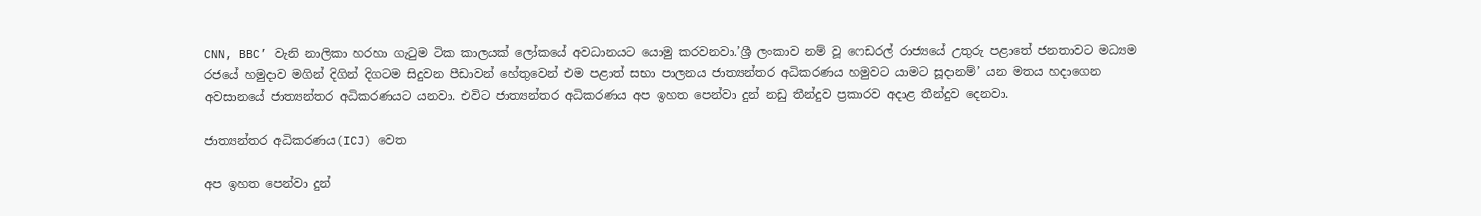CNN, BBC’ වැනි නාලිකා හරහා ගැටුම ටික කාලයක් ලෝකයේ අවධානයට යොමු කරවනවා.’ශ්‍රී ලංකාව නම් වූ ෆෙඩරල් රාජ්‍යයේ උතුරු පළාතේ ජනතාවට මධ්‍යම රජයේ හමුදාව මගින් දිගින් දිගටම සිදුවන පීඩාවන් හේතුවෙන් එම පළාත් සභා පාලනය ජාත්‍යන්තර අධිකරණය හමුවට යාමට සූදානම්’ යන මතය හදාගෙන අවසානයේ ජාත්‍යන්තර අධිකරණයට යනවා. එවිට ජාත්‍යන්තර අධිකරණය අප ඉහත පෙන්වා දුන් නඩු තීන්දුව ප්‍රකාරව අදාළ තීන්දුව දෙනවා.

ජාත්‍යන්තර අධිකරණය(ICJ) වෙත

අප ඉහත පෙන්වා දුන්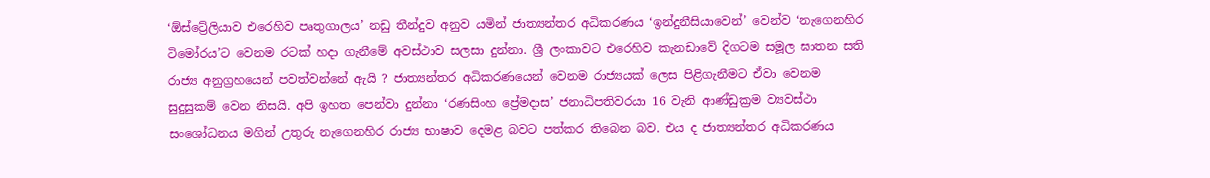‘ඕස්ට්‍රේලියාව එරෙහිව පෘතුගාලය’ නඩු තීන්දුව අනුව යමින් ජාත්‍යන්තර අධිකරණය ‘ඉන්දුනීසියාවෙන්’ වෙන්ව ‘නැගෙනහිර ටිමෝරය’ට වෙනම රටක් හදා ගැනීමේ අවස්ථාව සලසා දුන්නා. ශ්‍රී ලංකාවට එරෙහිව කැනඩාවේ දිගටම සමූල ඝාතන සති රාජ්‍ය අනුග්‍රහයෙන් පවත්වන්නේ ඇයි ? ජාත්‍යන්තර අධිකරණයෙන් වෙනම රාජ්‍යයක් ලෙස පිළිගැනීමට ඒවා වෙනම සුදුසුකම් වෙන නිසයි. අපි ඉහත පෙන්වා දුන්නා ‘රණසිංහ ප්‍රේමදාස’ ජනාධිපතිවරයා 16 වැනි ආණ්ඩුක්‍රම ව්‍යවස්ථා සංශෝධනය මගින් උතුරු නැගෙනහිර රාජ්‍ය භාෂාව දෙමළ බවට පත්කර තිබෙන බව. එය ද ජාත්‍යන්තර අධිකරණය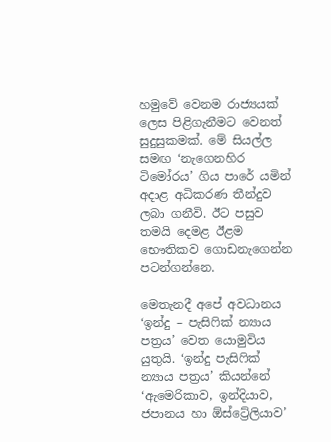හමුවේ වෙනම රාජ්‍යයක් ලෙස පිළිගැනීමට වෙනත් සුදුසුකමක්. මේ සියල්ල සමඟ ‘නැගෙනහිර ටිමෝරය’ ගිය පාරේ යමින් අදාළ අධිකරණ තීන්දුව ලබා ගනීවි. ඊට පසුව තමයි දෙමළ ඊළම භෞතිකව ගොඩනැගෙන්න පටන්ගන්නෙ.

මෙතැනදී අපේ අවධානය ‘ඉන්දු – පැසිෆික් න්‍යාය පත්‍රය’ වෙත යොමුවිය යුතුයි. ‘ඉන්දු පැසිෆික් න්‍යාය පත්‍රය’ කියන්නේ ‘ඇමෙරිකාව, ඉන්දියාව, ජපානය හා ඕස්ට්‍රේලියාව’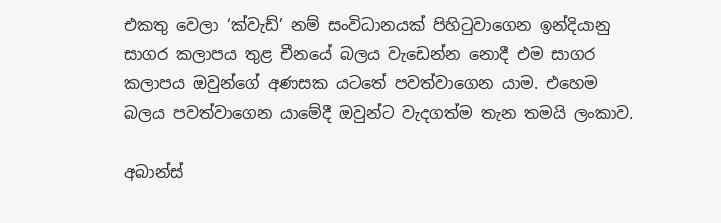එකතු වෙලා ‘ක්වැඩ්’ නම් සංවිධානයක් පිහිටුවාගෙන ඉන්දියානු සාගර කලාපය තුළ චීනයේ බලය වැඩෙන්න නොදී එම සාගර කලාපය ඔවුන්ගේ අණසක යටතේ පවත්වාගෙන යාම. එහෙම බලය පවත්වාගෙන යාමේදී ඔවුන්ට වැදගත්ම තැන තමයි ලංකාව.

අබාන්ස්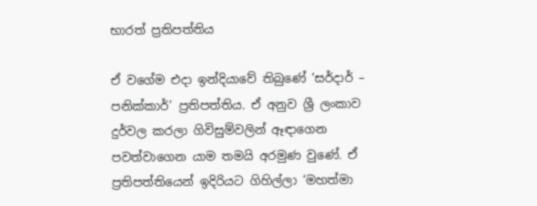භාරත් ප්‍රතිපත්තිය

ඒ වගේම එදා ඉන්දියාවේ තිබුණේ ‘සර්දාර් – පනික්කාර්’ ප්‍රතිපත්තිය. ඒ අනුව ශ්‍රී ලංකාව දුර්වල කරලා ගිවිසුම්වලින් ඈඳාගෙන පවත්වාගෙන යාම තමයි අරමුණ වුණේ. ඒ ප්‍රතිපත්තියෙන් ඉදිරියට ගිහිල්ලා ‘මහත්මා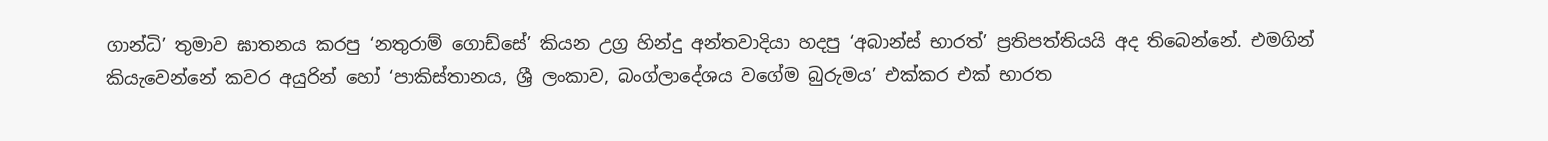ගාන්ධි’ තුමාව ඝාතනය කරපු ‘නතුරාම් ගොඩ්සේ’ කියන උග්‍ර හින්දු අන්තවාදියා හදපු ‘අබාන්ස් භාරත්’ ප්‍රතිපත්තියයි අද තිබෙන්නේ. එමගින් කියැවෙන්නේ කවර අයුරින් හෝ ‘පාකිස්තානය, ශ්‍රී ලංකාව, බංග්ලාදේශය වගේම බුරුමය’ එක්කර එක් භාරත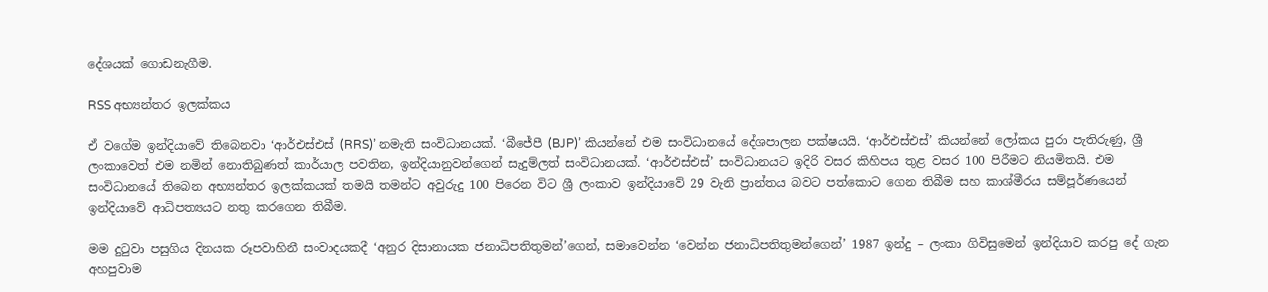දේශයක් ගොඩනැගීම.

RSS අභ්‍යන්තර ඉලක්කය

ඒ වගේම ඉන්දියාවේ තිබෙනවා ‘ආර්එස්එස් (RRS)’ නමැති සංවිධානයක්. ‘බීජේපී (BJP)’ කියන්නේ එම සංවිධානයේ දේශපාලන පක්ෂයයි. ‘ආර්එස්එස්’ කියන්නේ ලෝකය පුරා පැතිරුණු, ශ්‍රී ලංකාවෙත් එම නමින් නොතිබුණත් කාර්යාල පවතින, ඉන්දියානුවන්ගෙන් සැදුම්ලත් සංවිධානයක්. ‘ආර්එස්එස්’ සංවිධානයට ඉදිරි වසර කිහිපය තුළ වසර 100 පිරීමට නියමිතයි. එම සංවිධානයේ තිබෙන අභ්‍යන්තර ඉලක්කයක් තමයි තමන්ට අවුරුදු 100 පිරෙන විට ශ්‍රී ලංකාව ඉන්දියාවේ 29 වැනි ප්‍රාන්තය බවට පත්කොට ගෙන තිබීම සහ කාශ්මීරය සම්පූර්ණයෙන් ඉන්දියාවේ ආධිපත්‍යයට නතු කරගෙන තිබීම.

මම දුටුවා පසුගිය දිනයක රූපවාහිනී සංවාදයකදී ‘අනුර දිසානායක ජනාධිපතිතුමන්’ගෙන්, සමාවෙන්න ‘වෙන්න ජනාධිපතිතුමන්ගෙන්’ 1987 ඉන්දු – ලංකා ගිවිසුමෙන් ඉන්දියාව කරපු දේ ගැන අහපුවාම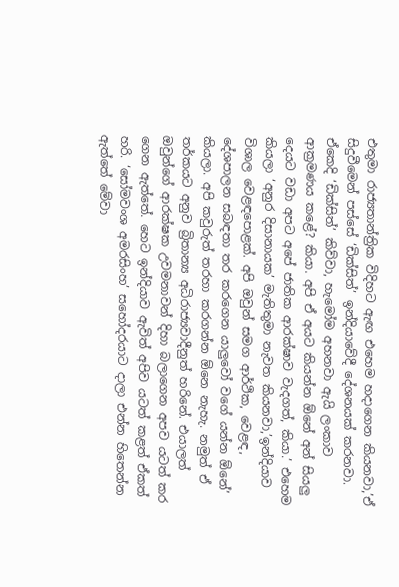එතුමා රාජ්‍යතාන්ත්‍රික විදිහට ඇඟ එහෙම හදාගෙන කියනවා,’ඒ සිදුවීමෙන් පස්සේ ‘ඩික්සිත්’ ඉන්දියාවේදී දේශනයක් කරනවා. ඒකෙදි ‘ඩික්සිත්’ කිව්වා, හැමෝම අහනවා ඇයි ලංකාව ආක්‍රමණය කළේ? කියා. අපි ඒ අයට කියන්න ඕනේ අන් සියලු දෙයට වඩා අපට අපේ ජාතික ආරක්ෂාව වැදගත්, කියා.’ එහෙම කියලා ‘අනුර දිසානායක’ මැතිතුමා නැවත කියනවා,’ඉන්දියාව විශාල වෙළඳපොළක්. අපි ඔවුන් සමග ආර්ථික, වෙළඳ, දේශපාලන සබඳතා තර කරගෙන යාලුවෝ වගේ යන්න ඕනේ’ කියලා. අපි කවුරුත් තරහා කරගන්න ඕනෙ නැහැ. නමුත් ඒ තර්කයට අනුව බ්‍රිතාන්‍ය අධිරාජ්‍යවාදීනුත් හරිනේ. එයාලත් ඔවුන්ගේ ආරක්ෂක උවමනාවන් දිහා බලාගෙන අපව යටත් කර ගෙන ඇත්තේ. හෙට ඉන්දියාව ඇවිත් අපිව යටත් කළත් ඒකත් හරි. ‘සෝමවංශ අමරසිංහ’ සහෝදරයාට දාලා එන්න හිතෙන්න ඇත්තේ මේවා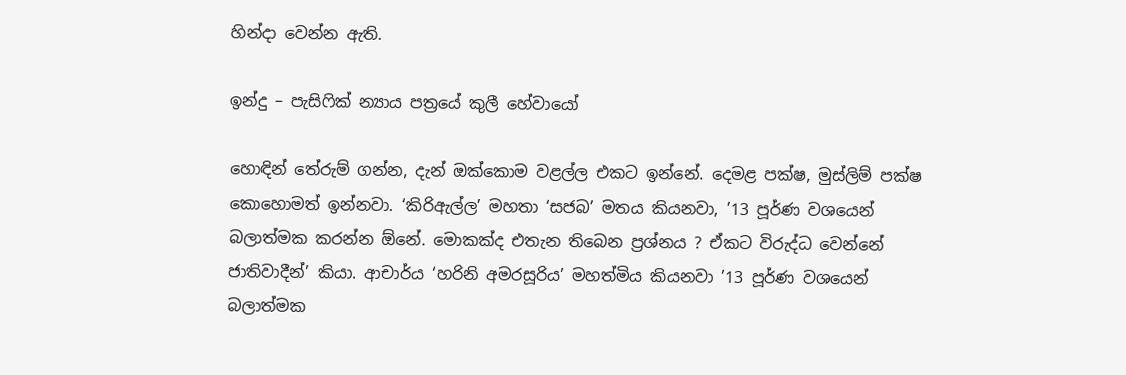හින්දා වෙන්න ඇති.

ඉන්දු – පැසිෆික් න්‍යාය පත්‍රයේ කුලී හේවායෝ

හොඳින් තේරුම් ගන්න, දැන් ඔක්කොම වළල්ල එකට ඉන්නේ. දෙමළ පක්ෂ, මුස්ලිම් පක්ෂ කොහොමත් ඉන්නවා. ‘කිරිඇල්ල’ මහතා ‘සජබ’ මතය කියනවා, ’13 පූර්ණ වශයෙන් බලාත්මක කරන්න ඕනේ. මොකක්ද එතැන තිබෙන ප්‍රශ්නය ? ඒකට විරුද්ධ වෙන්නේ ජාතිවාදීන්’ කියා. ආචාර්ය ‘හරිනි අමරසූරිය’ මහත්මිය කියනවා ’13 පූර්ණ වශයෙන් බලාත්මක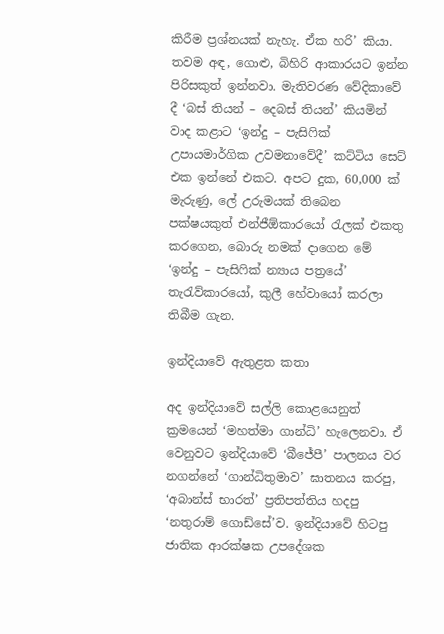කිරීම ප්‍රශ්නයක් නැහැ. ඒක හරි’ කියා. තවම අඳ, ගොළු, බිහිරි ආකාරයට ඉන්න පිරිසකුත් ඉන්නවා. මැතිවරණ වේදිකාවේ දී ‘බස් තියන් – දෙබස් තියන්’ කියමින් වාද කළාට ‘ඉන්දු – පැසිෆික් උපායමාර්ගික උවමනාවේදී’ කට්ටිය සෙට් එක ඉන්නේ එකට. අපට දුක, 60,000 ක් මැරුණු, ලේ උරුමයක් තිබෙන පක්ෂයකුත් එන්ජීඕකාරයෝ රැලක් එකතු කරගෙන, බොරු නමක් දාගෙන මේ ‘ඉන්දු – පැසිෆික් න්‍යාය පත්‍රයේ’ තැරැව්කාරයෝ, කුලී හේවායෝ කරලා තිබීම ගැන.

ඉන්දියාවේ ඇතුළත කතා

අද ඉන්දියාවේ සල්ලි කොළයෙනුත් ක්‍රමයෙන් ‘මහත්මා ගාන්ධි’ හැලෙනවා. ඒ වෙනුවට ඉන්දියාවේ ‘බීජේපී’ පාලනය වර නගන්නේ ‘ගාන්ධිතුමාව’ ඝාතනය කරපු, ‘අබාන්ස් භාරත්’ ප්‍රතිපත්තිය හදපු ‘නතුරාම් ගොඩ්සේ’ව. ඉන්දියාවේ හිටපු ජාතික ආරක්ෂක උපදේශක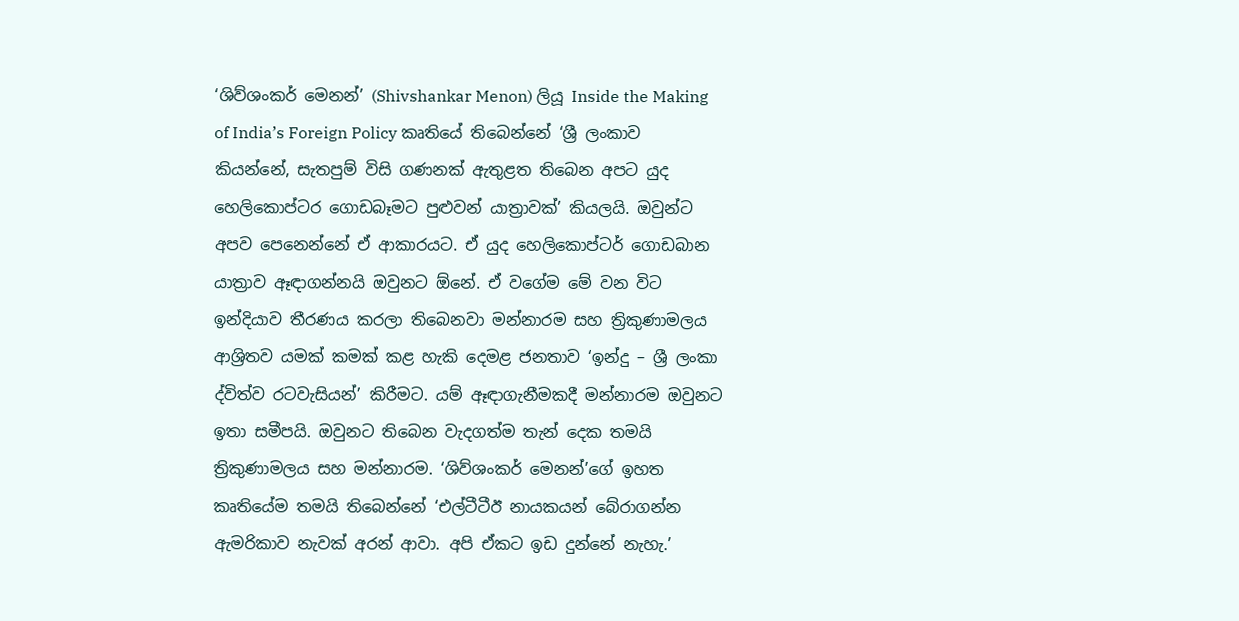‘ශිව්ශංකර් මෙනන්’ (Shivshankar Menon) ලියූ Inside the Making of India’s Foreign Policy කෘතියේ තිබෙන්නේ ‘ශ්‍රී ලංකාව කියන්නේ, සැතපුම් විසි ගණනක් ඇතුළත තිබෙන අපට යුද හෙලිකොප්ටර ගොඩබෑමට පුළුවන් යාත්‍රාවක්’ කියලයි. ඔවුන්ට අපව පෙනෙන්නේ ඒ ආකාරයට. ඒ යුද හෙලිකොප්ටර් ගොඩබාන යාත්‍රාව ඈඳාගන්නයි ඔවුනට ඕනේ. ඒ වගේම මේ වන විට ඉන්දියාව තීරණය කරලා තිබෙනවා මන්නාරම සහ ත්‍රිකුණාමලය ආශ්‍රිතව යමක් කමක් කළ හැකි දෙමළ ජනතාව ‘ඉන්දු – ශ්‍රී ලංකා ද්විත්ව රටවැසියන්’ කිරීමට. යම් ඈඳාගැනීමකදී මන්නාරම ඔවුනට ඉතා සමීපයි. ඔවුනට තිබෙන වැදගත්ම තැන් දෙක තමයි ත්‍රිකුණාමලය සහ මන්නාරම. ‘ශිව්ශංකර් මෙනන්’ගේ ඉහත කෘතියේම තමයි තිබෙන්නේ ‘එල්ටීටීඊ නායකයන් බේරාගන්න ඇමරිකාව නැවක් අරන් ආවා. අපි ඒකට ඉඩ දුන්නේ නැහැ.’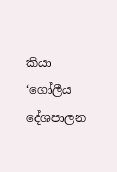කියා ‘ගෝලීය දේශපාලන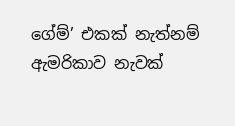ගේම්’ එකක් නැත්නම් ඇමරිකාව නැවක්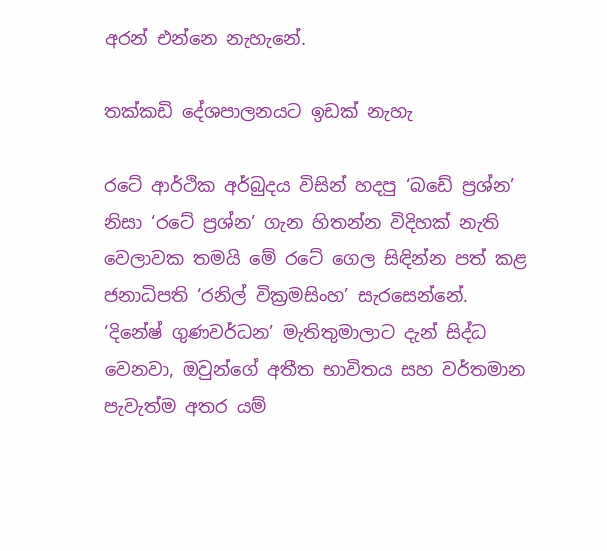අරන් එන්නෙ නැහැනේ.

තක්කඩි දේශපාලනයට ඉඩක් නැහැ

රටේ ආර්ථික අර්බුදය විසින් හදපු ‘බඩේ ප්‍රශ්න’ නිසා ‘රටේ ප්‍රශ්න’ ගැන හිතන්න විදිහක් නැති වෙලාවක තමයි මේ රටේ ගෙල සිඳින්න පත් කළ ජනාධිපති ‘රනිල් වික්‍රමසිංහ’ සැරසෙන්නේ. ‘දිනේෂ් ගුණවර්ධන’ මැතිතුමාලාට දැන් සිද්ධ වෙනවා, ඔවුන්ගේ අතීත භාවිතය සහ වර්තමාන පැවැත්ම අතර යම්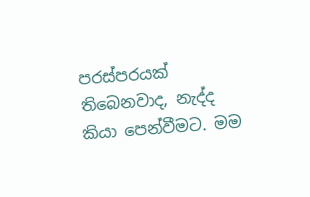පරස්පරයක් තිබෙනවාද, නැද්ද කියා පෙන්වීමට. මම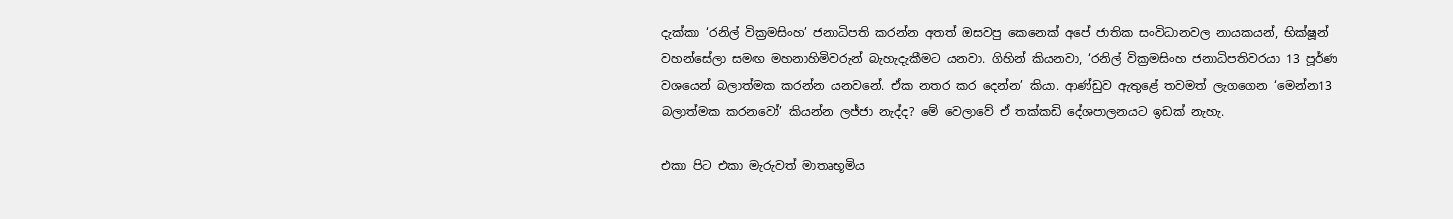දැක්කා ‘රනිල් වික්‍රමසිංහ’ ජනාධිපති කරන්න අතත් ඔසවපු කෙනෙක් අපේ ජාතික සංවිධානවල නායකයන්, භික්ෂූන් වහන්සේලා සමඟ මහනාහිමිවරුන් බැහැදැකීමට යනවා. ගිහින් කියනවා, ‘රනිල් වික්‍රමසිංහ ජනාධිපතිවරයා 13 පූර්ණ වශයෙන් බලාත්මක කරන්න යනවනේ. ඒක නතර කර දෙන්න’ කියා. ආණ්ඩුව ඇතුළේ තවමත් ලැගගෙන ‘මෙන්න13 බලාත්මක කරනවෝ’ කියන්න ලජ්ජා නැද්ද? මේ වෙලාවේ ඒ තක්කඩි දේශපාලනයට ඉඩක් නැහැ.

එකා පිට එකා මැරුවත් මාතෘභූමිය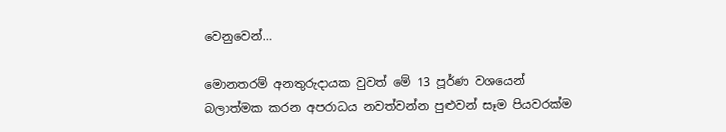වෙනුවෙන්…

මොනතරම් අනතුරුදායක වුවත් මේ 13 පූර්ණ වශයෙන් බලාත්මක කරන අපරාධය නවත්වන්න පුළුවන් සෑම පියවරක්ම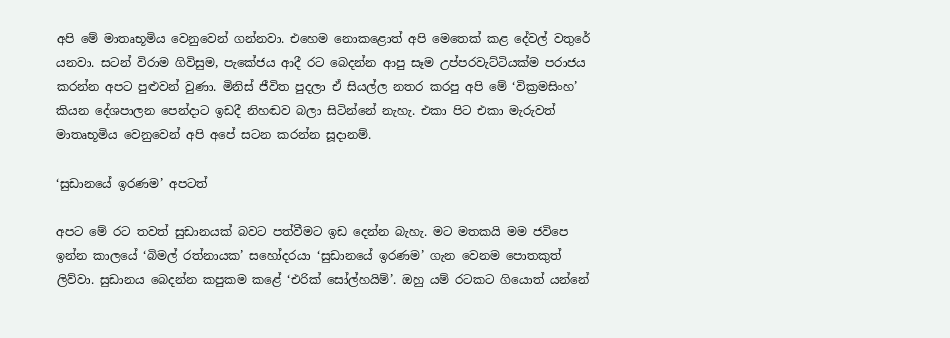අපි මේ මාතෘභූමිය වෙනුවෙන් ගන්නවා. එහෙම නොකළොත් අපි මෙතෙක් කළ දේවල් වතුරේ යනවා. සටන් විරාම ගිවිසුම, පැකේජය ආදී රට බෙදන්න ආපු සෑම උප්පරවැට්ටියක්ම පරාජය කරන්න අපට පුළුවන් වුණා. මිනිස් ජීවිත පුදලා ඒ සියල්ල නතර කරපු අපි මේ ‘වික්‍රමසිංහ’ කියන දේශපාලන පෙන්දාට ඉඩදී නිහඬව බලා සිටින්නේ නැහැ. එකා පිට එකා මැරුවත් මාතෘභූමිය වෙනුවෙන් අපි අපේ සටන කරන්න සූදානම්.

‘සුඩානයේ ඉරණම’ අපටත්

අපට මේ රට තවත් සුඩානයක් බවට පත්වීමට ඉඩ දෙන්න බැහැ. මට මතකයි මම ජවිපෙ ඉන්න කාලයේ ‘බිමල් රත්නායක’ සහෝදරයා ‘සුඩානයේ ඉරණම’ ගැන වෙනම පොතකුත් ලිව්වා. සුඩානය බෙදන්න කපුකම කළේ ‘එරික් සෝල්හයිම්’. ඔහු යම් රටකට ගියොත් යන්නේ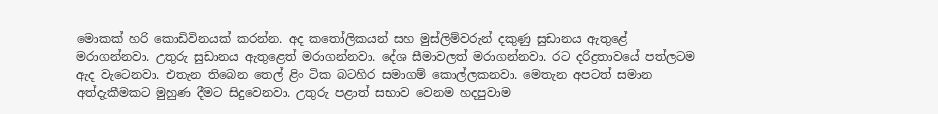මොකක් හරි කොඩිවිනයක් කරන්න. අද කතෝලිකයන් සහ මුස්ලිම්වරුන් දකුණු සුඩානය ඇතුළේ මරාගන්නවා. උතුරු සුඩානය ඇතුළෙත් මරාගන්නවා. දේශ සීමාවලත් මරාගන්නවා. රට දරිද්‍රතාවයේ පත්ලටම ඇද වැටෙනවා. එතැන තිබෙන තෙල් ළිං ටික බටහිර සමාගම් කොල්ලකනවා. මෙතැන අපටත් සමාන අත්දැකීමකට මුහුණ දීමට සිදුවෙනවා. උතුරු පළාත් සභාව වෙනම හදපුවාම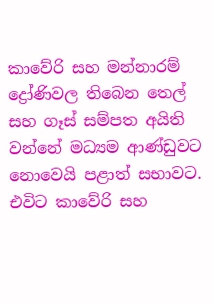කාවේරි සහ මන්නාරම් ද්‍රෝණිවල තිබෙන තෙල් සහ ගෑස් සම්පත අයිති වන්නේ මධ්‍යම ආණ්ඩුවට නොවෙයි පළාත් සභාවට. එවිට කාවේරි සහ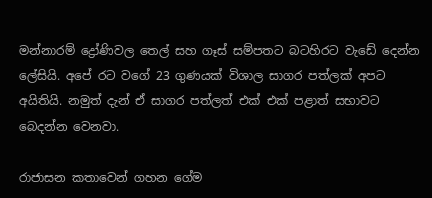මන්නාරම් ද්‍රෝණිවල තෙල් සහ ගෑස් සම්පතට බටහිරට වැඩේ දෙන්න ලේසියි. අපේ රට වගේ 23 ගුණයක් විශාල සාගර පත්ලක් අපට අයිතියි. නමුත් දැන් ඒ සාගර පත්ලත් එක් එක් පළාත් සභාවට බෙදන්න වෙනවා.

රාජාසන කතාවෙන් ගහන ගේම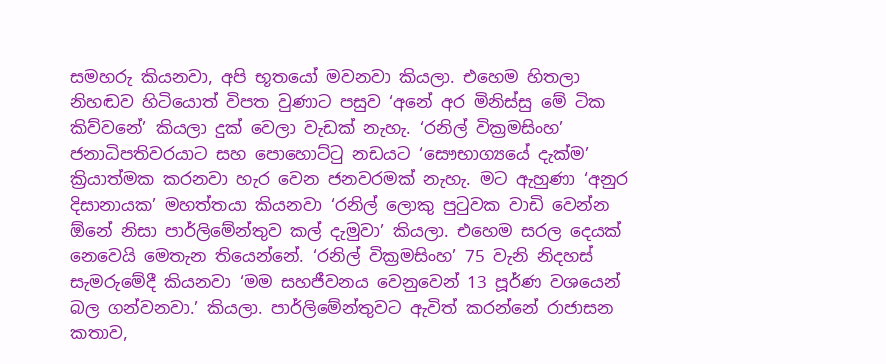සමහරු කියනවා, අපි භූතයෝ මවනවා කියලා. එහෙම හිතලා නිහඬව හිටියොත් විපත වුණාට පසුව ‘අනේ අර මිනිස්සු මේ ටික කිව්වනේ’ කියලා දුක් වෙලා වැඩක් නැහැ. ‘රනිල් වික්‍රමසිංහ’ ජනාධිපතිවරයාට සහ පොහොට්ටු නඩයට ‘සෞභාග්‍යයේ දැක්ම’ ක්‍රියාත්මක කරනවා හැර වෙන ජනවරමක් නැහැ. මට ඇහුණා ‘අනුර දිසානායක’ මහත්තයා කියනවා ‘රනිල් ලොකු පුටුවක වාඩි වෙන්න ඕනේ නිසා පාර්ලිමේන්තුව කල් දැමුවා’ කියලා. එහෙම සරල දෙයක් නෙවෙයි මෙතැන තියෙන්නේ. ‘රනිල් වික්‍රමසිංහ’ 75 වැනි නිදහස් සැමරුමේදී කියනවා ‘මම සහජීවනය වෙනුවෙන් 13 පූර්ණ වශයෙන් බල ගන්වනවා.’ කියලා. පාර්ලිමේන්තුවට ඇවිත් කරන්නේ රාජාසන කතාව,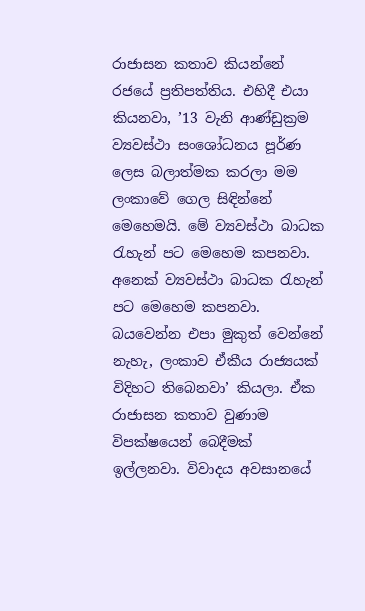රාජාසන කතාව කියන්නේ රජයේ ප්‍රතිපත්තිය. එහිදී එයා කියනවා, ’13 වැනි ආණ්ඩුක්‍රම ව්‍යවස්ථා සංශෝධනය පූර්ණ ලෙස බලාත්මක කරලා මම ලංකාවේ ගෙල සිඳින්නේ මෙහෙමයි. මේ ව්‍යවස්ථා බාධක රැහැන් පට මෙහෙම කපනවා. අනෙක් ව්‍යවස්ථා බාධක රැහැන් පට මෙහෙම කපනවා. බයවෙන්න එපා මුකුත් වෙන්නේ නැහැ, ලංකාව ඒකීය රාජ්‍යයක් විදිහට තිබෙනවා’ කියලා. ඒක රාජාසන කතාව වුණාම විපක්ෂයෙන් බෙදීමක් ඉල්ලනවා. විවාදය අවසානයේ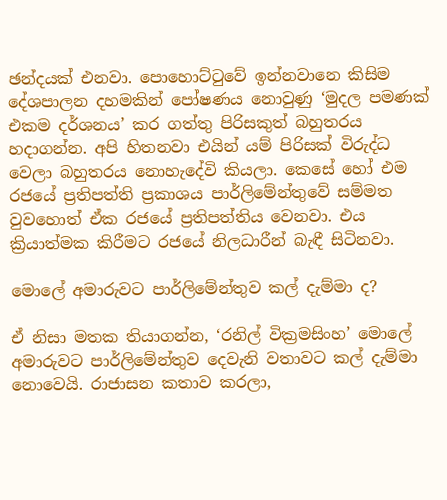ඡන්දයක් එනවා. පොහොට්ටුවේ ඉන්නවානෙ කිසිම දේශපාලන දහමකින් පෝෂණය නොවුණු ‘මුදල පමණක් එකම දර්ශනය’ කර ගත්තු පිරිසකුත් බහුතරය හදාගන්න. අපි හිතනවා එයින් යම් පිරිසක් විරුද්ධ වෙලා බහුතරය නොහැදේවි කියලා. කෙසේ හෝ එම රජයේ ප්‍රතිපත්ති ප්‍රකාශය පාර්ලිමේන්තුවේ සම්මත වුවහොත් ඒක රජයේ ප්‍රතිපත්තිය වෙනවා. එය ක්‍රියාත්මක කිරීමට රජයේ නිලධාරීන් බැඳී සිටිනවා.

මොලේ අමාරුවට පාර්ලිමේන්තුව කල් දැම්මා ද?

ඒ නිසා මතක තියාගන්න, ‘රනිල් වික්‍රමසිංහ’ මොලේ අමාරුවට පාර්ලිමේන්තුව දෙවැනි වතාවට කල් දැම්මා නොවෙයි. රාජාසන කතාව කරලා,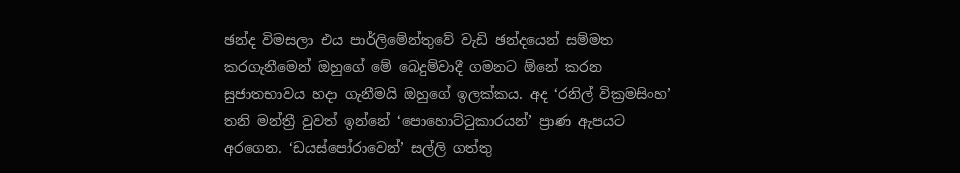ඡන්ද විමසලා එය පාර්ලිමේන්තුවේ වැඩි ඡන්දයෙන් සම්මත කරගැනීමෙන් ඔහුගේ මේ බෙදුම්වාදී ගමනට ඕනේ කරන සුජාතභාවය හදා ගැනීමයි ඔහුගේ ඉලක්කය. අද ‘රනිල් වික්‍රමසිංහ’ තනි මන්ත්‍රී වුවත් ඉන්නේ ‘පොහොට්ටුකාරයන්’ ප්‍රාණ ඇපයට අරගෙන. ‘ඩයස්පෝරාවෙන්’ සල්ලි ගත්තු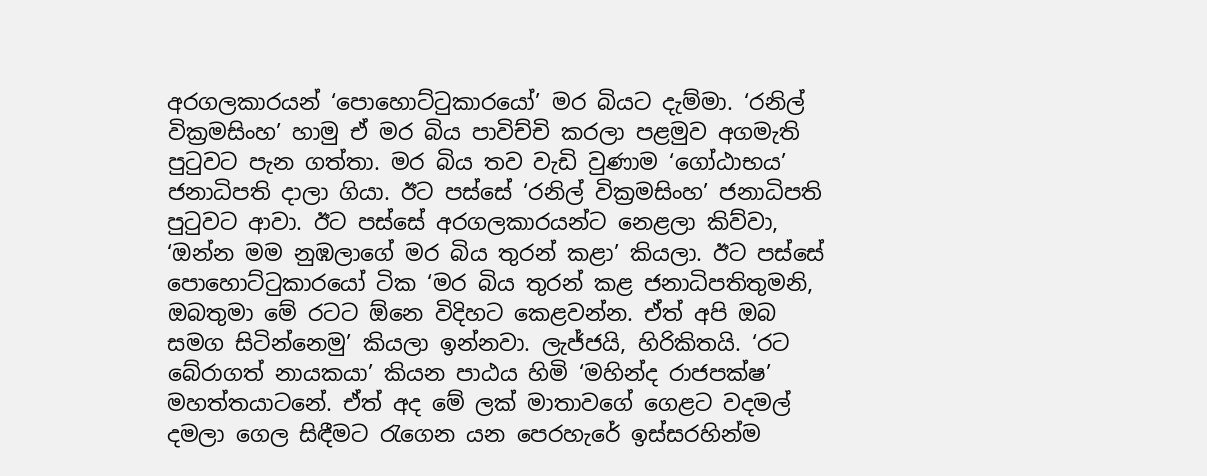අරගලකාරයන් ‘පොහොට්ටුකාරයෝ’ මර බියට දැම්මා. ‘රනිල් වික්‍රමසිංහ’ හාමු ඒ මර බිය පාවිච්චි කරලා පළමුව අගමැති පුටුවට පැන ගත්තා. මර බිය තව වැඩි වුණාම ‘ගෝඨාභය’ ජනාධිපති දාලා ගියා. ඊට පස්සේ ‘රනිල් වික්‍රමසිංහ’ ජනාධිපති පුටුවට ආවා. ඊට පස්සේ අරගලකාරයන්ට නෙළලා කිව්වා, ‘ඔන්න මම නුඹලාගේ මර බිය තුරන් කළා’ කියලා. ඊට පස්සේ පොහොට්ටුකාරයෝ ටික ‘මර බිය තුරන් කළ ජනාධිපතිතුමනි, ඔබතුමා මේ රටට ඕනෙ විදිහට කෙළවන්න. ඒත් අපි ඔබ සමග සිටින්නෙමු’ කියලා ඉන්නවා. ලැජ්ජයි, හිරිකිතයි. ‘රට බේරාගත් නායකයා’ කියන පාඨය හිමි ‘මහින්ද රාජපක්ෂ’ මහත්තයාටනේ. ඒත් අද මේ ලක් මාතාවගේ ගෙළට වදමල් දමලා ගෙල සිඳීමට රැගෙන යන පෙරහැරේ ඉස්සරහින්ම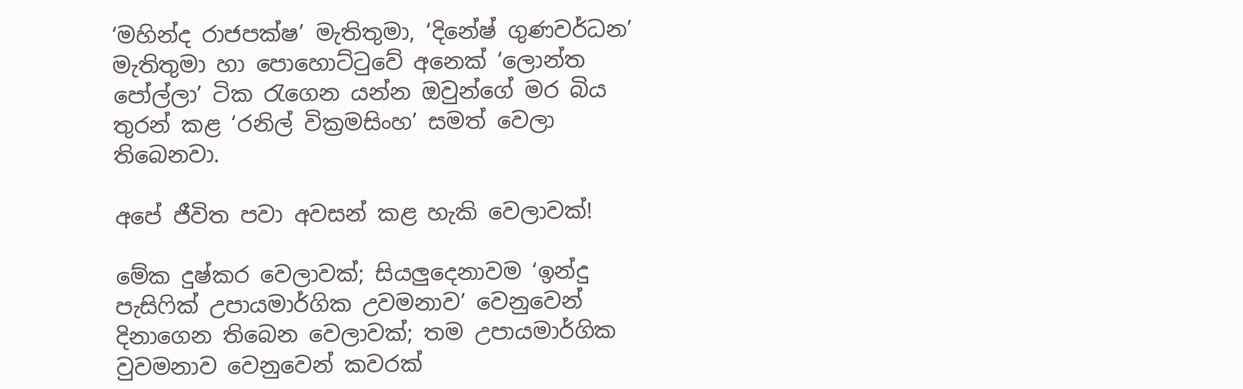‘මහින්ද රාජපක්ෂ’ මැතිතුමා, ‘දිනේෂ් ගුණවර්ධන’ මැතිතුමා හා පොහොට්ටුවේ අනෙක් ‘ලොන්ත පෝල්ලා’ ටික රැගෙන යන්න ඔවුන්ගේ මර බිය තුරන් කළ ‘රනිල් වික්‍රමසිංහ’ සමත් වෙලා තිබෙනවා.

අපේ ජීවිත පවා අවසන් කළ හැකි වෙලාවක්!

මේක දුෂ්කර වෙලාවක්; සියලුදෙනාවම ‘ඉන්දු පැසිෆික් උපායමාර්ගික උවමනාව’ වෙනුවෙන් දිනාගෙන තිබෙන වෙලාවක්; තම උපායමාර්ගික වුවමනාව වෙනුවෙන් කවරක්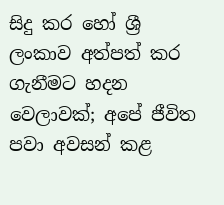සිදු කර හෝ ශ්‍රී ලංකාව අත්පත් කර ගැනීමට හදන වෙලාවක්; අපේ ජීවිත පවා අවසන් කළ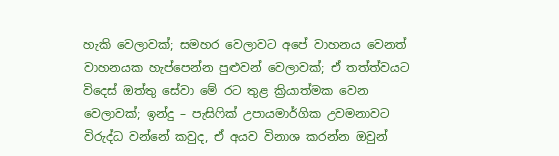හැකි වෙලාවක්; සමහර වෙලාවට අපේ වාහනය වෙනත් වාහනයක හැප්පෙන්න පුළුවන් වෙලාවක්; ඒ තත්ත්වයට විදෙස් ඔත්තු සේවා මේ රට තුළ ක්‍රියාත්මක වෙන වෙලාවක්; ඉන්දු – පැසිෆික් උපායමාර්ගික උවමනාවට විරුද්ධ වන්නේ කවුද, ඒ අයව විනාශ කරන්න ඔවුන්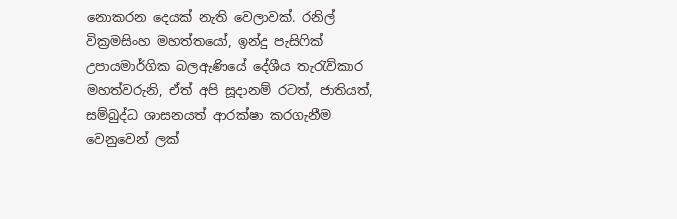නොකරන දෙයක් නැති වෙලාවක්. රනිල් වික්‍රමසිංහ මහත්තයෝ, ඉන්දු පැසිෆික් උපායමාර්ගික බලඇණියේ දේශීය තැරැව්කාර මහත්වරුනි, ඒත් අපි සූදානම් රටත්, ජාතියත්, සම්බුද්ධ ශාසනයත් ආරක්ෂා කරගැනීම වෙනුවෙන් ලක්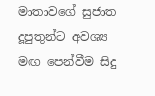මාතාවගේ සුජාත දූපුතුන්ට අවශ්‍ය මඟ පෙන්වීම සිදු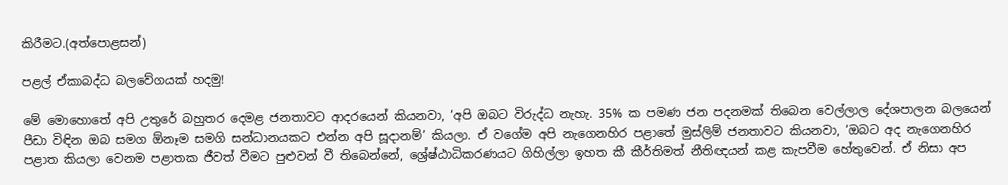කිරීමට.(අත්පොළසන්)

පළල් ඒකාබද්ධ බලවේගයක් හදමු!

මේ මොහොතේ අපි උතුරේ බහුතර දෙමළ ජනතාවට ආදරයෙන් කියනවා, ‘අපි ඔබට විරුද්ධ නැහැ. 35% ක පමණ ජන පදනමක් තිබෙන වෙල්ලාල දේශපාලන බලයෙන් පීඩා විඳින ඔබ සමග ඕනෑම සමගි සන්ධානයකට එන්න අපි සූදානම්’ කියලා. ඒ වගේම අපි නැගෙනහිර පළාතේ මුස්ලිම් ජනතාවට කියනවා, ‘ඔබට අද නැගෙනහිර පළාත කියලා වෙනම පළාතක ජීවත් වීමට පුළුවන් වී තිබෙන්නේ, ශ්‍රේෂ්ඨාධිකරණයට ගිහිල්ලා ඉහත කී කීර්තිමත් නීතිඥයන් කළ කැපවීම හේතුවෙන්. ඒ නිසා අප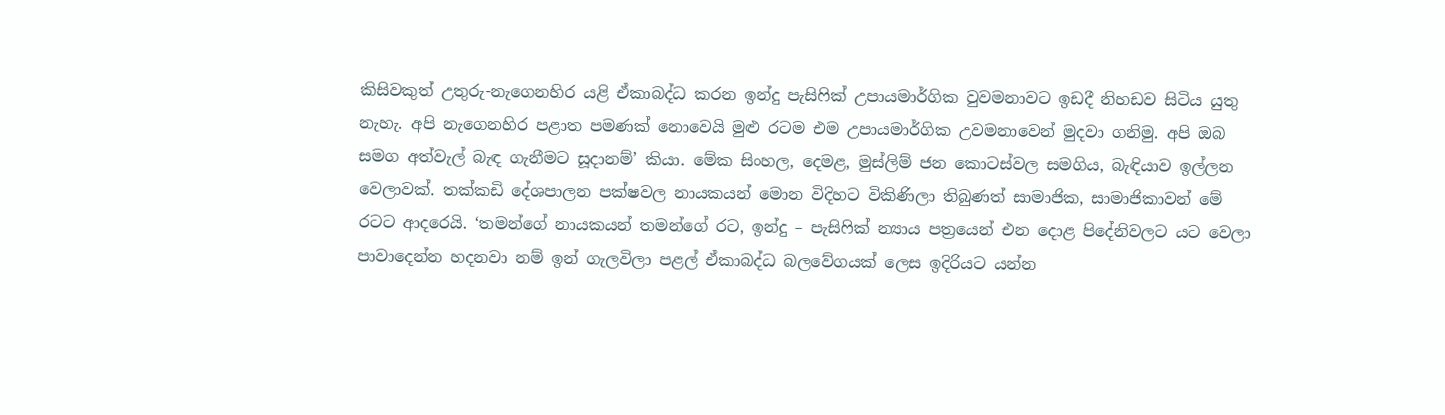කිසිවකුත් උතුරු-නැගෙනහිර යළි ඒකාබද්ධ කරන ඉන්දු පැසිෆික් උපායමාර්ගික වුවමනාවට ඉඩදී නිහඩව සිටිය යුතු නැහැ. අපි නැගෙනහිර පළාත පමණක් නොවෙයි මුළු රටම එම උපායමාර්ගික උවමනාවෙන් මුදවා ගනිමු. අපි ඔබ සමග අත්වැල් බැඳ ගැනීමට සූදානම්’ කියා. මේක සිංහල, දෙමළ, මුස්ලිම් ජන කොටස්වල සමගිය, බැඳියාව ඉල්ලන වෙලාවක්. තක්කඩි දේශපාලන පක්ෂවල නායකයන් මොන විදිහට විකිණිලා තිබුණත් සාමාජික, සාමාජිකාවන් මේ රටට ආදරෙයි. ‘තමන්ගේ නායකයන් තමන්ගේ රට, ඉන්දු – පැසිෆික් න්‍යාය පත්‍රයෙන් එන දොළ පිදේනිවලට යට වෙලා පාවාදෙන්න හදනවා නම් ඉන් ගැලවිලා පළල් ඒකාබද්ධ බලවේගයක් ලෙස ඉදිරියට යන්න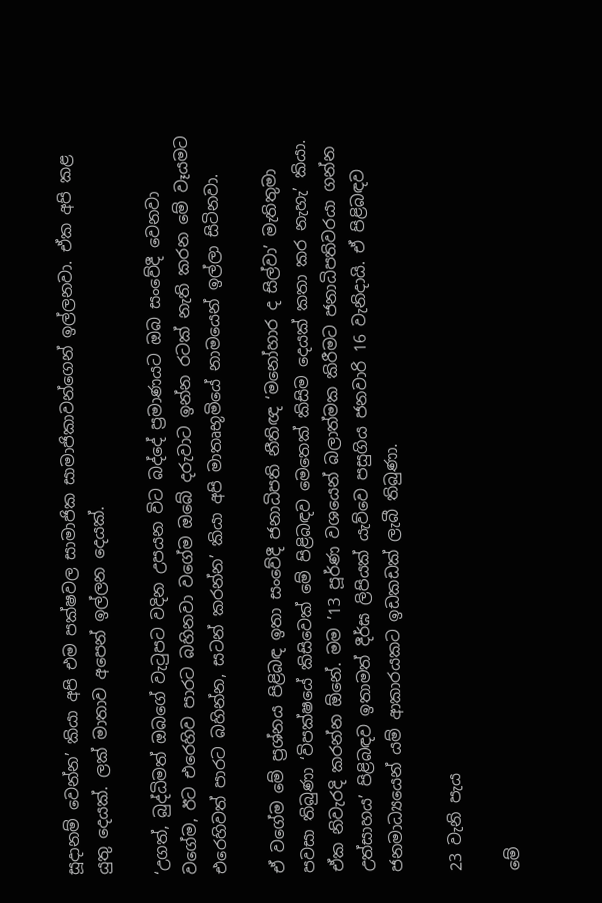සූදානම් වෙන්න’ කියා අපි එම පක්ෂවල සාමාජික සාමාජිකාවන්ගෙන් ඉල්ලනවා. ඒක අපි කළ යුතු දෙයක්. ලක් මාතාව අපෙන් ඉල්ලන දෙයක්.

‘උගත්, බුද්ධිමත් ඔබගේ වැටුපට වදින උපයන විට බද්දේ ප්‍රමාණයට ඔබ සංවේදී වෙනවා වගේම, ඊට එරෙහිව පාරට බහිනවා වගේම ඔබේ දරුවාට ඉන්න රටක් නැති කරන මේ වෑයමට එරෙහිවත් පාරට බහින්න, සටන් කරන්න’ කියා අපි මාතෘභූමියේ නාමයෙන් ඉල්ලා සිටිනවා.

ඒ වගේම මේ ප්‍රශ්නය පිළිබඳ ඉතා සංවේදී ජනාධිපති නීතිඥ ‘මනෝහාර ද සිල්වා’ මැතිතුමා පවසා තිබුණා ‘විපක්ෂයේ කිසිවෙක් මේ පිළිබඳව මෙතෙක් කිසිම දෙයක් කතා කර නැහැ’ කියා. ඒක නිවැරදි කරන්න ඕනේ. මම ’13 පූර්ණ වශයෙන් බලාත්මක කිරීමට ජනාධිපතිවරයා ගන්න උත්සාහය’ පිළිබඳව ඉතාමත් දීර්ඝ ලිපියක් යැව්වෙ පසුගිය ජනවාරි 16 වැනිදායි. ඒ පිළිබඳව ජනමාධ්‍යයෙන් යම් ආකාරයකට ඉඩකඩක් ලැබී තිබුණා.

23 වැනි පැය

මේ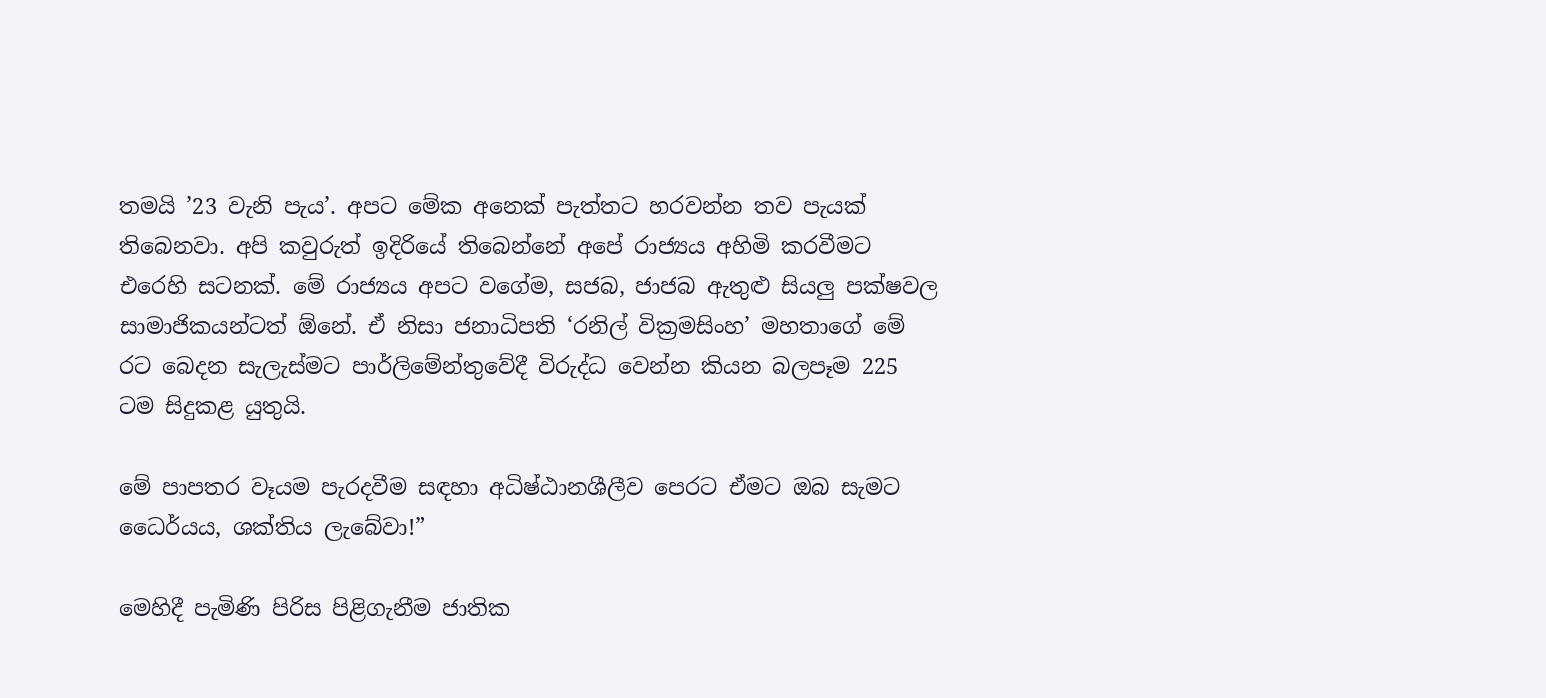තමයි ’23 වැනි පැය’. අපට මේක අනෙක් පැත්තට හරවන්න තව පැයක් තිබෙනවා. අපි කවුරුත් ඉදිරියේ තිබෙන්නේ අපේ රාජ්‍යය අහිමි කරවීමට එරෙහි සටනක්. මේ රාජ්‍යය අපට වගේම, සජබ, ජාජබ ඇතුළු සියලු පක්ෂවල සාමාජිකයන්ටත් ඕනේ. ඒ නිසා ජනාධිපති ‘රනිල් වික්‍රමසිංහ’ මහතාගේ මේ රට බෙදන සැලැස්මට පාර්ලිමේන්තුවේදී විරුද්ධ වෙන්න කියන බලපෑම 225 ටම සිදුකළ යුතුයි.

මේ පාපතර වෑයම පැරදවීම සඳහා අධිෂ්ඨානශීලීව පෙරට ඒමට ඔබ සැමට ධෛර්යය, ශක්තිය ලැබේවා!”

මෙහිදී පැමිණි පිරිස පිළිගැනීම ජාතික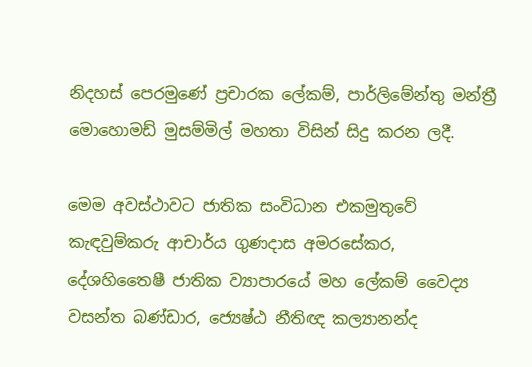නිදහස් පෙරමුණේ ප්‍රචාරක ලේකම්, පාර්ලිමේන්තු මන්ත්‍රී මොහොමඩ් මුසම්මිල් මහතා විසින් සිදු කරන ලදී.

මෙම අවස්ථාවට ජාතික සංවිධාන එකමුතුවේ කැඳවුම්කරු ආචාර්ය ගුණදාස අමරසේකර, දේශහිතෛෂී ජාතික ව්‍යාපාරයේ මහ ලේකම් වෛද්‍ය වසන්ත බණ්ඩාර, ජ්‍යෙෂ්ඨ නීතිඥ කල්‍යානන්ද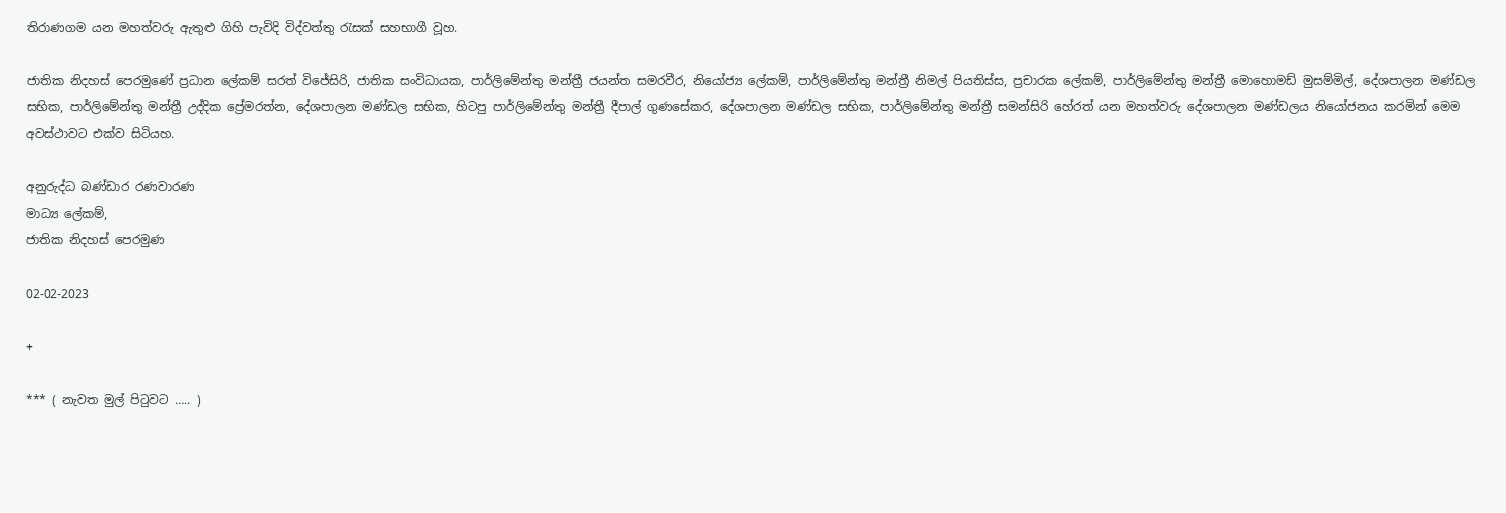තිරාණගම යන මහත්වරු ඇතුළු ගිහි පැවිදි විද්වත්තු රැසක් සහභාගී වූහ.

ජාතික නිදහස් පෙරමුණේ ප්‍රධාන ලේකම් සරත් විජේසිරි, ජාතික සංවිධායක, පාර්ලිමේන්තු මන්ත්‍රී ජයන්ත සමරවීර, නියෝජ්‍ය ලේකම්, පාර්ලිමේන්තු මන්ත්‍රී නිමල් පියතිස්ස, ප්‍රචාරක ලේකම්, පාර්ලිමේන්තු මන්ත්‍රී මොහොමඩ් මුසම්මිල්, දේශපාලන මණ්ඩල සභික, පාර්ලිමේන්තු මන්ත්‍රී උද්දික ප්‍රේමරත්න, දේශපාලන මණ්ඩල සභික, හිටපු පාර්ලිමේන්තු මන්ත්‍රී දීපාල් ගුණසේකර, දේශපාලන මණ්ඩල සභික, පාර්ලිමේන්තු මන්ත්‍රී සමන්සිරි හේරත් යන මහත්වරු දේශපාලන මණ්ඩලය නියෝජනය කරමින් මෙම අවස්ථාවට එක්ව සිටියහ.

අනුරුද්ධ බණ්ඩාර රණවාරණ
මාධ්‍ය ලේකම්,
ජාතික නිදහස් පෙරමුණ

02-02-2023

+

*** ( නැවත මුල් පිටුවට ….. )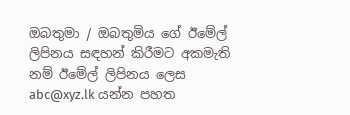ඔබතුමා / ඔබතුමිය ගේ ඊමේල් ලිපිනය සඳහන් කිරීමට අකමැති නම් ඊමේල් ලිපිනය ලෙස abc@xyz.lk යන්න පහත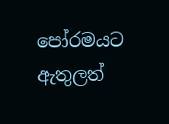පෝරමයට ඇතුලත්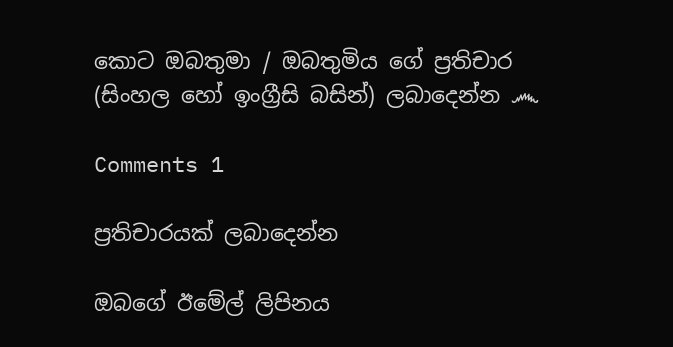කොට ඔබතුමා / ඔබතුමිය ගේ ප්‍රතිචාර (සිංහල හෝ ඉංග්‍රීසි බසින්) ලබාදෙන්න ෴

Comments 1

ප්‍රතිචාරයක් ලබාදෙන්න

ඔබගේ ඊමේල් ලිපිනය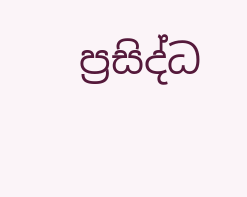ප්‍රසිද්ධ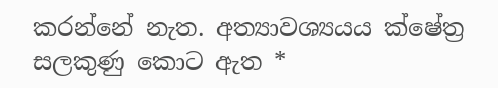කරන්නේ නැත. අත්‍යාවශ්‍යයය ක්ෂේත්‍ර සලකුණු කොට ඇත *